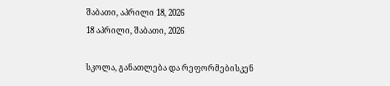შაბათი, აპრილი 18, 2026
18 აპრილი, შაბათი, 2026

სკოლა, განათლება და რეფორმებისკენ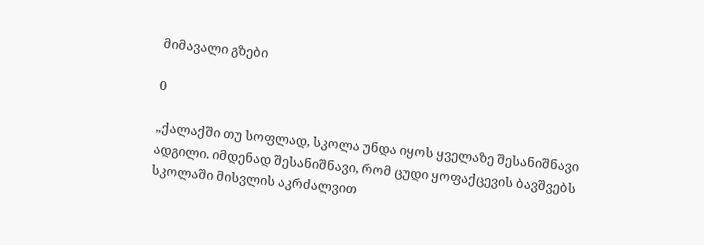მიმავალი გზები

0

„ქალაქში თუ სოფლად, სკოლა უნდა იყოს ყველაზე შესანიშნავი ადგილი. იმდენად შესანიშნავი, რომ ცუდი ყოფაქცევის ბავშვებს სკოლაში მისვლის აკრძალვით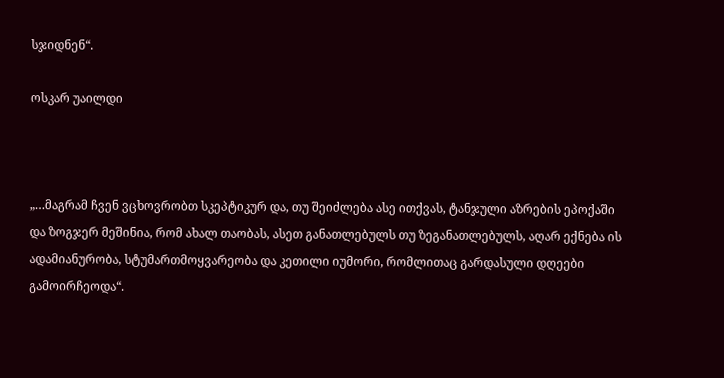სჯიდნენ“.

ოსკარ უაილდი



„…მაგრამ ჩვენ ვცხოვრობთ სკეპტიკურ და, თუ შეიძლება ასე ითქვას, ტანჯული აზრების ეპოქაში და ზოგჯერ მეშინია, რომ ახალ თაობას, ასეთ განათლებულს თუ ზეგანათლებულს, აღარ ექნება ის ადამიანურობა, სტუმართმოყვარეობა და კეთილი იუმორი, რომლითაც გარდასული დღეები გამოირჩეოდა“.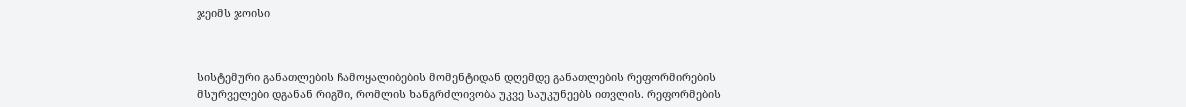ჯეიმს ჯოისი



სისტემური განათლების ჩამოყალიბების მომენტიდან დღემდე განათლების რეფორმირების მსურველები დგანან რიგში, რომლის ხანგრძლივობა უკვე საუკუნეებს ითვლის. რეფორმების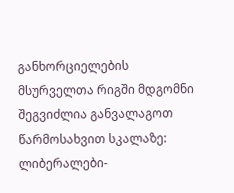განხორციელების მსურველთა რიგში მდგომნი შეგვიძლია განვალაგოთ წარმოსახვით სკალაზე: ლიბერალები-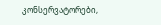კონსერვატორები,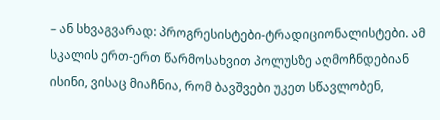– ან სხვაგვარად: პროგრესისტები-ტრადიციონალისტები. ამ სკალის ერთ-ერთ წარმოსახვით პოლუსზე აღმოჩნდებიან ისინი, ვისაც მიაჩნია, რომ ბავშვები უკეთ სწავლობენ,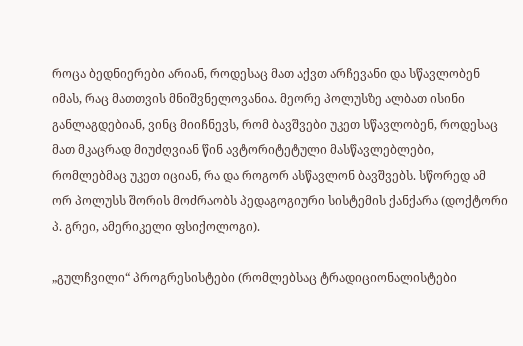როცა ბედნიერები არიან, როდესაც მათ აქვთ არჩევანი და სწავლობენ იმას, რაც მათთვის მნიშვნელოვანია. მეორე პოლუსზე ალბათ ისინი განლაგდებიან, ვინც მიიჩნევს, რომ ბავშვები უკეთ სწავლობენ, როდესაც მათ მკაცრად მიუძღვიან წინ ავტორიტეტული მასწავლებლები, რომლებმაც უკეთ იციან, რა და როგორ ასწავლონ ბავშვებს. სწორედ ამ ორ პოლუსს შორის მოძრაობს პედაგოგიური სისტემის ქანქარა (დოქტორი პ. გრეი, ამერიკელი ფსიქოლოგი).

„გულჩვილი“ პროგრესისტები (რომლებსაც ტრადიციონალისტები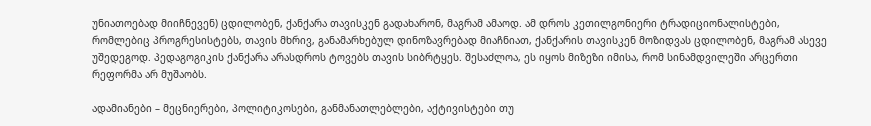უნიათოებად მიიჩნევენ) ცდილობენ, ქანქარა თავისკენ გადახარონ, მაგრამ ამაოდ. ამ დროს კეთილგონიერი ტრადიციონალისტები, რომლებიც პროგრესისტებს, თავის მხრივ, განამარხებულ დინოზავრებად მიაჩნიათ, ქანქარის თავისკენ მოზიდვას ცდილობენ, მაგრამ ასევე უშედეგოდ. პედაგოგიკის ქანქარა არასდროს ტოვებს თავის სიბრტყეს. შესაძლოა, ეს იყოს მიზეზი იმისა, რომ სინამდვილეში არცერთი რეფორმა არ მუშაობს.

ადამიანები – მეცნიერები, პოლიტიკოსები, განმანათლებლები, აქტივისტები თუ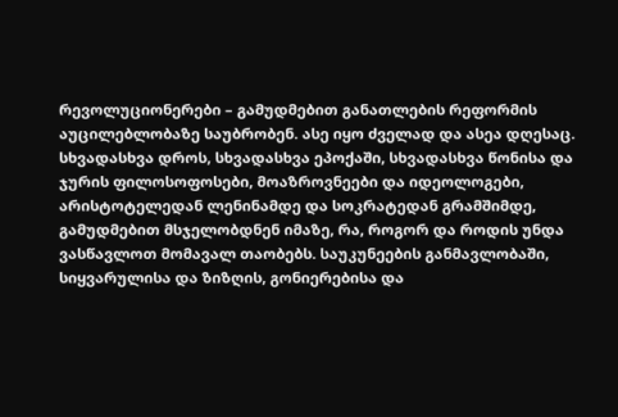რევოლუციონერები – გამუდმებით განათლების რეფორმის აუცილებლობაზე საუბრობენ. ასე იყო ძველად და ასეა დღესაც. სხვადასხვა დროს, სხვადასხვა ეპოქაში, სხვადასხვა წონისა და ჯურის ფილოსოფოსები, მოაზროვნეები და იდეოლოგები, არისტოტელედან ლენინამდე და სოკრატედან გრამშიმდე, გამუდმებით მსჯელობდნენ იმაზე, რა, როგორ და როდის უნდა ვასწავლოთ მომავალ თაობებს. საუკუნეების განმავლობაში, სიყვარულისა და ზიზღის, გონიერებისა და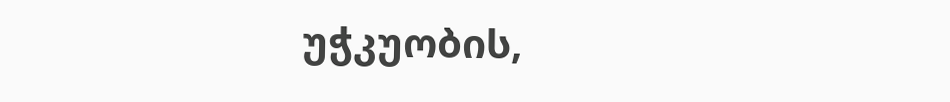უჭკუობის,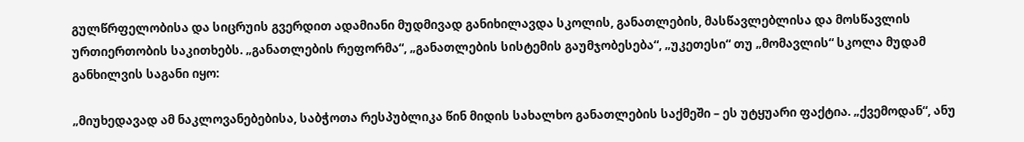გულწრფელობისა და სიცრუის გვერდით ადამიანი მუდმივად განიხილავდა სკოლის, განათლების, მასწავლებლისა და მოსწავლის ურთიერთობის საკითხებს. „განათლების რეფორმა“, „განათლების სისტემის გაუმჯობესება“, „უკეთესი“ თუ „მომავლის“ სკოლა მუდამ განხილვის საგანი იყო:

„მიუხედავად ამ ნაკლოვანებებისა, საბჭოთა რესპუბლიკა წინ მიდის სახალხო განათლების საქმეში – ეს უტყუარი ფაქტია. „ქვემოდან“, ანუ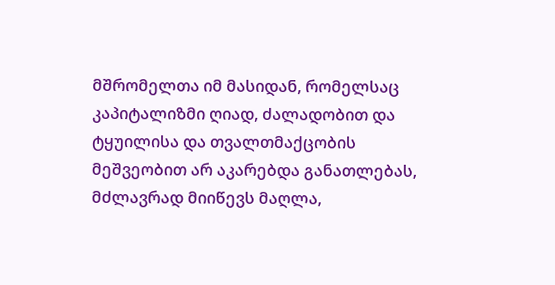მშრომელთა იმ მასიდან, რომელსაც კაპიტალიზმი ღიად, ძალადობით და ტყუილისა და თვალთმაქცობის მეშვეობით არ აკარებდა განათლებას, მძლავრად მიიწევს მაღლა,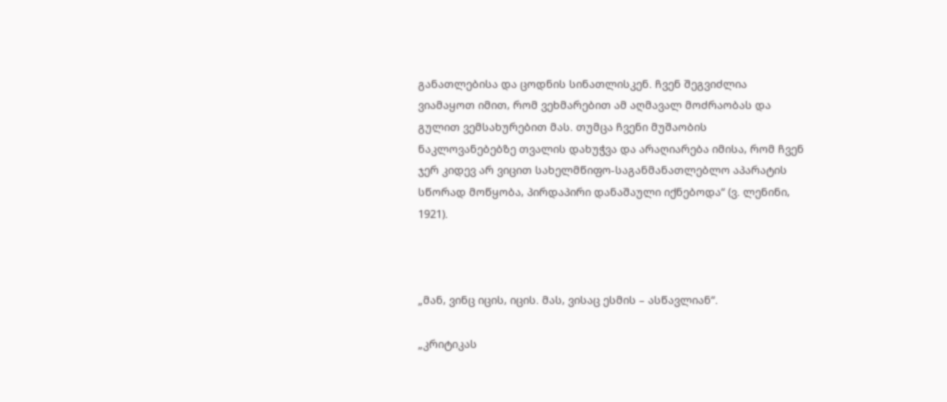განათლებისა და ცოდნის სინათლისკენ. ჩვენ შეგვიძლია ვიამაყოთ იმით, რომ ვეხმარებით ამ აღმავალ მოძრაობას და გულით ვემსახურებით მას. თუმცა ჩვენი მუშაობის ნაკლოვანებებზე თვალის დახუჭვა და არაღიარება იმისა, რომ ჩვენ ჯერ კიდევ არ ვიცით სახელმწიფო-საგანმანათლებლო აპარატის სწორად მოწყობა, პირდაპირი დანაშაული იქნებოდა“ (ვ. ლენინი, 1921).



„მან, ვინც იცის, იცის. მას, ვისაც ესმის – ასწავლიან“.

„კრიტიკას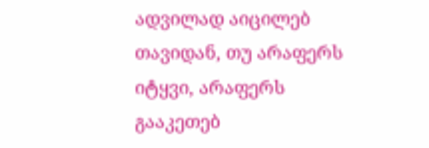ადვილად აიცილებ თავიდან, თუ არაფერს იტყვი, არაფერს გააკეთებ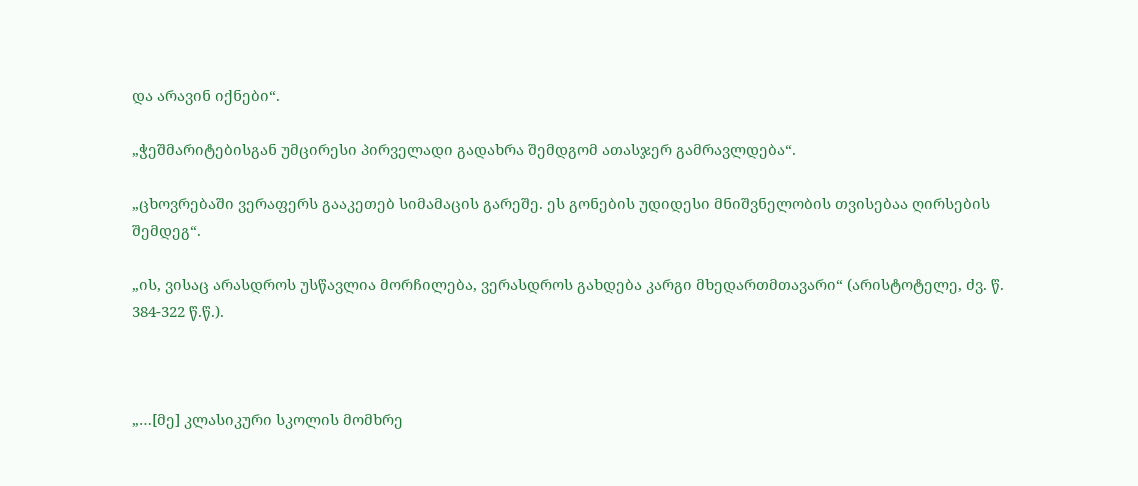და არავინ იქნები“.

„ჭეშმარიტებისგან უმცირესი პირველადი გადახრა შემდგომ ათასჯერ გამრავლდება“.

„ცხოვრებაში ვერაფერს გააკეთებ სიმამაცის გარეშე. ეს გონების უდიდესი მნიშვნელობის თვისებაა ღირსების შემდეგ“.

„ის, ვისაც არასდროს უსწავლია მორჩილება, ვერასდროს გახდება კარგი მხედართმთავარი“ (არისტოტელე, ძვ. წ. 384-322 წ.წ.).



„…[მე] კლასიკური სკოლის მომხრე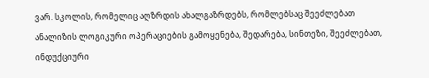ვარ. სკოლის, რომელიც აღზრდის ახალგაზრდებს, რომლებსაც შეეძლებათ ანალიზის ლოგიკური ოპერაციების გამოყენება, შედარება, სინთეზი, შეეძლებათ, ინდუქციური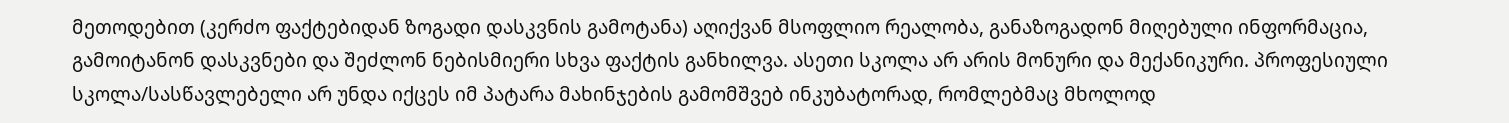მეთოდებით (კერძო ფაქტებიდან ზოგადი დასკვნის გამოტანა) აღიქვან მსოფლიო რეალობა, განაზოგადონ მიღებული ინფორმაცია, გამოიტანონ დასკვნები და შეძლონ ნებისმიერი სხვა ფაქტის განხილვა. ასეთი სკოლა არ არის მონური და მექანიკური. პროფესიული სკოლა/სასწავლებელი არ უნდა იქცეს იმ პატარა მახინჯების გამომშვებ ინკუბატორად, რომლებმაც მხოლოდ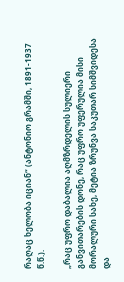რაღაც ხელობა იციან“ (ანტონიო გრამში, 1891-1937 წ.წ.).

„რაც უფრო დაბალია აღმზრდელის სულიერი განვითარების დონე, რაც უფრო უფერულია მისი მორალური სახე, მეტია ზრუნვა საკუთარ სიმშვიდესა და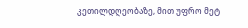კეთილდღეობაზე, მით უფრო მეტ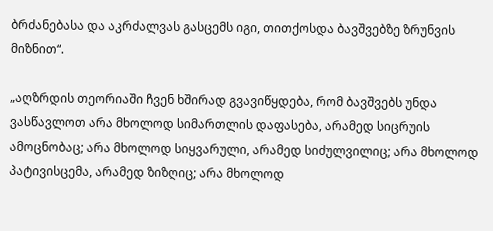ბრძანებასა და აკრძალვას გასცემს იგი, თითქოსდა ბავშვებზე ზრუნვის მიზნით“.

„აღზრდის თეორიაში ჩვენ ხშირად გვავიწყდება, რომ ბავშვებს უნდა ვასწავლოთ არა მხოლოდ სიმართლის დაფასება, არამედ სიცრუის ამოცნობაც; არა მხოლოდ სიყვარული, არამედ სიძულვილიც; არა მხოლოდ პატივისცემა, არამედ ზიზღიც; არა მხოლოდ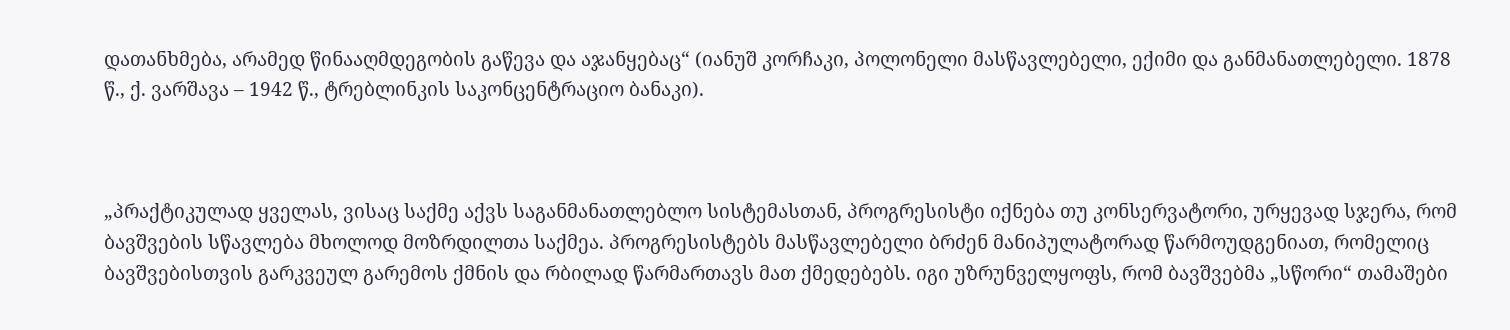დათანხმება, არამედ წინააღმდეგობის გაწევა და აჯანყებაც“ (იანუშ კორჩაკი, პოლონელი მასწავლებელი, ექიმი და განმანათლებელი. 1878 წ., ქ. ვარშავა – 1942 წ., ტრებლინკის საკონცენტრაციო ბანაკი).



„პრაქტიკულად ყველას, ვისაც საქმე აქვს საგანმანათლებლო სისტემასთან, პროგრესისტი იქნება თუ კონსერვატორი, ურყევად სჯერა, რომ ბავშვების სწავლება მხოლოდ მოზრდილთა საქმეა. პროგრესისტებს მასწავლებელი ბრძენ მანიპულატორად წარმოუდგენიათ, რომელიც ბავშვებისთვის გარკვეულ გარემოს ქმნის და რბილად წარმართავს მათ ქმედებებს. იგი უზრუნველყოფს, რომ ბავშვებმა „სწორი“ თამაშები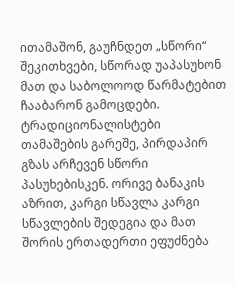ითამაშონ, გაუჩნდეთ „სწორი“ შეკითხვები, სწორად უაპასუხონ მათ და საბოლოოდ წარმატებით ჩააბარონ გამოცდები. ტრადიციონალისტები თამაშების გარეშე, პირდაპირ გზას არჩევენ სწორი პასუხებისკენ. ორივე ბანაკის აზრით, კარგი სწავლა კარგი სწავლების შედეგია და მათ შორის ერთადერთი ეფუძნება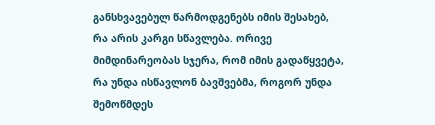განსხვავებულ წარმოდგენებს იმის შესახებ, რა არის კარგი სწავლება. ორივე მიმდინარეობას სჯერა, რომ იმის გადაწყვეტა, რა უნდა ისწავლონ ბავშვებმა, როგორ უნდა შემოწმდეს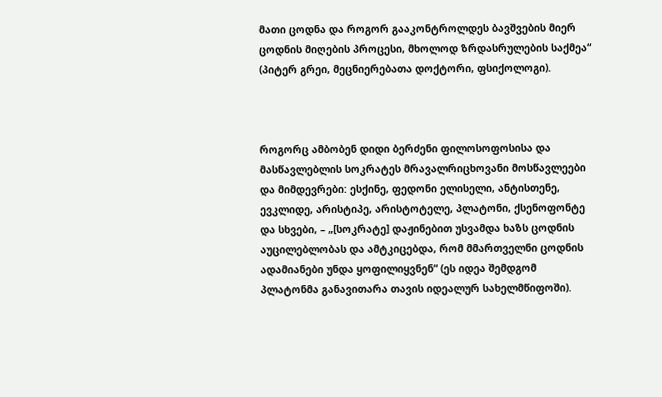მათი ცოდნა და როგორ გააკონტროლდეს ბავშვების მიერ ცოდნის მიღების პროცესი, მხოლოდ ზრდასრულების საქმეა“ (პიტერ გრეი, მეცნიერებათა დოქტორი, ფსიქოლოგი).



როგორც ამბობენ დიდი ბერძენი ფილოსოფოსისა და მასწავლებლის სოკრატეს მრავალრიცხოვანი მოსწავლეები და მიმდევრები: ესქინე, ფედონი ელისელი, ანტისთენე, ევკლიდე, არისტიპე, არისტოტელე, პლატონი, ქსენოფონტე და სხვები, – „[სოკრატე] დაჟინებით უსვამდა ხაზს ცოდნის აუცილებლობას და ამტკიცებდა, რომ მმართველნი ცოდნის ადამიანები უნდა ყოფილიყვნენ“ (ეს იდეა შემდგომ პლატონმა განავითარა თავის იდეალურ სახელმწიფოში).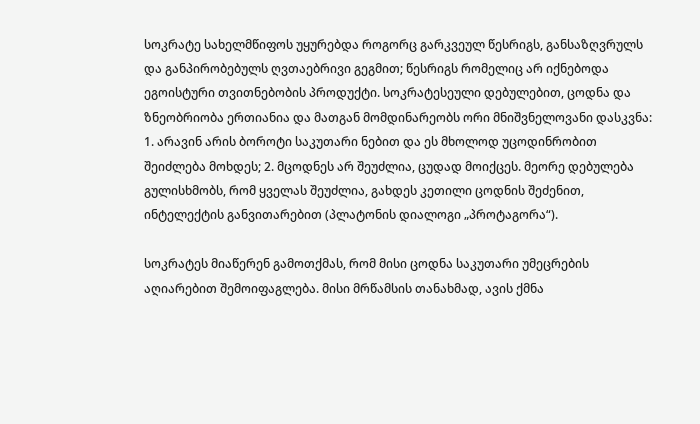სოკრატე სახელმწიფოს უყურებდა როგორც გარკვეულ წესრიგს, განსაზღვრულს და განპირობებულს ღვთაებრივი გეგმით; წესრიგს რომელიც არ იქნებოდა ეგოისტური თვითნებობის პროდუქტი. სოკრატესეული დებულებით, ცოდნა და ზნეობრიობა ერთიანია და მათგან მომდინარეობს ორი მნიშვნელოვანი დასკვნა: 1. არავინ არის ბოროტი საკუთარი ნებით და ეს მხოლოდ უცოდინრობით შეიძლება მოხდეს; 2. მცოდნეს არ შეუძლია, ცუდად მოიქცეს. მეორე დებულება გულისხმობს, რომ ყველას შეუძლია, გახდეს კეთილი ცოდნის შეძენით, ინტელექტის განვითარებით (პლატონის დიალოგი „პროტაგორა“).

სოკრატეს მიაწერენ გამოთქმას, რომ მისი ცოდნა საკუთარი უმეცრების აღიარებით შემოიფაგლება. მისი მრწამსის თანახმად, ავის ქმნა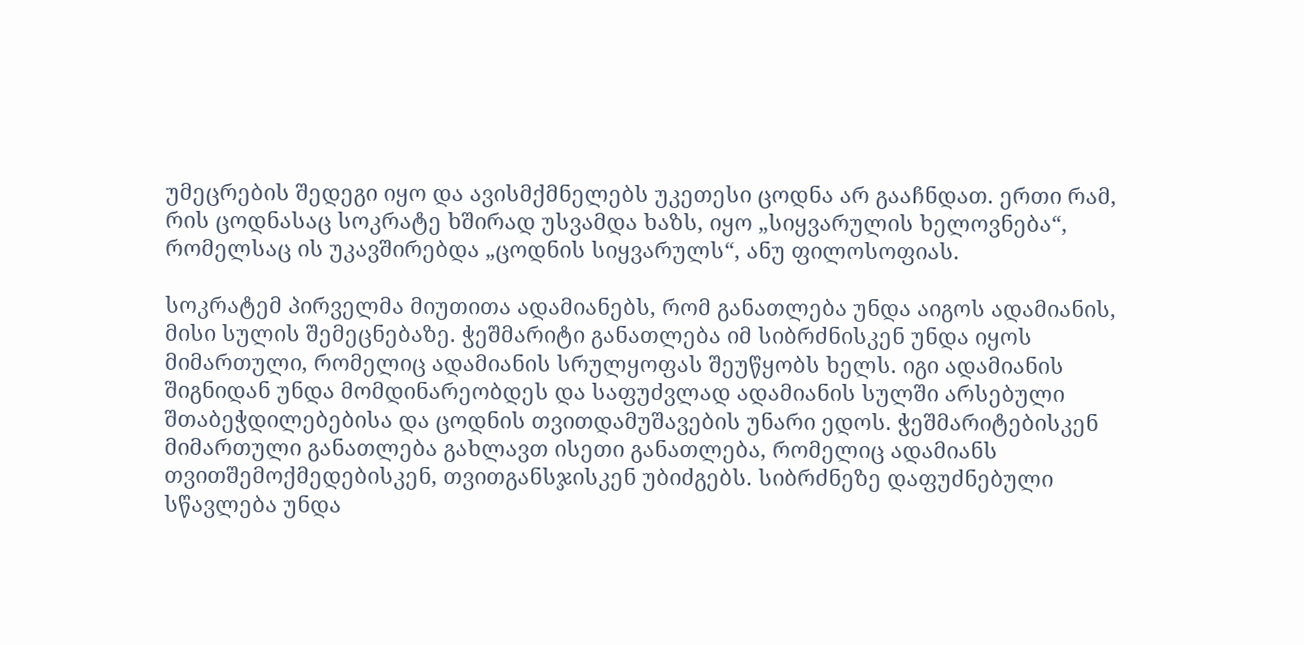უმეცრების შედეგი იყო და ავისმქმნელებს უკეთესი ცოდნა არ გააჩნდათ. ერთი რამ, რის ცოდნასაც სოკრატე ხშირად უსვამდა ხაზს, იყო „სიყვარულის ხელოვნება“, რომელსაც ის უკავშირებდა „ცოდნის სიყვარულს“, ანუ ფილოსოფიას.

სოკრატემ პირველმა მიუთითა ადამიანებს, რომ განათლება უნდა აიგოს ადამიანის, მისი სულის შემეცნებაზე. ჭეშმარიტი განათლება იმ სიბრძნისკენ უნდა იყოს მიმართული, რომელიც ადამიანის სრულყოფას შეუწყობს ხელს. იგი ადამიანის შიგნიდან უნდა მომდინარეობდეს და საფუძვლად ადამიანის სულში არსებული შთაბეჭდილებებისა და ცოდნის თვითდამუშავების უნარი ედოს. ჭეშმარიტებისკენ მიმართული განათლება გახლავთ ისეთი განათლება, რომელიც ადამიანს თვითშემოქმედებისკენ, თვითგანსჯისკენ უბიძგებს. სიბრძნეზე დაფუძნებული სწავლება უნდა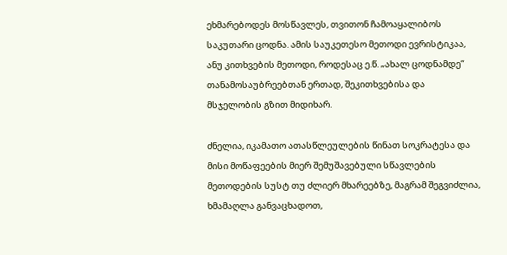ეხმარებოდეს მოსწავლეს, თვითონ ჩამოაყალიბოს საკუთარი ცოდნა. ამის საუკეთესო მეთოდი ევრისტიკაა, ანუ კითხვების მეთოდი, როდესაც ე.წ. „ახალ ცოდნამდე“ თანამოსაუბრეებთან ერთად, შეკითხვებისა და მსჯელობის გზით მიდიხარ.

ძნელია, იკამათო ათასწლეულების წინათ სოკრატესა და მისი მოწაფეების მიერ შემუშავებული სწავლების მეთოდების სუსტ თუ ძლიერ მხარეებზე, მაგრამ შეგვიძლია, ხმამაღლა განვაცხადოთ,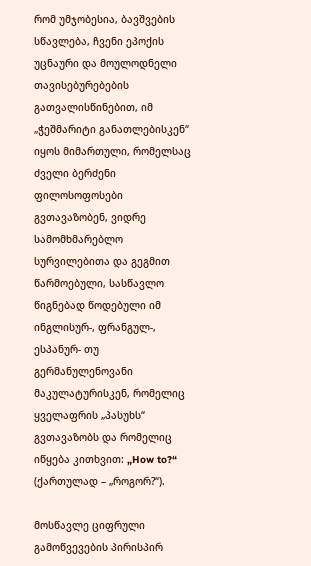რომ უმჯობესია, ბავშვების სწავლება, ჩვენი ეპოქის უცნაური და მოულოდნელი თავისებურებების გათვალისწინებით, იმ „ჭეშმარიტი განათლებისკენ“ იყოს მიმართული, რომელსაც ძველი ბერძენი ფილოსოფოსები გვთავაზობენ, ვიდრე სამომხმარებლო სურვილებითა და გეგმით წარმოებული, სასწავლო წიგნებად წოდებული იმ ინგლისურ-, ფრანგულ-, ესპანურ- თუ გერმანულენოვანი მაკულატურისკენ, რომელიც ყველაფრის „პასუხს“ გვთავაზობს და რომელიც იწყება კითხვით: „How to?“ (ქართულად – „როგორ?“).

მოსწავლე ციფრული გამოწვევების პირისპირ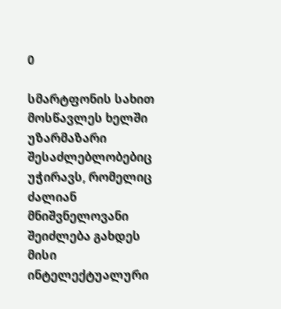0

სმარტფონის სახით მოსწავლეს ხელში უზარმაზარი შესაძლებლობებიც უჭირავს, რომელიც ძალიან მნიშვნელოვანი შეიძლება გახდეს მისი ინტელექტუალური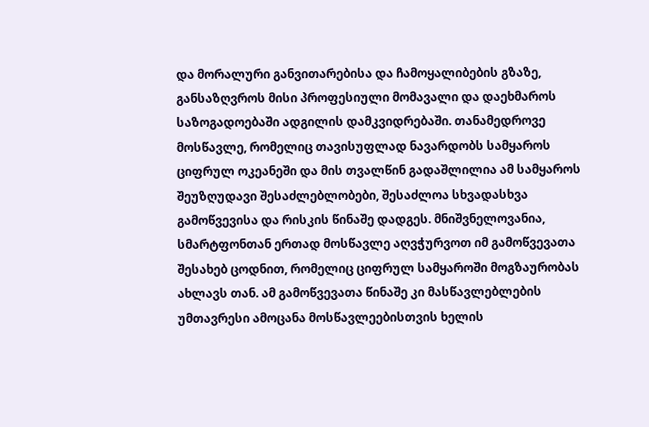და მორალური განვითარებისა და ჩამოყალიბების გზაზე, განსაზღვროს მისი პროფესიული მომავალი და დაეხმაროს საზოგადოებაში ადგილის დამკვიდრებაში. თანამედროვე მოსწავლე, რომელიც თავისუფლად ნავარდობს სამყაროს ციფრულ ოკეანეში და მის თვალწინ გადაშლილია ამ სამყაროს შეუზღუდავი შესაძლებლობები, შესაძლოა სხვადასხვა გამოწვევისა და რისკის წინაშე დადგეს. მნიშვნელოვანია, სმარტფონთან ერთად მოსწავლე აღვჭურვოთ იმ გამოწვევათა შესახებ ცოდნით, რომელიც ციფრულ სამყაროში მოგზაურობას ახლავს თან. ამ გამოწვევათა წინაშე კი მასწავლებლების უმთავრესი ამოცანა მოსწავლეებისთვის ხელის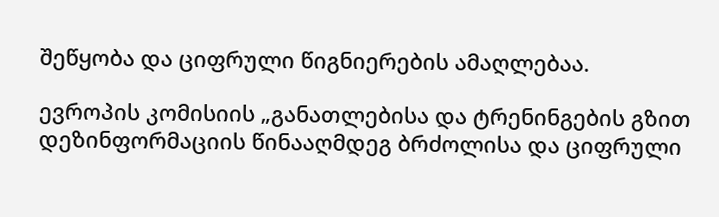შეწყობა და ციფრული წიგნიერების ამაღლებაა.

ევროპის კომისიის „განათლებისა და ტრენინგების გზით დეზინფორმაციის წინააღმდეგ ბრძოლისა და ციფრული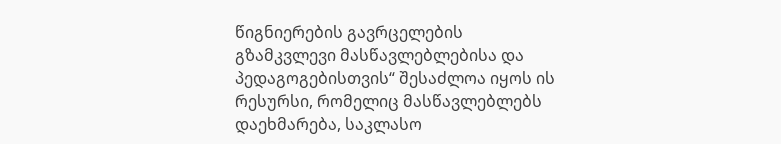წიგნიერების გავრცელების გზამკვლევი მასწავლებლებისა და პედაგოგებისთვის“ შესაძლოა იყოს ის რესურსი, რომელიც მასწავლებლებს დაეხმარება, საკლასო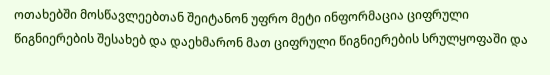ოთახებში მოსწავლეებთან შეიტანონ უფრო მეტი ინფორმაცია ციფრული წიგნიერების შესახებ და დაეხმარონ მათ ციფრული წიგნიერების სრულყოფაში და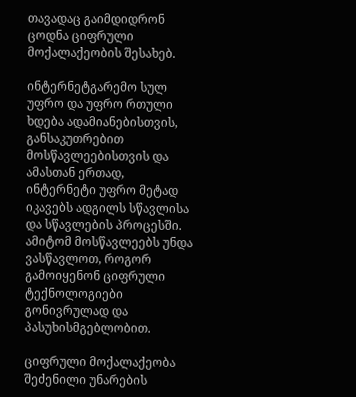თავადაც გაიმდიდრონ ცოდნა ციფრული მოქალაქეობის შესახებ.

ინტერნეტგარემო სულ უფრო და უფრო რთული ხდება ადამიანებისთვის, განსაკუთრებით მოსწავლეებისთვის და ამასთან ერთად, ინტერნეტი უფრო მეტად იკავებს ადგილს სწავლისა და სწავლების პროცესში. ამიტომ მოსწავლეებს უნდა ვასწავლოთ, როგორ გამოიყენონ ციფრული ტექნოლოგიები გონივრულად და პასუხისმგებლობით.

ციფრული მოქალაქეობა შეძენილი უნარების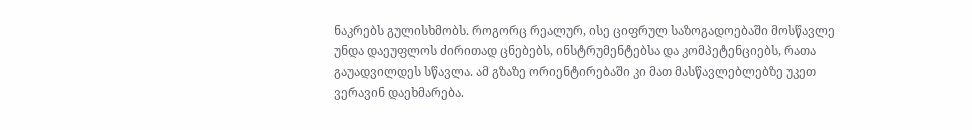ნაკრებს გულისხმობს. როგორც რეალურ, ისე ციფრულ საზოგადოებაში მოსწავლე უნდა დაეუფლოს ძირითად ცნებებს, ინსტრუმენტებსა და კომპეტენციებს, რათა გაუადვილდეს სწავლა. ამ გზაზე ორიენტირებაში კი მათ მასწავლებლებზე უკეთ ვერავინ დაეხმარება.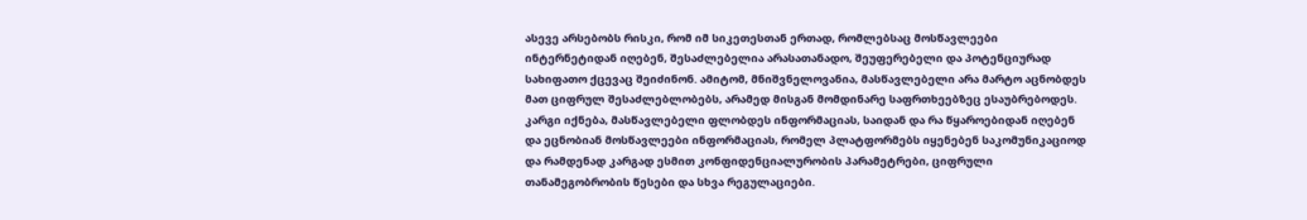ასევე არსებობს რისკი, რომ იმ სიკეთესთან ერთად, რომლებსაც მოსწავლეები ინტერნეტიდან იღებენ, შესაძლებელია არასათანადო, შეუფერებელი და პოტენციურად სახიფათო ქცევაც შეიძინონ. ამიტომ, მნიშვნელოვანია, მასწავლებელი არა მარტო აცნობდეს მათ ციფრულ შესაძლებლობებს, არამედ მისგან მომდინარე საფრთხეებზეც ესაუბრებოდეს. კარგი იქნება, მასწავლებელი ფლობდეს ინფორმაციას, საიდან და რა წყაროებიდან იღებენ და ეცნობიან მოსწავლეები ინფორმაციას, რომელ პლატფორმებს იყენებენ საკომუნიკაციოდ და რამდენად კარგად ესმით კონფიდენციალურობის პარამეტრები, ციფრული თანამეგობრობის წესები და სხვა რეგულაციები.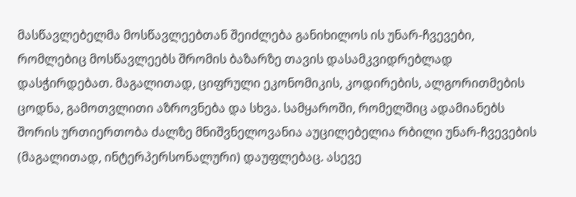მასწავლებელმა მოსწავლეებთან შეიძლება განიხილოს ის უნარ-ჩვევები, რომლებიც მოსწავლეებს შრომის ბაზარზე თავის დასამკვიდრებლად დასჭირდებათ. მაგალითად, ციფრული ეკონომიკის, კოდირების, ალგორითმების ცოდნა, გამოთვლითი აზროვნება და სხვა. სამყაროში, რომელშიც ადამიანებს შორის ურთიერთობა ძალზე მნიშვნელოვანია აუცილებელია რბილი უნარ-ჩვევების (მაგალითად, ინტერპერსონალური) დაუფლებაც. ასევე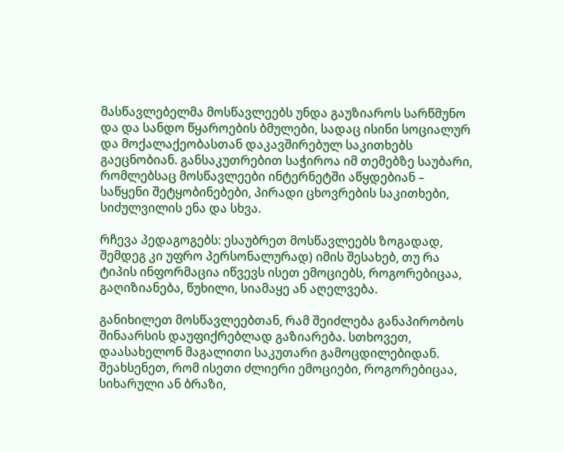მასწავლებელმა მოსწავლეებს უნდა გაუზიაროს სარწმუნო და და სანდო წყაროების ბმულები, სადაც ისინი სოციალურ და მოქალაქეობასთან დაკავშირებულ საკითხებს გაეცნობიან. განსაკუთრებით საჭიროა იმ თემებზე საუბარი, რომლებსაც მოსწავლეები ინტერნეტში აწყდებიან – საწყენი შეტყობინებები, პირადი ცხოვრების საკითხები, სიძულვილის ენა და სხვა.

რჩევა პედაგოგებს: ესაუბრეთ მოსწავლეებს ზოგადად, შემდეგ კი უფრო პერსონალურად) იმის შესახებ, თუ რა ტიპის ინფორმაცია იწვევს ისეთ ემოციებს, როგორებიცაა, გაღიზიანება, წუხილი, სიამაყე ან აღელვება.

განიხილეთ მოსწავლეებთან, რამ შეიძლება განაპირობოს შინაარსის დაუფიქრებლად გაზიარება. სთხოვეთ, დაასახელონ მაგალითი საკუთარი გამოცდილებიდან. შეახსენეთ, რომ ისეთი ძლიერი ემოციები, როგორებიცაა, სიხარული ან ბრაზი,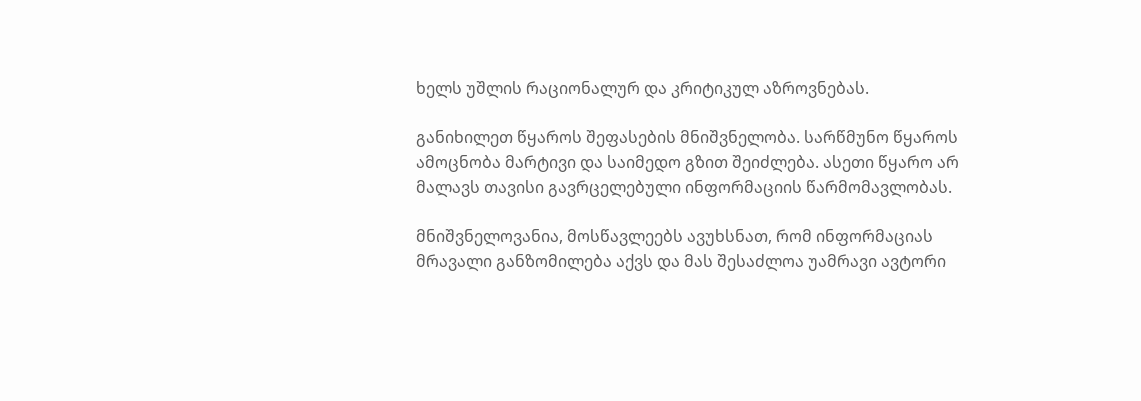ხელს უშლის რაციონალურ და კრიტიკულ აზროვნებას.

განიხილეთ წყაროს შეფასების მნიშვნელობა. სარწმუნო წყაროს ამოცნობა მარტივი და საიმედო გზით შეიძლება. ასეთი წყარო არ მალავს თავისი გავრცელებული ინფორმაციის წარმომავლობას.

მნიშვნელოვანია, მოსწავლეებს ავუხსნათ, რომ ინფორმაციას მრავალი განზომილება აქვს და მას შესაძლოა უამრავი ავტორი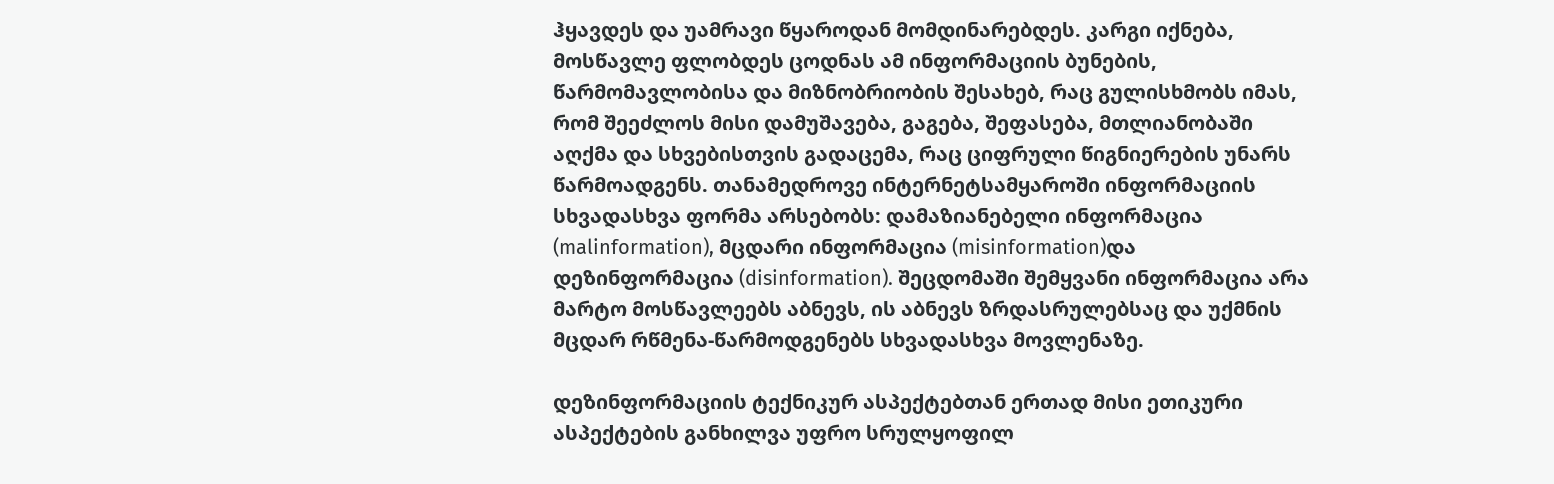ჰყავდეს და უამრავი წყაროდან მომდინარებდეს. კარგი იქნება, მოსწავლე ფლობდეს ცოდნას ამ ინფორმაციის ბუნების, წარმომავლობისა და მიზნობრიობის შესახებ, რაც გულისხმობს იმას, რომ შეეძლოს მისი დამუშავება, გაგება, შეფასება, მთლიანობაში აღქმა და სხვებისთვის გადაცემა, რაც ციფრული წიგნიერების უნარს წარმოადგენს. თანამედროვე ინტერნეტსამყაროში ინფორმაციის სხვადასხვა ფორმა არსებობს: დამაზიანებელი ინფორმაცია (malinformation), მცდარი ინფორმაცია (misinformation)და დეზინფორმაცია (disinformation). შეცდომაში შემყვანი ინფორმაცია არა მარტო მოსწავლეებს აბნევს, ის აბნევს ზრდასრულებსაც და უქმნის მცდარ რწმენა-წარმოდგენებს სხვადასხვა მოვლენაზე.

დეზინფორმაციის ტექნიკურ ასპექტებთან ერთად მისი ეთიკური ასპექტების განხილვა უფრო სრულყოფილ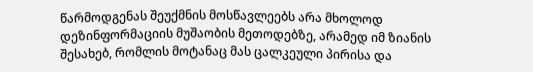წარმოდგენას შეუქმნის მოსწავლეებს არა მხოლოდ დეზინფორმაციის მუშაობის მეთოდებზე, არამედ იმ ზიანის შესახებ, რომლის მოტანაც მას ცალკეული პირისა და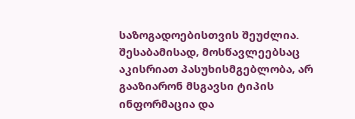საზოგადოებისთვის შეუძლია. შესაბამისად, მოსწავლეებსაც აკისრიათ პასუხისმგებლობა, არ გააზიარონ მსგავსი ტიპის ინფორმაცია და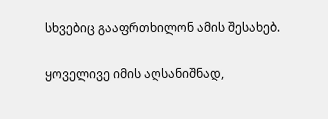სხვებიც გააფრთხილონ ამის შესახებ.

ყოველივე იმის აღსანიშნად,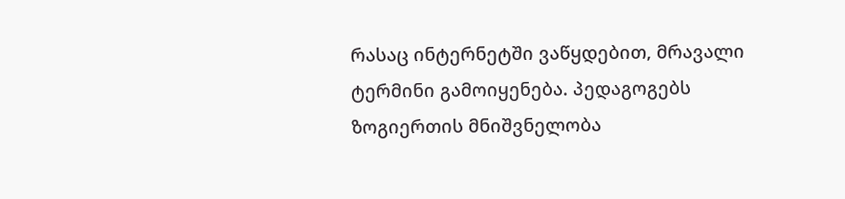რასაც ინტერნეტში ვაწყდებით, მრავალი ტერმინი გამოიყენება. პედაგოგებს ზოგიერთის მნიშვნელობა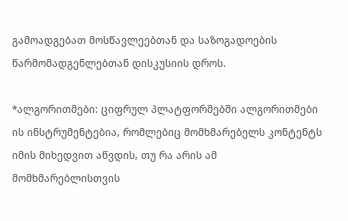გამოადგებათ მოსწავლეებთან და საზოგადოების წარმომადგენლებთან დისკუსიის დროს.

*ალგორითმები: ციფრულ პლატფორმებში ალგორითმები ის ინსტრუმენტებია, რომლებიც მომხმარებელს კონტენტს იმის მიხედვით აწვდის, თუ რა არის ამ მომხმარებლისთვის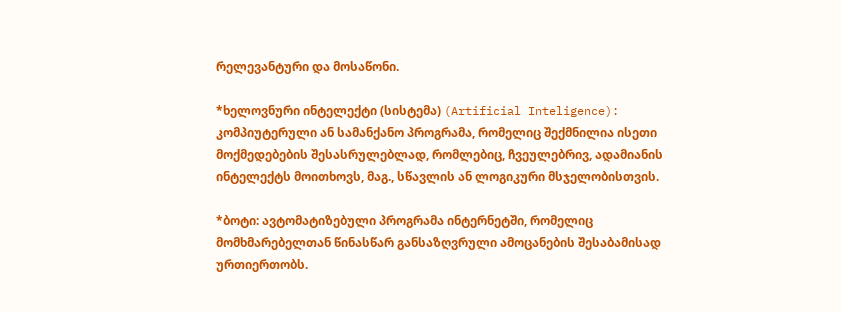რელევანტური და მოსაწონი.

*ხელოვნური ინტელექტი (სისტემა) (Artificial Inteligence): კომპიუტერული ან სამანქანო პროგრამა, რომელიც შექმნილია ისეთი მოქმედებების შესასრულებლად, რომლებიც, ჩვეულებრივ, ადამიანის ინტელექტს მოითხოვს, მაგ., სწავლის ან ლოგიკური მსჯელობისთვის.

*ბოტი: ავტომატიზებული პროგრამა ინტერნეტში, რომელიც მომხმარებელთან წინასწარ განსაზღვრული ამოცანების შესაბამისად ურთიერთობს.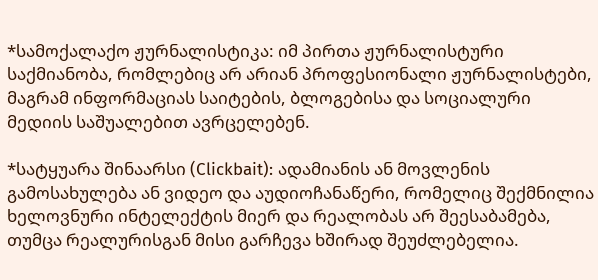*სამოქალაქო ჟურნალისტიკა: იმ პირთა ჟურნალისტური საქმიანობა, რომლებიც არ არიან პროფესიონალი ჟურნალისტები, მაგრამ ინფორმაციას საიტების, ბლოგებისა და სოციალური მედიის საშუალებით ავრცელებენ.

*სატყუარა შინაარსი (Clickbait): ადამიანის ან მოვლენის გამოსახულება ან ვიდეო და აუდიოჩანაწერი, რომელიც შექმნილია ხელოვნური ინტელექტის მიერ და რეალობას არ შეესაბამება, თუმცა რეალურისგან მისი გარჩევა ხშირად შეუძლებელია.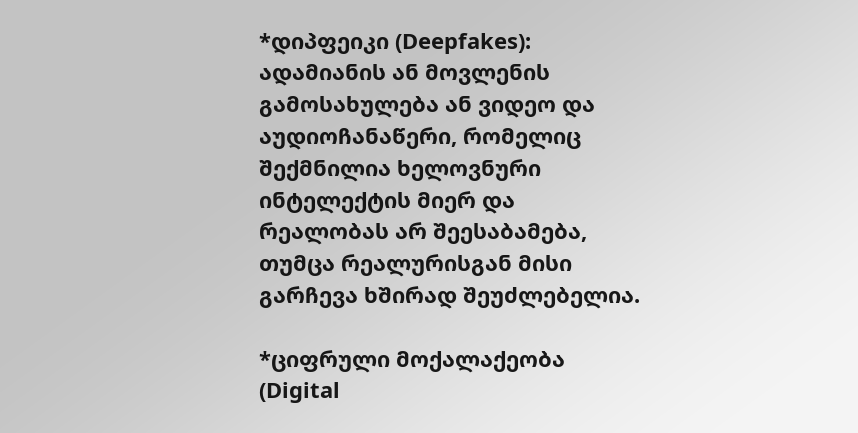*დიპფეიკი (Deepfakes): ადამიანის ან მოვლენის გამოსახულება ან ვიდეო და აუდიოჩანაწერი, რომელიც შექმნილია ხელოვნური ინტელექტის მიერ და რეალობას არ შეესაბამება, თუმცა რეალურისგან მისი გარჩევა ხშირად შეუძლებელია.

*ციფრული მოქალაქეობა (Digital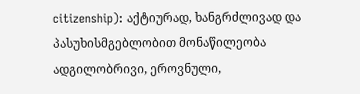citizenship): აქტიურად, ხანგრძლივად და პასუხისმგებლობით მონაწილეობა ადგილობრივი, ეროვნული,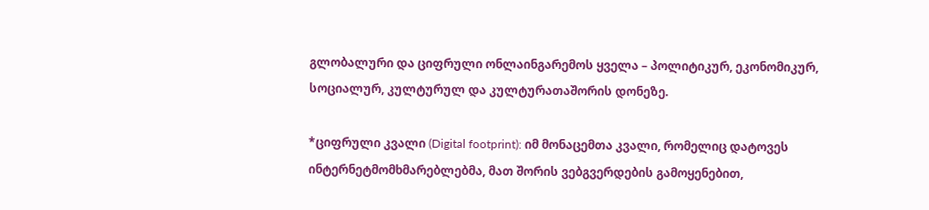გლობალური და ციფრული ონლაინგარემოს ყველა – პოლიტიკურ, ეკონომიკურ, სოციალურ, კულტურულ და კულტურათაშორის დონეზე.

*ციფრული კვალი (Digital footprint): იმ მონაცემთა კვალი, რომელიც დატოვეს ინტერნეტმომხმარებლებმა, მათ შორის ვებგვერდების გამოყენებით,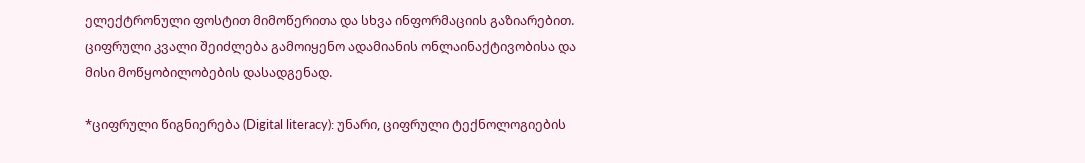ელექტრონული ფოსტით მიმოწერითა და სხვა ინფორმაციის გაზიარებით. ციფრული კვალი შეიძლება გამოიყენო ადამიანის ონლაინაქტივობისა და მისი მოწყობილობების დასადგენად.

*ციფრული წიგნიერება (Digital literacy): უნარი, ციფრული ტექნოლოგიების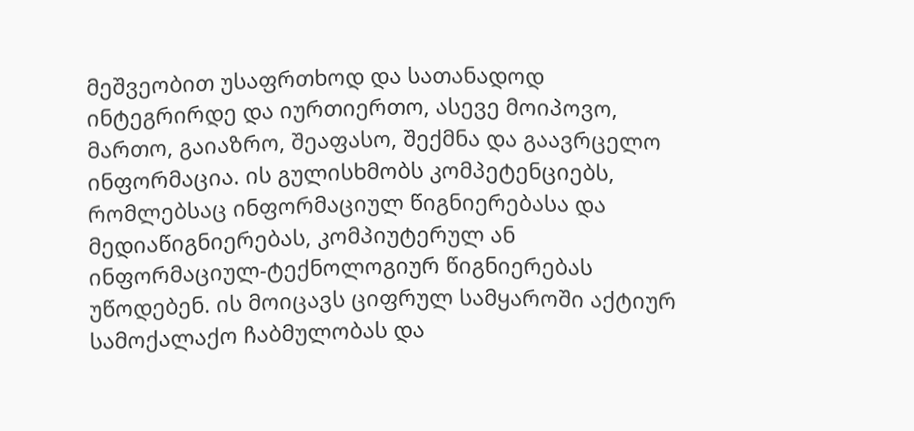მეშვეობით უსაფრთხოდ და სათანადოდ ინტეგრირდე და იურთიერთო, ასევე მოიპოვო, მართო, გაიაზრო, შეაფასო, შექმნა და გაავრცელო ინფორმაცია. ის გულისხმობს კომპეტენციებს, რომლებსაც ინფორმაციულ წიგნიერებასა და მედიაწიგნიერებას, კომპიუტერულ ან ინფორმაციულ-ტექნოლოგიურ წიგნიერებას უწოდებენ. ის მოიცავს ციფრულ სამყაროში აქტიურ სამოქალაქო ჩაბმულობას და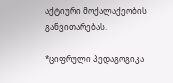აქტიური მოქალაქეობის განვითარებას.

*ციფრული პედაგოგიკა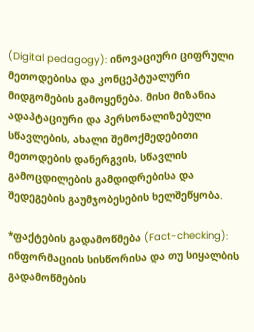(Digital pedagogy): ინოვაციური ციფრული მეთოდებისა და კონცეპტუალური მიდგომების გამოყენება. მისი მიზანია ადაპტაციური და პერსონალიზებული სწავლების, ახალი შემოქმედებითი მეთოდების დანერგვის, სწავლის გამოცდილების გამდიდრებისა და შედეგების გაუმჯობესების ხელშეწყობა.

*ფაქტების გადამოწმება (Fact-checking): ინფორმაციის სისწორისა და თუ სიყალბის გადამოწმების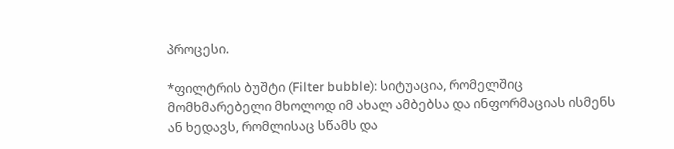პროცესი.

*ფილტრის ბუშტი (Filter bubble): სიტუაცია, რომელშიც მომხმარებელი მხოლოდ იმ ახალ ამბებსა და ინფორმაციას ისმენს ან ხედავს, რომლისაც სწამს და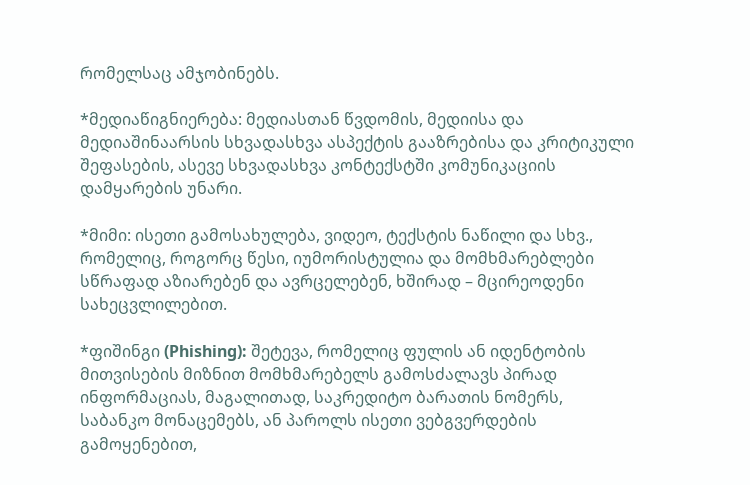რომელსაც ამჯობინებს.

*მედიაწიგნიერება: მედიასთან წვდომის, მედიისა და მედიაშინაარსის სხვადასხვა ასპექტის გააზრებისა და კრიტიკული შეფასების, ასევე სხვადასხვა კონტექსტში კომუნიკაციის დამყარების უნარი.

*მიმი: ისეთი გამოსახულება, ვიდეო, ტექსტის ნაწილი და სხვ., რომელიც, როგორც წესი, იუმორისტულია და მომხმარებლები სწრაფად აზიარებენ და ავრცელებენ, ხშირად – მცირეოდენი სახეცვლილებით.

*ფიშინგი (Phishing): შეტევა, რომელიც ფულის ან იდენტობის მითვისების მიზნით მომხმარებელს გამოსძალავს პირად ინფორმაციას, მაგალითად, საკრედიტო ბარათის ნომერს, საბანკო მონაცემებს, ან პაროლს ისეთი ვებგვერდების გამოყენებით,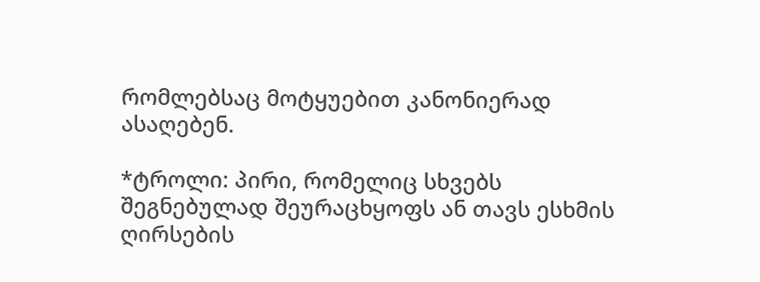რომლებსაც მოტყუებით კანონიერად ასაღებენ.

*ტროლი: პირი, რომელიც სხვებს შეგნებულად შეურაცხყოფს ან თავს ესხმის ღირსების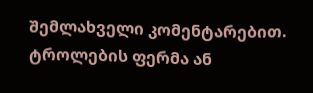შემლახველი კომენტარებით. ტროლების ფერმა ან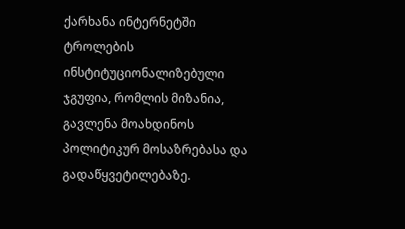ქარხანა ინტერნეტში ტროლების ინსტიტუციონალიზებული ჯგუფია, რომლის მიზანია, გავლენა მოახდინოს პოლიტიკურ მოსაზრებასა და გადაწყვეტილებაზე.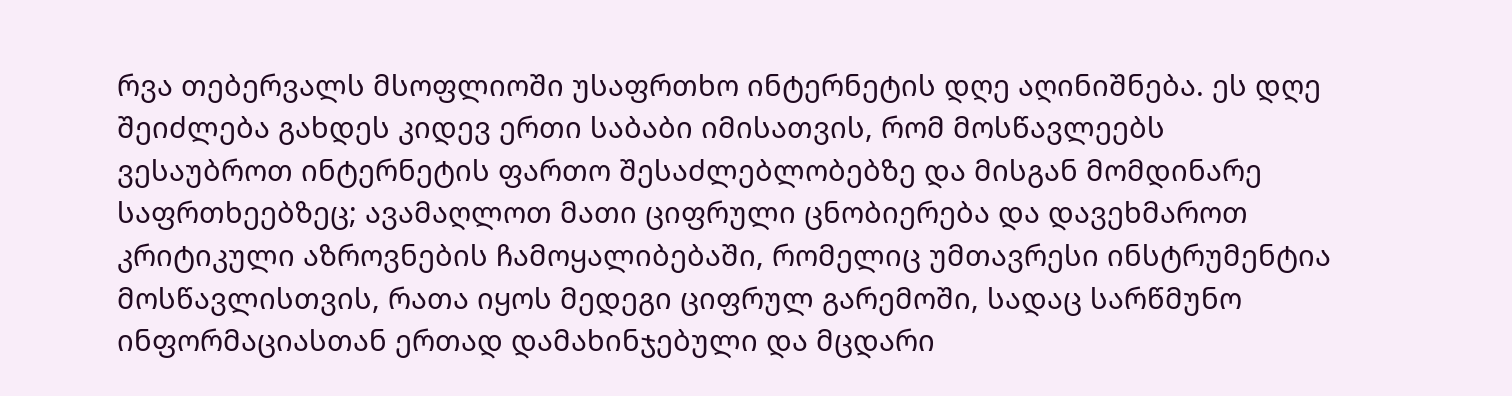რვა თებერვალს მსოფლიოში უსაფრთხო ინტერნეტის დღე აღინიშნება. ეს დღე შეიძლება გახდეს კიდევ ერთი საბაბი იმისათვის, რომ მოსწავლეებს ვესაუბროთ ინტერნეტის ფართო შესაძლებლობებზე და მისგან მომდინარე საფრთხეებზეც; ავამაღლოთ მათი ციფრული ცნობიერება და დავეხმაროთ კრიტიკული აზროვნების ჩამოყალიბებაში, რომელიც უმთავრესი ინსტრუმენტია მოსწავლისთვის, რათა იყოს მედეგი ციფრულ გარემოში, სადაც სარწმუნო ინფორმაციასთან ერთად დამახინჯებული და მცდარი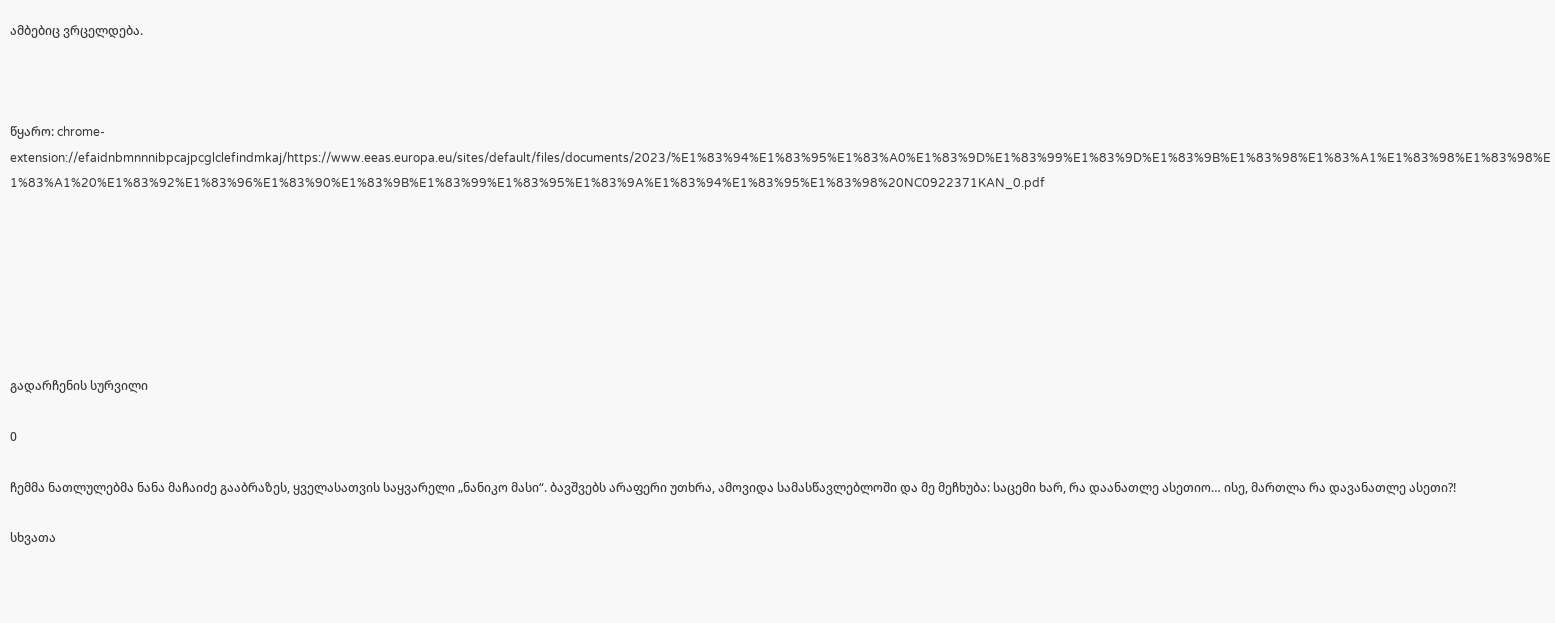ამბებიც ვრცელდება.



წყარო: chrome-extension://efaidnbmnnnibpcajpcglclefindmkaj/https://www.eeas.europa.eu/sites/default/files/documents/2023/%E1%83%94%E1%83%95%E1%83%A0%E1%83%9D%E1%83%99%E1%83%9D%E1%83%9B%E1%83%98%E1%83%A1%E1%83%98%E1%83%98%E1%83%A1%20%E1%83%92%E1%83%96%E1%83%90%E1%83%9B%E1%83%99%E1%83%95%E1%83%9A%E1%83%94%E1%83%95%E1%83%98%20NC0922371KAN_0.pdf







გადარჩენის სურვილი

0

ჩემმა ნათლულებმა ნანა მაჩაიძე გააბრაზეს, ყველასათვის საყვარელი „ნანიკო მასი“. ბავშვებს არაფერი უთხრა, ამოვიდა სამასწავლებლოში და მე მეჩხუბა: საცემი ხარ, რა დაანათლე ასეთიო… ისე, მართლა რა დავანათლე ასეთი?!

სხვათა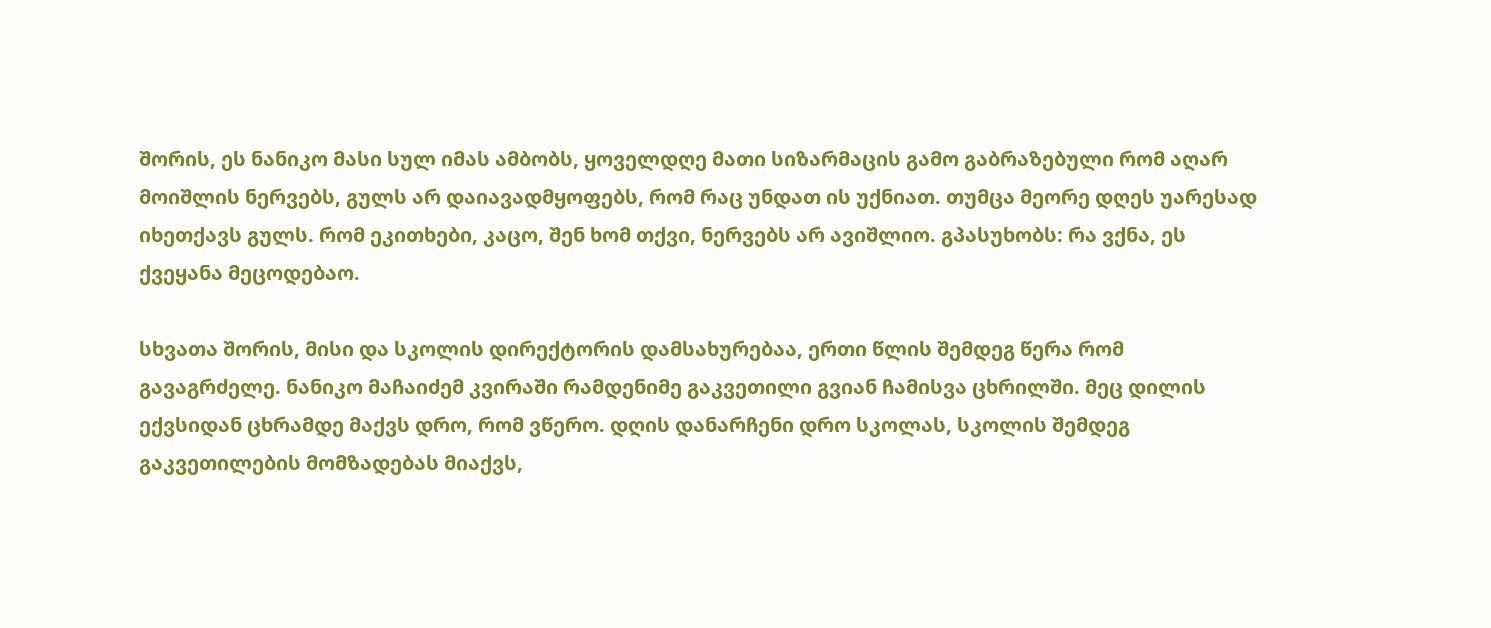შორის, ეს ნანიკო მასი სულ იმას ამბობს, ყოველდღე მათი სიზარმაცის გამო გაბრაზებული რომ აღარ მოიშლის ნერვებს, გულს არ დაიავადმყოფებს, რომ რაც უნდათ ის უქნიათ. თუმცა მეორე დღეს უარესად იხეთქავს გულს. რომ ეკითხები, კაცო, შენ ხომ თქვი, ნერვებს არ ავიშლიო. გპასუხობს: რა ვქნა, ეს ქვეყანა მეცოდებაო.

სხვათა შორის, მისი და სკოლის დირექტორის დამსახურებაა, ერთი წლის შემდეგ წერა რომ გავაგრძელე. ნანიკო მაჩაიძემ კვირაში რამდენიმე გაკვეთილი გვიან ჩამისვა ცხრილში. მეც დილის ექვსიდან ცხრამდე მაქვს დრო, რომ ვწერო. დღის დანარჩენი დრო სკოლას, სკოლის შემდეგ გაკვეთილების მომზადებას მიაქვს,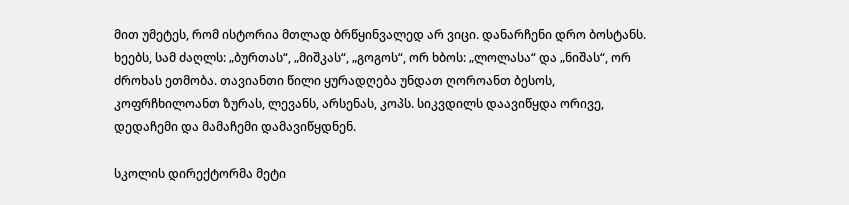მით უმეტეს, რომ ისტორია მთლად ბრწყინვალედ არ ვიცი. დანარჩენი დრო ბოსტანს. ხეებს, სამ ძაღლს: „ბურთას“, „მიშკას“, „გოგოს“, ორ ხბოს: „ლოლასა“ და „ნიშას“, ორ ძროხას ეთმობა. თავიანთი წილი ყურადღება უნდათ ღოროანთ ბესოს, კოფრჩხილოანთ ზურას, ლევანს, არსენას, კოპს. სიკვდილს დაავიწყდა ორივე, დედაჩემი და მამაჩემი დამავიწყდნენ.

სკოლის დირექტორმა მეტი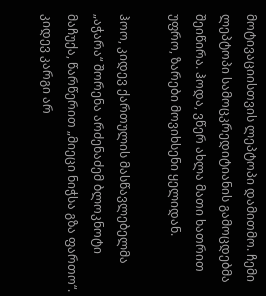მოტივაციისთვის ლეპტოპი დამითმო. ჩემი ლეპტოპი სამოცკრედიტიანის გამოცდებმა შეიწირა. ჰოდა, ვწერ ახლა მათი ხათრით უფრო, ზარები მოვიხსენი ყელიდან.

ჰოო, კიდევ ქართულის მასწავლებელმა „აჭარა“ შორენა არძენაძემ ბლოკნოტი მაჩუქა, წარწერით „მიეცი ნიჭსა გზა ფართო“. კიდევ კარგი არ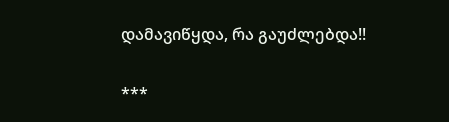დამავიწყდა, რა გაუძლებდა!!

***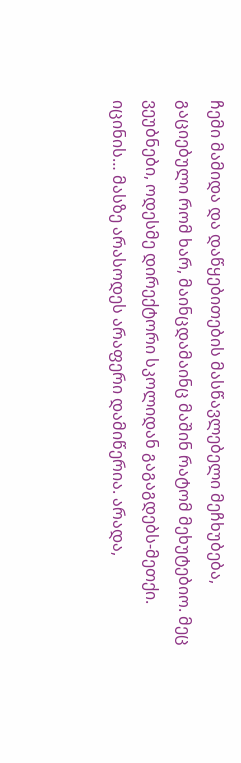ჩემი მამიდა და დაწყებითების მასწავლებელი მეჩხუბება, გაციებული რომ ხარ, მაინცდამაინც მაშინ რატომ მეხუტებიო. მეც ვეუბნები, ოდესმე დირექტორი სკოლიდან გაგაგდებს-მეთქი. იცინის… მასზე არასოდეს არაფერი დამიწერია. არადა,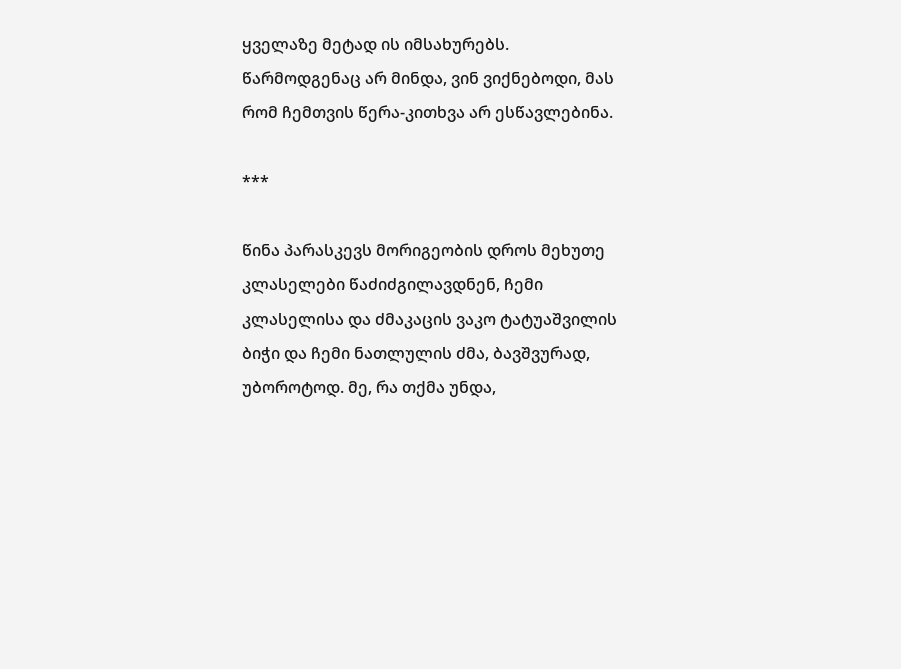ყველაზე მეტად ის იმსახურებს. წარმოდგენაც არ მინდა, ვინ ვიქნებოდი, მას რომ ჩემთვის წერა-კითხვა არ ესწავლებინა.

***

წინა პარასკევს მორიგეობის დროს მეხუთე კლასელები წაძიძგილავდნენ, ჩემი კლასელისა და ძმაკაცის ვაკო ტატუაშვილის ბიჭი და ჩემი ნათლულის ძმა, ბავშვურად, უბოროტოდ. მე, რა თქმა უნდა,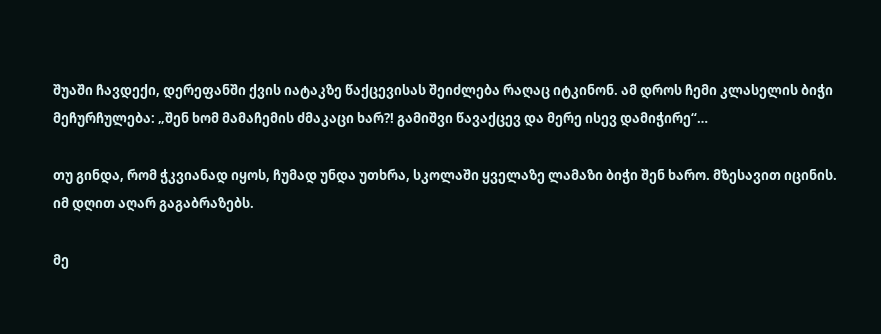შუაში ჩავდექი, დერეფანში ქვის იატაკზე წაქცევისას შეიძლება რაღაც იტკინონ. ამ დროს ჩემი კლასელის ბიჭი მეჩურჩულება: „შენ ხომ მამაჩემის ძმაკაცი ხარ?! გამიშვი წავაქცევ და მერე ისევ დამიჭირე“…

თუ გინდა, რომ ჭკვიანად იყოს, ჩუმად უნდა უთხრა, სკოლაში ყველაზე ლამაზი ბიჭი შენ ხარო. მზესავით იცინის. იმ დღით აღარ გაგაბრაზებს.

მე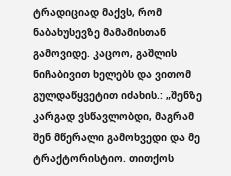ტრადიციად მაქვს, რომ ნაბახუსევზე მამამისთან გამოვიდე. კაცოო, გაშლის ნიჩაბივით ხელებს და ვითომ გულდაწყვეტით იძახის.: „შენზე კარგად ვსწავლობდი, მაგრამ შენ მწერალი გამოხვედი და მე ტრაქტორისტიო. თითქოს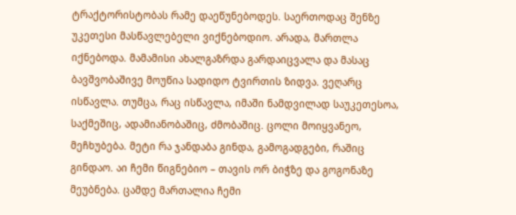ტრაქტორისტობას რამე დაეწუნებოდეს. საერთოდაც შენზე უკეთესი მასწავლებელი ვიქნებოდიო. არადა, მართლა იქნებოდა. მამამისი ახალგაზრდა გარდაიცვალა და მასაც ბავშვობაშივე მოუწია სადიდო ტვირთის ზიდვა. ვეღარც ისწავლა. თუმცა, რაც ისწავლა, იმაში ნამდვილად საუკეთესოა, საქმეშიც, ადამიანობაშიც, ძმობაშიც. ცოლი მოიყვანეო, მეჩხუბება. მეტი რა ჯანდაბა გინდა, გამოგადგები, რაშიც გინდაო. აი ჩემი წიგნებიო – თავის ორ ბიჭზე და გოგონაზე მეუბნება. ცამდე მართალია ჩემი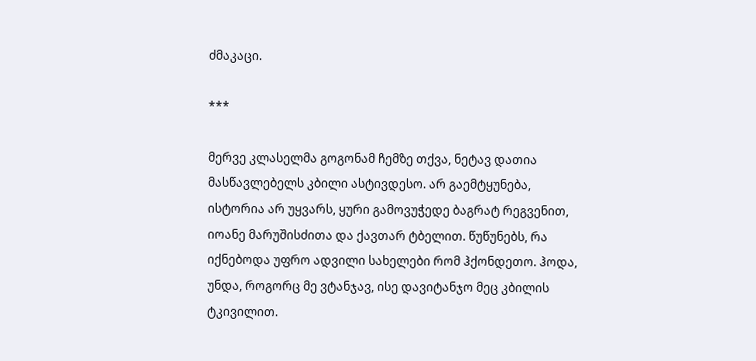ძმაკაცი.

***

მერვე კლასელმა გოგონამ ჩემზე თქვა, ნეტავ დათია მასწავლებელს კბილი ასტივდესო. არ გაემტყუნება, ისტორია არ უყვარს, ყური გამოვუჭედე ბაგრატ რეგვენით, იოანე მარუშისძითა და ქავთარ ტბელით. წუწუნებს, რა იქნებოდა უფრო ადვილი სახელები რომ ჰქონდეთო. ჰოდა, უნდა, როგორც მე ვტანჯავ, ისე დავიტანჯო მეც კბილის ტკივილით.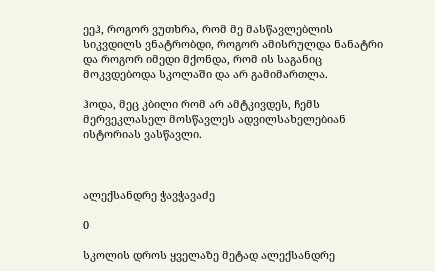ეეჰ, როგორ ვუთხრა, რომ მე მასწავლებლის სიკვდილს ვნატრობდი, როგორ ამისრულდა ნანატრი და როგორ იმედი მქონდა, რომ ის საგანიც მოკვდებოდა სკოლაში და არ გამიმართლა.

ჰოდა, მეც კბილი რომ არ ამტკივდეს, ჩემს მერვეკლასელ მოსწავლეს ადვილსახელებიან ისტორიას ვასწავლი.



ალექსანდრე ჭავჭავაძე

0

სკოლის დროს ყველაზე მეტად ალექსანდრე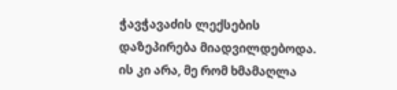ჭავჭავაძის ლექსების დაზეპირება მიადვილდებოდა. ის კი არა, მე რომ ხმამაღლა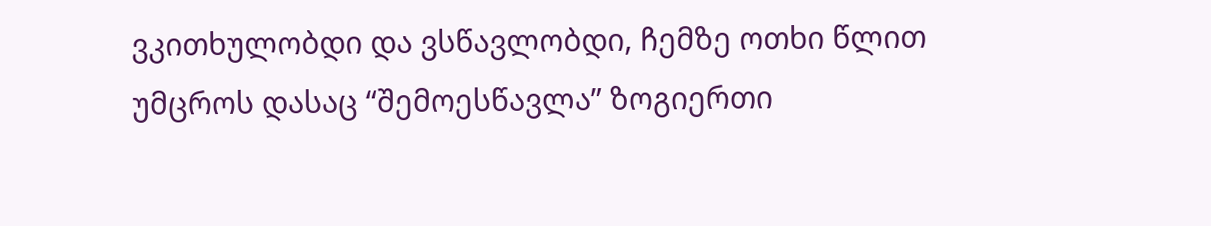ვკითხულობდი და ვსწავლობდი, ჩემზე ოთხი წლით უმცროს დასაც “შემოესწავლა” ზოგიერთი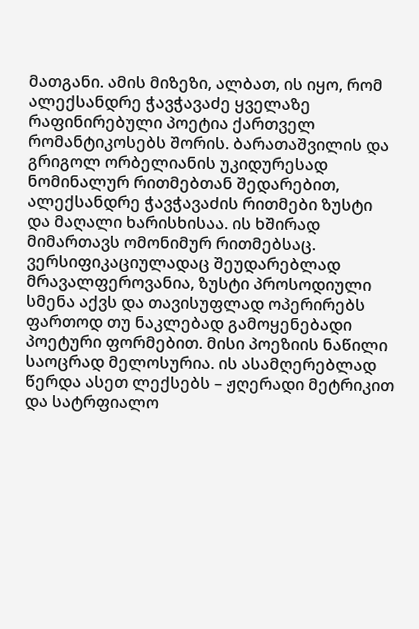მათგანი. ამის მიზეზი, ალბათ, ის იყო, რომ ალექსანდრე ჭავჭავაძე ყველაზე რაფინირებული პოეტია ქართველ რომანტიკოსებს შორის. ბარათაშვილის და გრიგოლ ორბელიანის უკიდურესად ნომინალურ რითმებთან შედარებით, ალექსანდრე ჭავჭავაძის რითმები ზუსტი და მაღალი ხარისხისაა. ის ხშირად მიმართავს ომონიმურ რითმებსაც. ვერსიფიკაციულადაც შეუდარებლად მრავალფეროვანია, ზუსტი პროსოდიული სმენა აქვს და თავისუფლად ოპერირებს ფართოდ თუ ნაკლებად გამოყენებადი პოეტური ფორმებით. მისი პოეზიის ნაწილი საოცრად მელოსურია. ის ასამღერებლად წერდა ასეთ ლექსებს – ჟღერადი მეტრიკით და სატრფიალო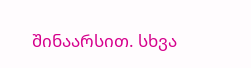შინაარსით. სხვა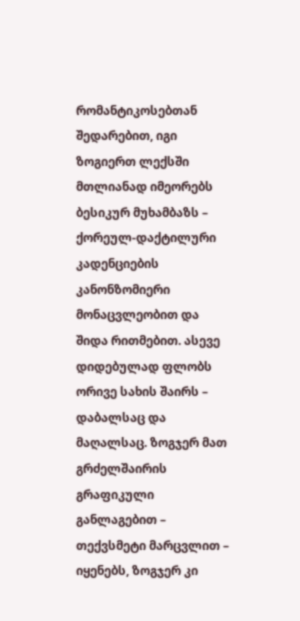რომანტიკოსებთან შედარებით, იგი ზოგიერთ ლექსში მთლიანად იმეორებს ბესიკურ მუხამბაზს – ქორეულ-დაქტილური კადენციების კანონზომიერი მონაცვლეობით და შიდა რითმებით. ასევე დიდებულად ფლობს ორივე სახის შაირს – დაბალსაც და მაღალსაც. ზოგჯერ მათ გრძელშაირის გრაფიკული განლაგებით – თექვსმეტი მარცვლით – იყენებს, ზოგჯერ კი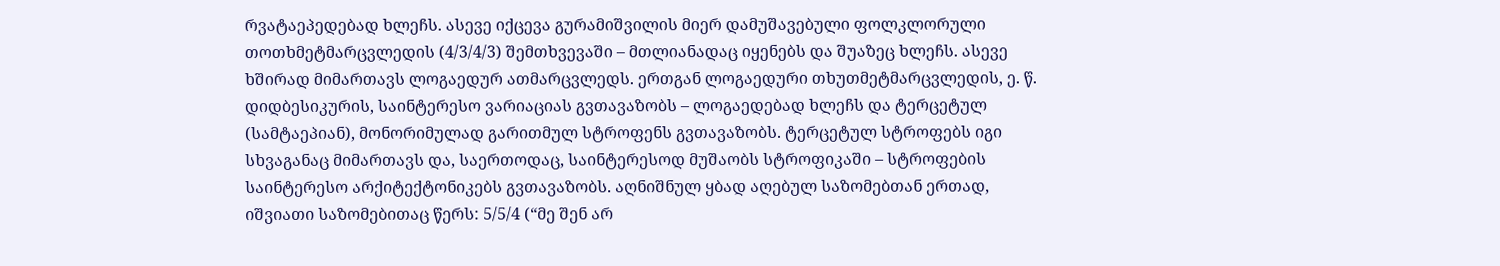რვატაეპედებად ხლეჩს. ასევე იქცევა გურამიშვილის მიერ დამუშავებული ფოლკლორული თოთხმეტმარცვლედის (4/3/4/3) შემთხვევაში – მთლიანადაც იყენებს და შუაზეც ხლეჩს. ასევე ხშირად მიმართავს ლოგაედურ ათმარცვლედს. ერთგან ლოგაედური თხუთმეტმარცვლედის, ე. წ. დიდბესიკურის, საინტერესო ვარიაციას გვთავაზობს – ლოგაედებად ხლეჩს და ტერცეტულ (სამტაეპიან), მონორიმულად გარითმულ სტროფენს გვთავაზობს. ტერცეტულ სტროფებს იგი სხვაგანაც მიმართავს და, საერთოდაც, საინტერესოდ მუშაობს სტროფიკაში – სტროფების საინტერესო არქიტექტონიკებს გვთავაზობს. აღნიშნულ ყბად აღებულ საზომებთან ერთად, იშვიათი საზომებითაც წერს: 5/5/4 (“მე შენ არ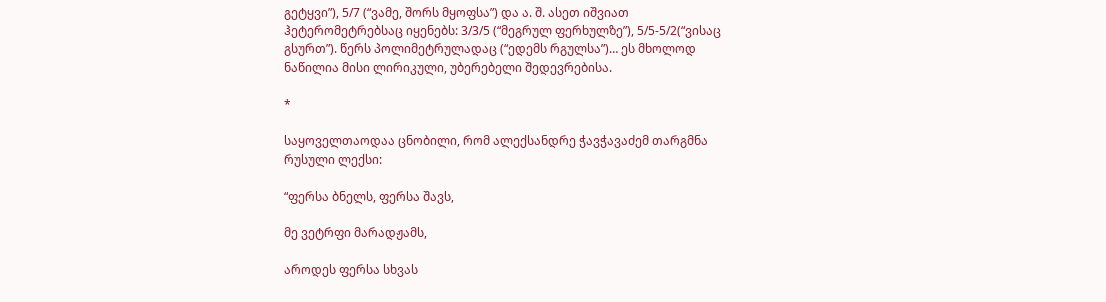გეტყვი”), 5/7 (“ვამე, შორს მყოფსა”) და ა. შ. ასეთ იშვიათ ჰეტერომეტრებსაც იყენებს: 3/3/5 (“მეგრულ ფერხულზე”), 5/5-5/2(“ვისაც გსურთ”). წერს პოლიმეტრულადაც (“ედემს რგულსა”)… ეს მხოლოდ ნაწილია მისი ლირიკული, უბერებელი შედევრებისა.

*

საყოველთაოდაა ცნობილი, რომ ალექსანდრე ჭავჭავაძემ თარგმნა რუსული ლექსი:

“ფერსა ბნელს, ფერსა შავს,

მე ვეტრფი მარადჟამს,

აროდეს ფერსა სხვას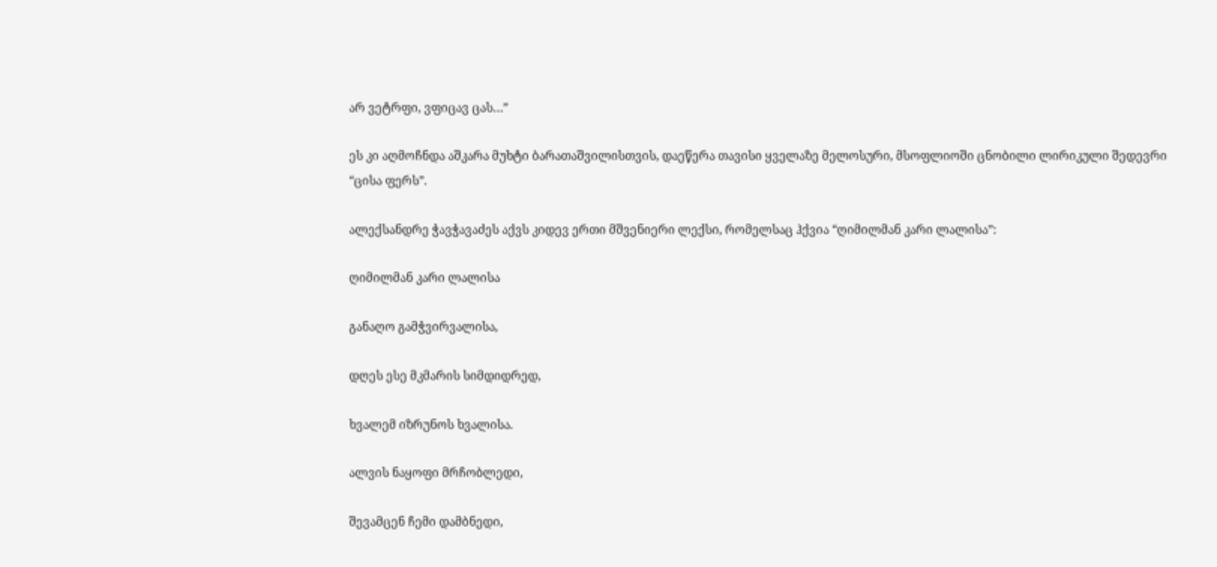არ ვეტრფი, ვფიცავ ცას…”

ეს კი აღმოჩნდა აშკარა მუხტი ბარათაშვილისთვის, დაეწერა თავისი ყველაზე მელოსური, მსოფლიოში ცნობილი ლირიკული შედევრი “ცისა ფერს”.

ალექსანდრე ჭავჭავაძეს აქვს კიდევ ერთი მშვენიერი ლექსი, რომელსაც ჰქვია “ღიმილმან კარი ლალისა”:

ღიმილმან კარი ლალისა

განაღო გამჭვირვალისა,

დღეს ესე მკმარის სიმდიდრედ,

ხვალემ იზრუნოს ხვალისა.

ალვის ნაყოფი მრჩობლედი,

შევამცენ ჩემი დამბნედი,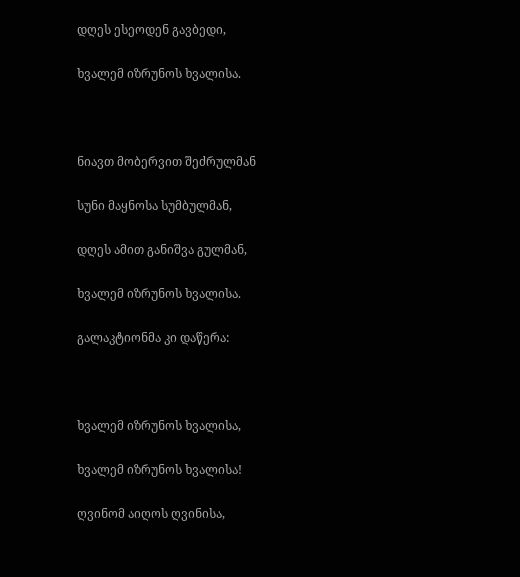დღეს ესეოდენ გავბედი,

ხვალემ იზრუნოს ხვალისა.



ნიავთ მობერვით შეძრულმან

სუნი მაყნოსა სუმბულმან,

დღეს ამით განიშვა გულმან,

ხვალემ იზრუნოს ხვალისა.

გალაკტიონმა კი დაწერა:



ხვალემ იზრუნოს ხვალისა,

ხვალემ იზრუნოს ხვალისა!

ღვინომ აიღოს ღვინისა,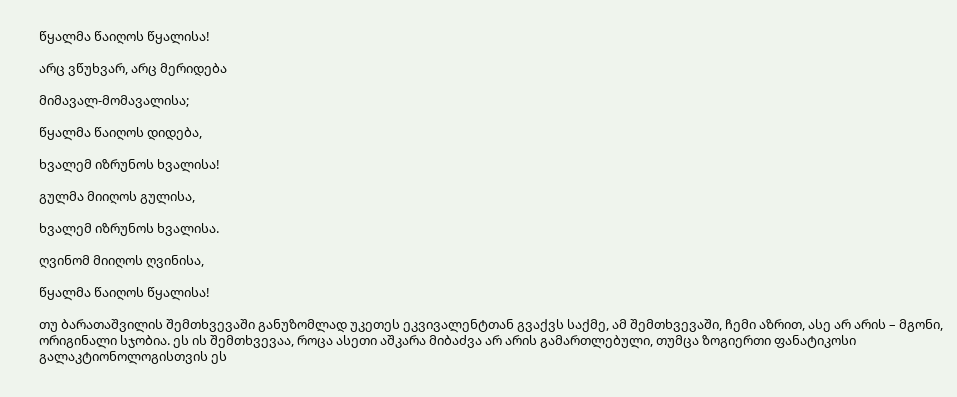წყალმა წაიღოს წყალისა!

არც ვწუხვარ, არც მერიდება

მიმავალ-მომავალისა;

წყალმა წაიღოს დიდება,

ხვალემ იზრუნოს ხვალისა!

გულმა მიიღოს გულისა,

ხვალემ იზრუნოს ხვალისა.

ღვინომ მიიღოს ღვინისა,

წყალმა წაიღოს წყალისა!

თუ ბარათაშვილის შემთხვევაში განუზომლად უკეთეს ეკვივალენტთან გვაქვს საქმე, ამ შემთხვევაში, ჩემი აზრით, ასე არ არის – მგონი, ორიგინალი სჯობია. ეს ის შემთხვევაა, როცა ასეთი აშკარა მიბაძვა არ არის გამართლებული, თუმცა ზოგიერთი ფანატიკოსი გალაკტიონოლოგისთვის ეს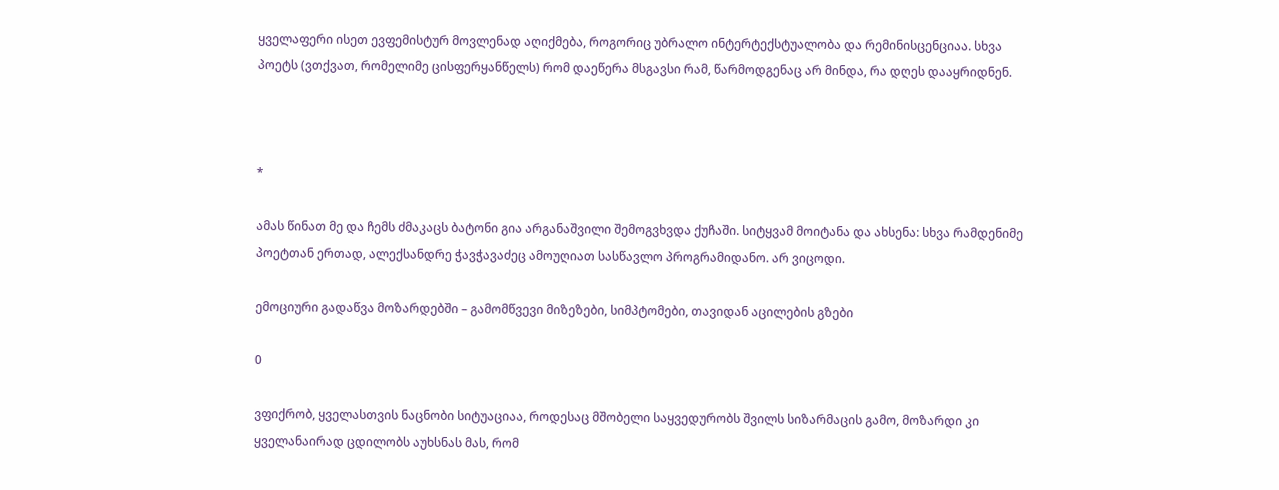ყველაფერი ისეთ ევფემისტურ მოვლენად აღიქმება, როგორიც უბრალო ინტერტექსტუალობა და რემინისცენციაა. სხვა პოეტს (ვთქვათ, რომელიმე ცისფერყანწელს) რომ დაეწერა მსგავსი რამ, წარმოდგენაც არ მინდა, რა დღეს დააყრიდნენ.



*

ამას წინათ მე და ჩემს ძმაკაცს ბატონი გია არგანაშვილი შემოგვხვდა ქუჩაში. სიტყვამ მოიტანა და ახსენა: სხვა რამდენიმე პოეტთან ერთად, ალექსანდრე ჭავჭავაძეც ამოუღიათ სასწავლო პროგრამიდანო. არ ვიცოდი.

ემოციური გადაწვა მოზარდებში – გამომწვევი მიზეზები, სიმპტომები, თავიდან აცილების გზები

0

ვფიქრობ, ყველასთვის ნაცნობი სიტუაციაა, როდესაც მშობელი საყვედურობს შვილს სიზარმაცის გამო, მოზარდი კი ყველანაირად ცდილობს აუხსნას მას, რომ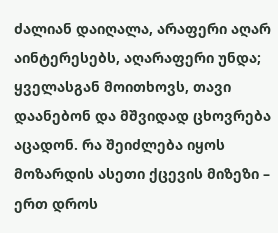ძალიან დაიღალა, არაფერი აღარ აინტერესებს, აღარაფერი უნდა; ყველასგან მოითხოვს, თავი დაანებონ და მშვიდად ცხოვრება აცადონ. რა შეიძლება იყოს მოზარდის ასეთი ქცევის მიზეზი – ერთ დროს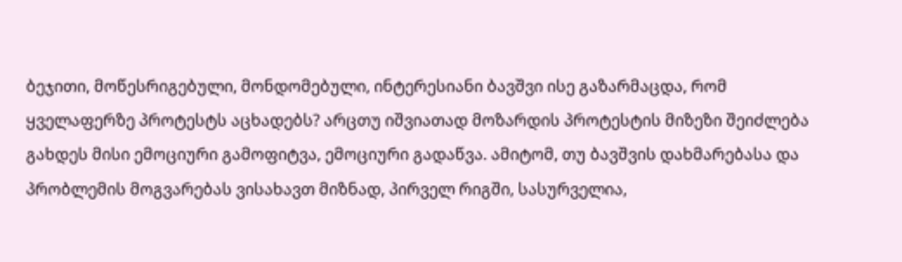ბეჯითი, მოწესრიგებული, მონდომებული, ინტერესიანი ბავშვი ისე გაზარმაცდა, რომ ყველაფერზე პროტესტს აცხადებს? არცთუ იშვიათად მოზარდის პროტესტის მიზეზი შეიძლება გახდეს მისი ემოციური გამოფიტვა, ემოციური გადაწვა. ამიტომ, თუ ბავშვის დახმარებასა და პრობლემის მოგვარებას ვისახავთ მიზნად, პირველ რიგში, სასურველია,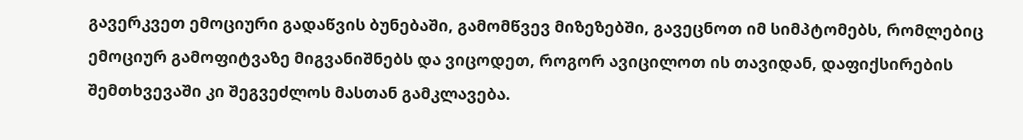გავერკვეთ ემოციური გადაწვის ბუნებაში, გამომწვევ მიზეზებში, გავეცნოთ იმ სიმპტომებს, რომლებიც ემოციურ გამოფიტვაზე მიგვანიშნებს და ვიცოდეთ, როგორ ავიცილოთ ის თავიდან, დაფიქსირების შემთხვევაში კი შეგვეძლოს მასთან გამკლავება.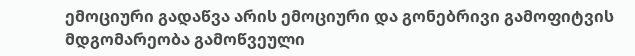ემოციური გადაწვა არის ემოციური და გონებრივი გამოფიტვის მდგომარეობა გამოწვეული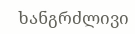ხანგრძლივი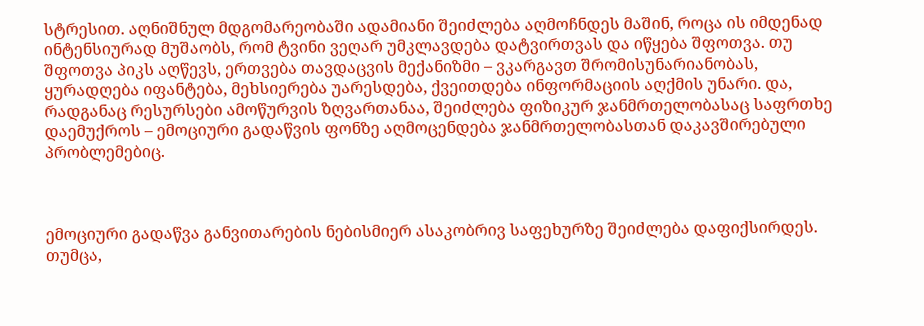სტრესით. აღნიშნულ მდგომარეობაში ადამიანი შეიძლება აღმოჩნდეს მაშინ, როცა ის იმდენად ინტენსიურად მუშაობს, რომ ტვინი ვეღარ უმკლავდება დატვირთვას და იწყება შფოთვა. თუ შფოთვა პიკს აღწევს, ერთვება თავდაცვის მექანიზმი – ვკარგავთ შრომისუნარიანობას, ყურადღება იფანტება, მეხსიერება უარესდება, ქვეითდება ინფორმაციის აღქმის უნარი. და, რადგანაც რესურსები ამოწურვის ზღვართანაა, შეიძლება ფიზიკურ ჯანმრთელობასაც საფრთხე დაემუქროს – ემოციური გადაწვის ფონზე აღმოცენდება ჯანმრთელობასთან დაკავშირებული პრობლემებიც.



ემოციური გადაწვა განვითარების ნებისმიერ ასაკობრივ საფეხურზე შეიძლება დაფიქსირდეს. თუმცა,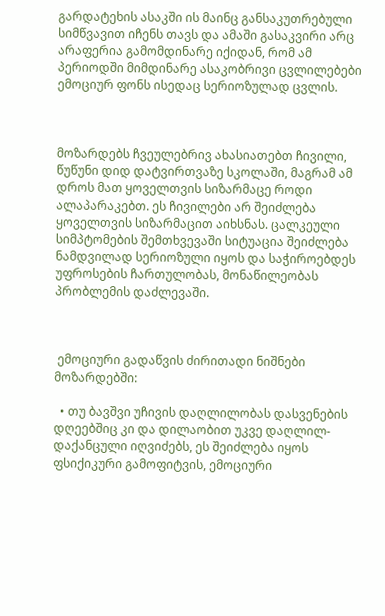გარდატეხის ასაკში ის მაინც განსაკუთრებული სიმწვავით იჩენს თავს და ამაში გასაკვირი არც არაფერია გამომდინარე იქიდან, რომ ამ პერიოდში მიმდინარე ასაკობრივი ცვლილებები ემოციურ ფონს ისედაც სერიოზულად ცვლის.



მოზარდებს ჩვეულებრივ ახასიათებთ ჩივილი, წუწუნი დიდ დატვირთვაზე სკოლაში, მაგრამ ამ დროს მათ ყოველთვის სიზარმაცე როდი ალაპარაკებთ. ეს ჩივილები არ შეიძლება ყოველთვის სიზარმაცით აიხსნას. ცალკეული სიმპტომების შემთხვევაში სიტუაცია შეიძლება ნამდვილად სერიოზული იყოს და საჭიროებდეს უფროსების ჩართულობას, მონაწილეობას პრობლემის დაძლევაში.



 ემოციური გადაწვის ძირითადი ნიშნები მოზარდებში:

  • თუ ბავშვი უჩივის დაღლილობას დასვენების დღეებშიც კი და დილაობით უკვე დაღლილ-დაქანცული იღვიძებს, ეს შეიძლება იყოს ფსიქიკური გამოფიტვის, ემოციური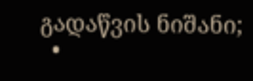გადაწვის ნიშანი;
  •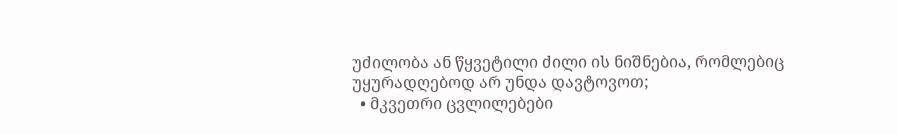უძილობა ან წყვეტილი ძილი ის ნიშნებია, რომლებიც უყურადღებოდ არ უნდა დავტოვოთ;
  • მკვეთრი ცვლილებები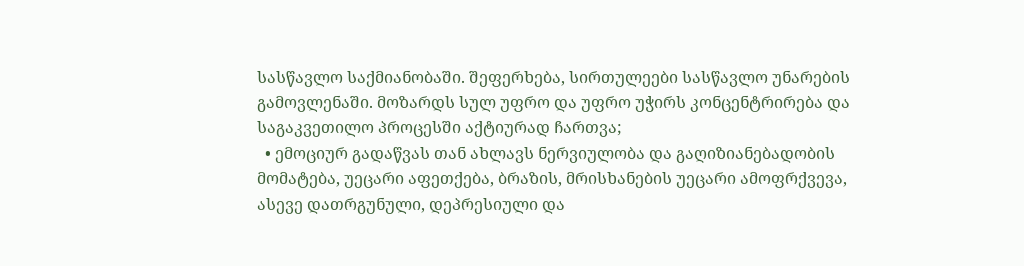სასწავლო საქმიანობაში. შეფერხება, სირთულეები სასწავლო უნარების გამოვლენაში. მოზარდს სულ უფრო და უფრო უჭირს კონცენტრირება და საგაკვეთილო პროცესში აქტიურად ჩართვა;
  • ემოციურ გადაწვას თან ახლავს ნერვიულობა და გაღიზიანებადობის მომატება, უეცარი აფეთქება, ბრაზის, მრისხანების უეცარი ამოფრქვევა, ასევე დათრგუნული, დეპრესიული და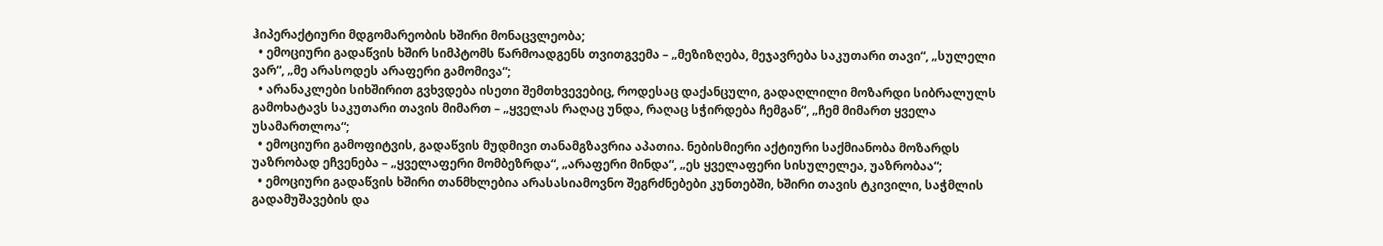ჰიპერაქტიური მდგომარეობის ხშირი მონაცვლეობა;
  • ემოციური გადაწვის ხშირ სიმპტომს წარმოადგენს თვითგვემა – „მეზიზღება, მეჯავრება საკუთარი თავი“, „სულელი ვარ“, „მე არასოდეს არაფერი გამომივა“;
  • არანაკლები სიხშირით გვხვდება ისეთი შემთხვევებიც, როდესაც დაქანცული, გადაღლილი მოზარდი სიბრალულს გამოხატავს საკუთარი თავის მიმართ – „ყველას რაღაც უნდა, რაღაც სჭირდება ჩემგან“, „ჩემ მიმართ ყველა უსამართლოა“;
  • ემოციური გამოფიტვის, გადაწვის მუდმივი თანამგზავრია აპათია. ნებისმიერი აქტიური საქმიანობა მოზარდს უაზრობად ეჩვენება – „ყველაფერი მომბეზრდა“, „არაფერი მინდა“, „ეს ყველაფერი სისულელეა, უაზრობაა“;
  • ემოციური გადაწვის ხშირი თანმხლებია არასასიამოვნო შეგრძნებები კუნთებში, ხშირი თავის ტკივილი, საჭმლის გადამუშავების და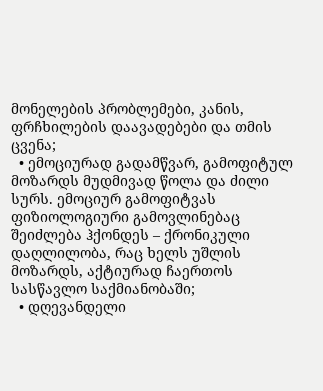მონელების პრობლემები, კანის, ფრჩხილების დაავადებები და თმის ცვენა;
  • ემოციურად გადამწვარ, გამოფიტულ მოზარდს მუდმივად წოლა და ძილი სურს. ემოციურ გამოფიტვას ფიზიოლოგიური გამოვლინებაც შეიძლება ჰქონდეს – ქრონიკული დაღლილობა, რაც ხელს უშლის მოზარდს, აქტიურად ჩაერთოს სასწავლო საქმიანობაში;
  • დღევანდელი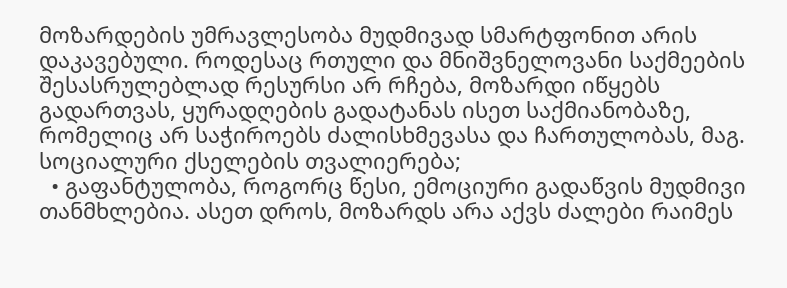მოზარდების უმრავლესობა მუდმივად სმარტფონით არის დაკავებული. როდესაც რთული და მნიშვნელოვანი საქმეების შესასრულებლად რესურსი არ რჩება, მოზარდი იწყებს გადართვას, ყურადღების გადატანას ისეთ საქმიანობაზე, რომელიც არ საჭიროებს ძალისხმევასა და ჩართულობას, მაგ. სოციალური ქსელების თვალიერება;
  • გაფანტულობა, როგორც წესი, ემოციური გადაწვის მუდმივი თანმხლებია. ასეთ დროს, მოზარდს არა აქვს ძალები რაიმეს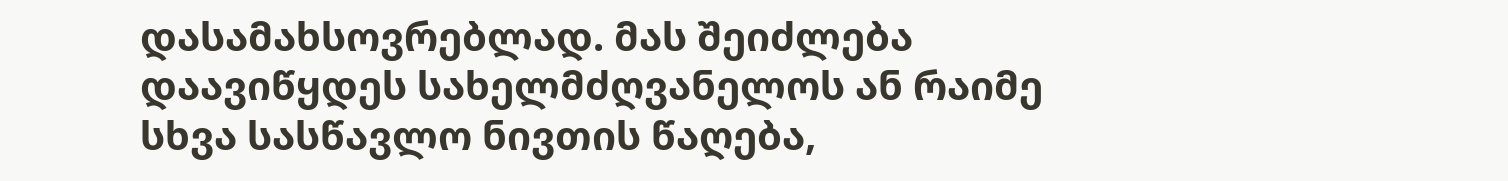დასამახსოვრებლად. მას შეიძლება დაავიწყდეს სახელმძღვანელოს ან რაიმე სხვა სასწავლო ნივთის წაღება,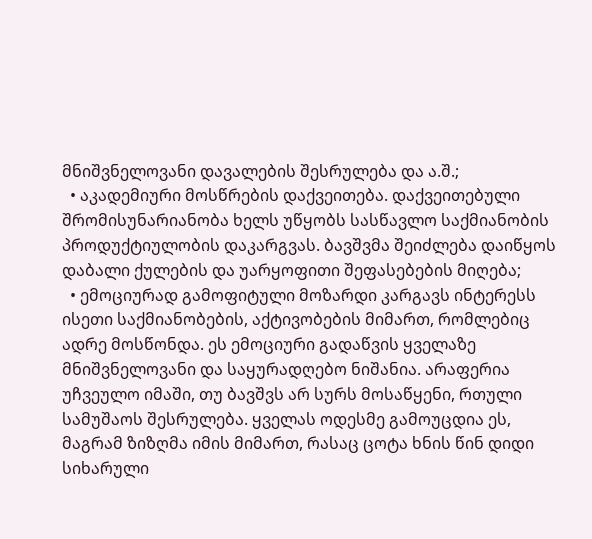მნიშვნელოვანი დავალების შესრულება და ა.შ.;
  • აკადემიური მოსწრების დაქვეითება. დაქვეითებული შრომისუნარიანობა ხელს უწყობს სასწავლო საქმიანობის პროდუქტიულობის დაკარგვას. ბავშვმა შეიძლება დაიწყოს დაბალი ქულების და უარყოფითი შეფასებების მიღება;
  • ემოციურად გამოფიტული მოზარდი კარგავს ინტერესს ისეთი საქმიანობების, აქტივობების მიმართ, რომლებიც ადრე მოსწონდა. ეს ემოციური გადაწვის ყველაზე მნიშვნელოვანი და საყურადღებო ნიშანია. არაფერია უჩვეულო იმაში, თუ ბავშვს არ სურს მოსაწყენი, რთული სამუშაოს შესრულება. ყველას ოდესმე გამოუცდია ეს, მაგრამ ზიზღმა იმის მიმართ, რასაც ცოტა ხნის წინ დიდი სიხარული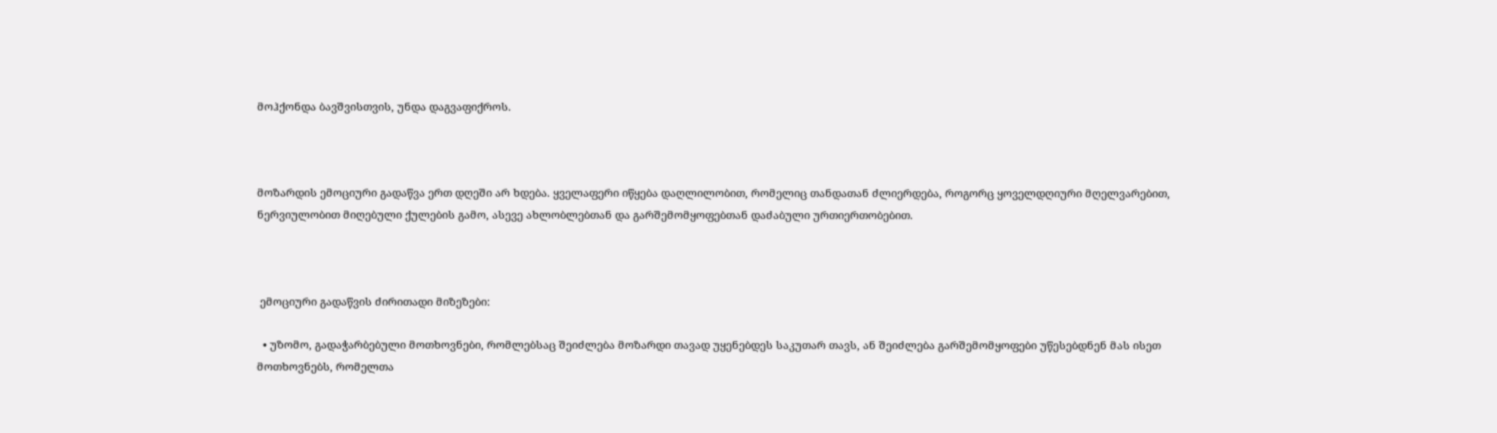მოჰქონდა ბავშვისთვის, უნდა დაგვაფიქროს.



მოზარდის ემოციური გადაწვა ერთ დღეში არ ხდება. ყველაფერი იწყება დაღლილობით, რომელიც თანდათან ძლიერდება, როგორც ყოველდღიური მღელვარებით, ნერვიულობით მიღებული ქულების გამო, ასევე ახლობლებთან და გარშემომყოფებთან დაძაბული ურთიერთობებით.



 ემოციური გადაწვის ძირითადი მიზეზები:

  • უზომო, გადაჭარბებული მოთხოვნები, რომლებსაც შეიძლება მოზარდი თავად უყენებდეს საკუთარ თავს, ან შეიძლება გარშემომყოფები უწესებდნენ მას ისეთ მოთხოვნებს, რომელთა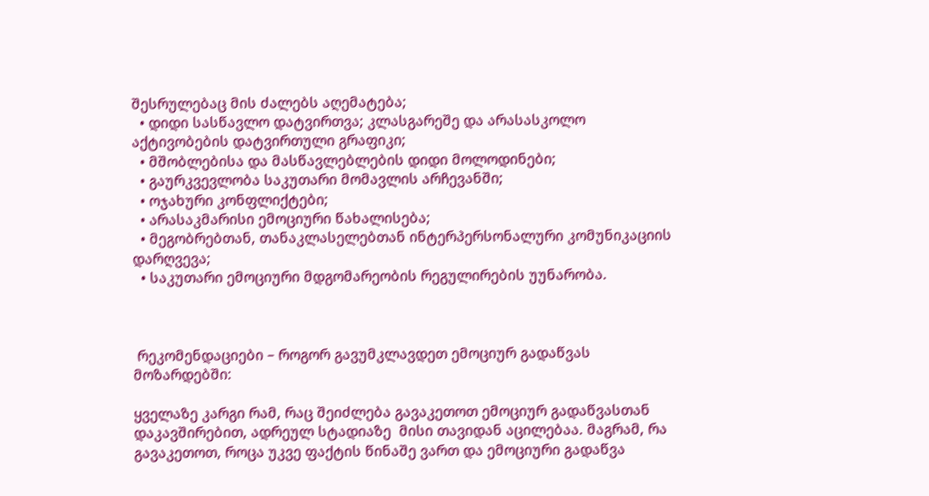შესრულებაც მის ძალებს აღემატება;
  • დიდი სასწავლო დატვირთვა; კლასგარეშე და არასასკოლო აქტივობების დატვირთული გრაფიკი;
  • მშობლებისა და მასწავლებლების დიდი მოლოდინები;
  • გაურკვევლობა საკუთარი მომავლის არჩევანში;
  • ოჯახური კონფლიქტები;
  • არასაკმარისი ემოციური წახალისება;
  • მეგობრებთან, თანაკლასელებთან ინტერპერსონალური კომუნიკაციის დარღვევა;
  • საკუთარი ემოციური მდგომარეობის რეგულირების უუნარობა.



 რეკომენდაციები – როგორ გავუმკლავდეთ ემოციურ გადაწვას მოზარდებში:

ყველაზე კარგი რამ, რაც შეიძლება გავაკეთოთ ემოციურ გადაწვასთან დაკავშირებით, ადრეულ სტადიაზე  მისი თავიდან აცილებაა. მაგრამ, რა გავაკეთოთ, როცა უკვე ფაქტის წინაშე ვართ და ემოციური გადაწვა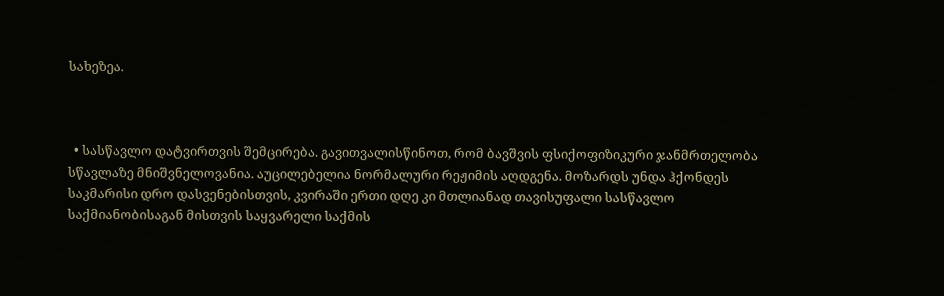სახეზეა.



  • სასწავლო დატვირთვის შემცირება. გავითვალისწინოთ, რომ ბავშვის ფსიქოფიზიკური ჯანმრთელობა სწავლაზე მნიშვნელოვანია. აუცილებელია ნორმალური რეჟიმის აღდგენა. მოზარდს უნდა ჰქონდეს საკმარისი დრო დასვენებისთვის, კვირაში ერთი დღე კი მთლიანად თავისუფალი სასწავლო საქმიანობისაგან მისთვის საყვარელი საქმის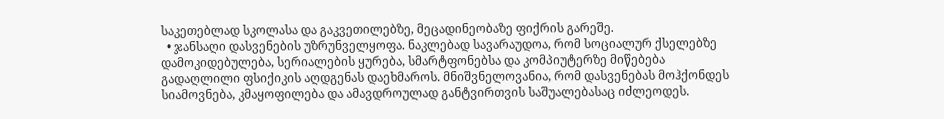საკეთებლად სკოლასა და გაკვეთილებზე, მეცადინეობაზე ფიქრის გარეშე.
  • ჯანსაღი დასვენების უზრუნველყოფა. ნაკლებად სავარაუდოა, რომ სოციალურ ქსელებზე დამოკიდებულება, სერიალების ყურება, სმარტფონებსა და კომპიუტერზე მიწებება გადაღლილი ფსიქიკის აღდგენას დაეხმაროს. მნიშვნელოვანია, რომ დასვენებას მოჰქონდეს სიამოვნება, კმაყოფილება და ამავდროულად განტვირთვის საშუალებასაც იძლეოდეს.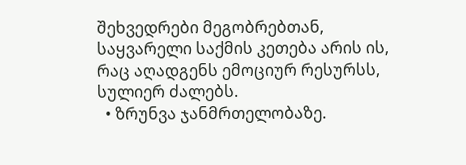შეხვედრები მეგობრებთან, საყვარელი საქმის კეთება არის ის, რაც აღადგენს ემოციურ რესურსს, სულიერ ძალებს.
  • ზრუნვა ჯანმრთელობაზე.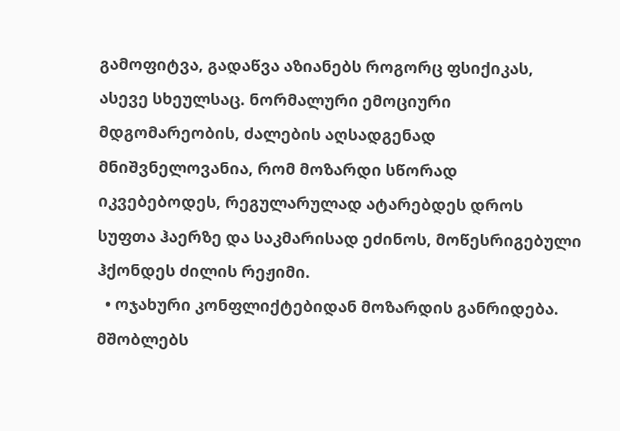გამოფიტვა, გადაწვა აზიანებს როგორც ფსიქიკას, ასევე სხეულსაც. ნორმალური ემოციური მდგომარეობის, ძალების აღსადგენად მნიშვნელოვანია, რომ მოზარდი სწორად იკვებებოდეს, რეგულარულად ატარებდეს დროს სუფთა ჰაერზე და საკმარისად ეძინოს, მოწესრიგებული ჰქონდეს ძილის რეჟიმი.
  • ოჯახური კონფლიქტებიდან მოზარდის განრიდება. მშობლებს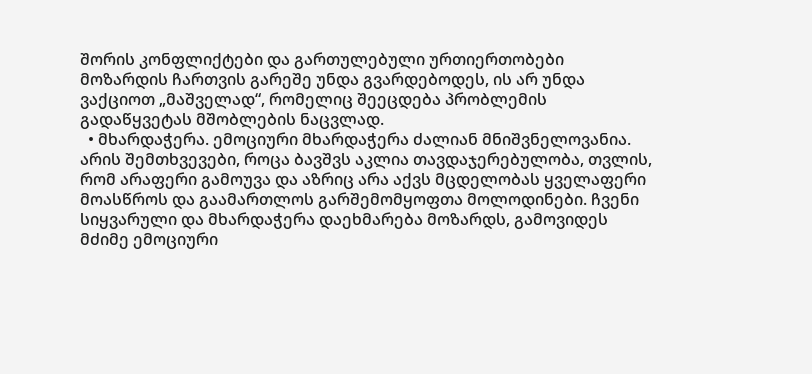შორის კონფლიქტები და გართულებული ურთიერთობები მოზარდის ჩართვის გარეშე უნდა გვარდებოდეს, ის არ უნდა ვაქციოთ „მაშველად“, რომელიც შეეცდება პრობლემის გადაწყვეტას მშობლების ნაცვლად.
  • მხარდაჭერა. ემოციური მხარდაჭერა ძალიან მნიშვნელოვანია. არის შემთხვევები, როცა ბავშვს აკლია თავდაჯერებულობა, თვლის, რომ არაფერი გამოუვა და აზრიც არა აქვს მცდელობას ყველაფერი მოასწროს და გაამართლოს გარშემომყოფთა მოლოდინები. ჩვენი სიყვარული და მხარდაჭერა დაეხმარება მოზარდს, გამოვიდეს მძიმე ემოციური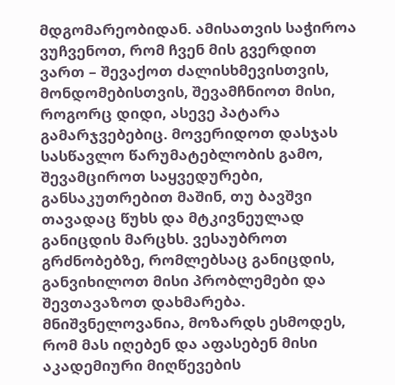მდგომარეობიდან. ამისათვის საჭიროა ვუჩვენოთ, რომ ჩვენ მის გვერდით ვართ – შევაქოთ ძალისხმევისთვის, მონდომებისთვის, შევამჩნიოთ მისი, როგორც დიდი, ასევე პატარა გამარჯვებებიც. მოვერიდოთ დასჯას სასწავლო წარუმატებლობის გამო, შევამციროთ საყვედურები, განსაკუთრებით მაშინ, თუ ბავშვი თავადაც წუხს და მტკივნეულად განიცდის მარცხს. ვესაუბროთ გრძნობებზე, რომლებსაც განიცდის, განვიხილოთ მისი პრობლემები და შევთავაზოთ დახმარება. მნიშვნელოვანია, მოზარდს ესმოდეს, რომ მას იღებენ და აფასებენ მისი აკადემიური მიღწევების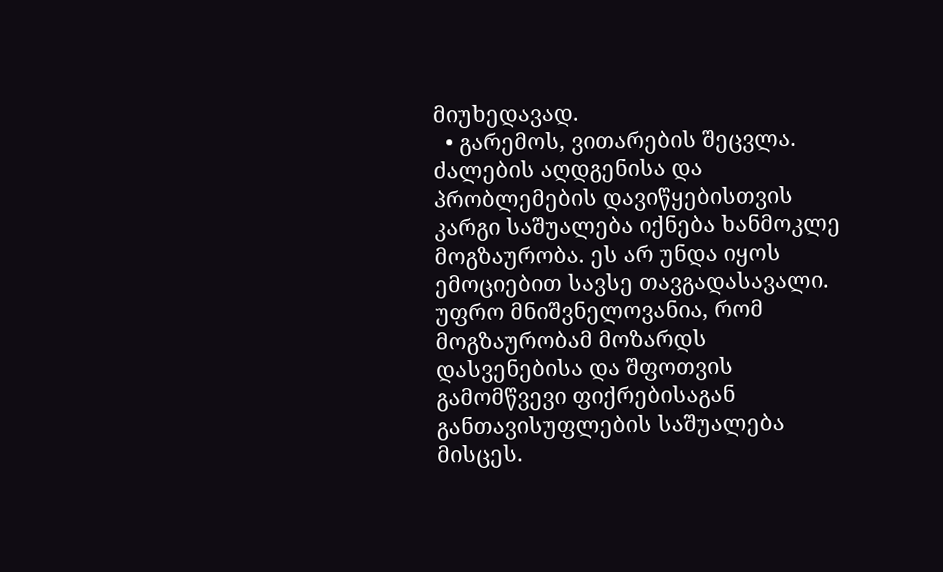მიუხედავად.
  • გარემოს, ვითარების შეცვლა. ძალების აღდგენისა და პრობლემების დავიწყებისთვის კარგი საშუალება იქნება ხანმოკლე მოგზაურობა. ეს არ უნდა იყოს ემოციებით სავსე თავგადასავალი. უფრო მნიშვნელოვანია, რომ მოგზაურობამ მოზარდს დასვენებისა და შფოთვის გამომწვევი ფიქრებისაგან განთავისუფლების საშუალება მისცეს.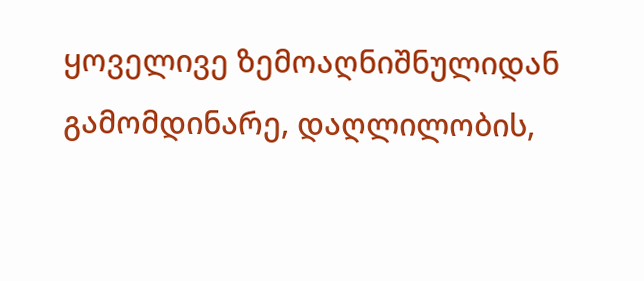ყოველივე ზემოაღნიშნულიდან გამომდინარე, დაღლილობის,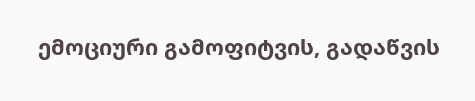ემოციური გამოფიტვის, გადაწვის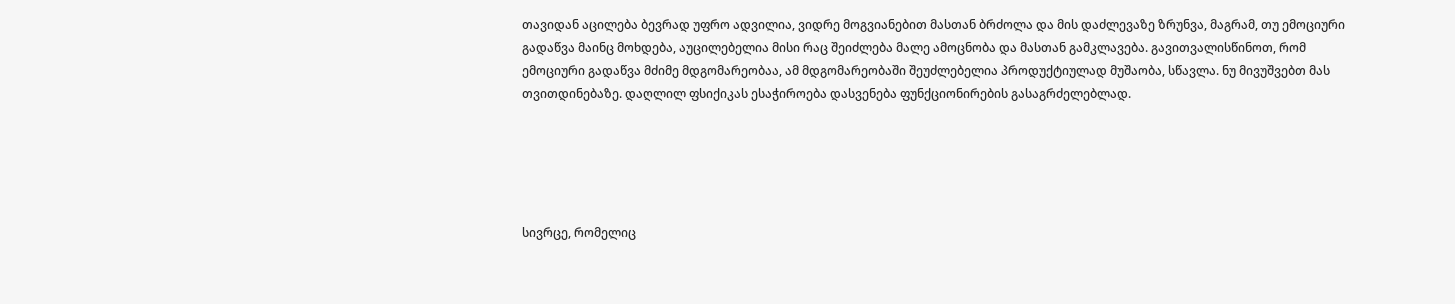თავიდან აცილება ბევრად უფრო ადვილია, ვიდრე მოგვიანებით მასთან ბრძოლა და მის დაძლევაზე ზრუნვა, მაგრამ, თუ ემოციური გადაწვა მაინც მოხდება, აუცილებელია მისი რაც შეიძლება მალე ამოცნობა და მასთან გამკლავება. გავითვალისწინოთ, რომ ემოციური გადაწვა მძიმე მდგომარეობაა, ამ მდგომარეობაში შეუძლებელია პროდუქტიულად მუშაობა, სწავლა. ნუ მივუშვებთ მას თვითდინებაზე. დაღლილ ფსიქიკას ესაჭიროება დასვენება ფუნქციონირების გასაგრძელებლად.





სივრცე, რომელიც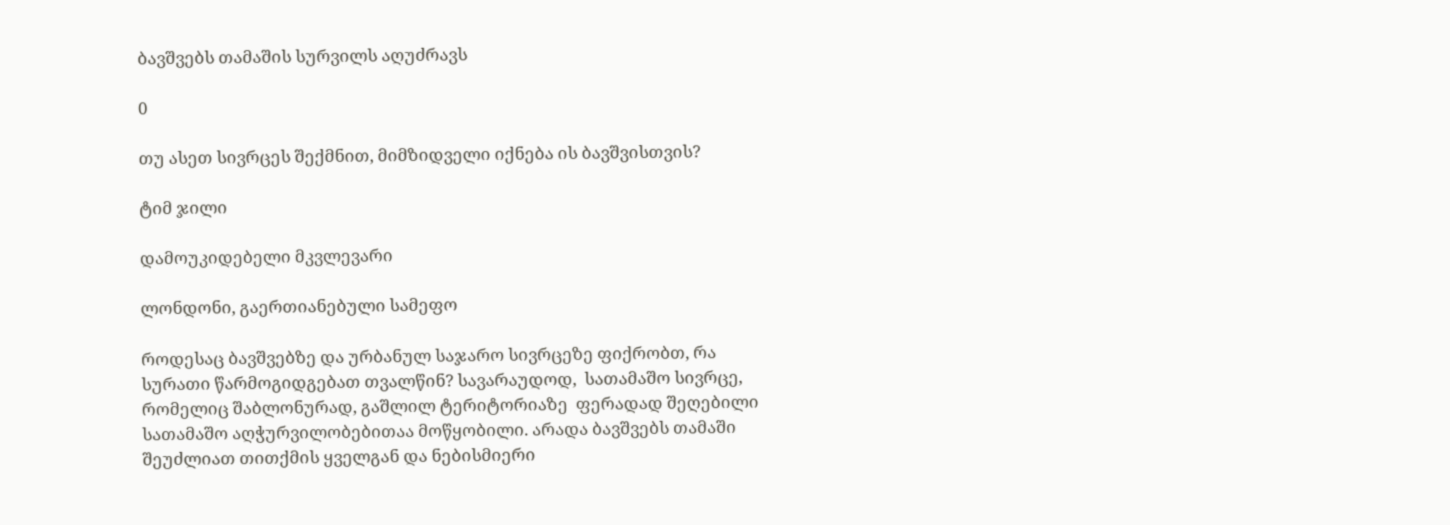ბავშვებს თამაშის სურვილს აღუძრავს

0

თუ ასეთ სივრცეს შექმნით, მიმზიდველი იქნება ის ბავშვისთვის?

ტიმ ჯილი

დამოუკიდებელი მკვლევარი

ლონდონი, გაერთიანებული სამეფო

როდესაც ბავშვებზე და ურბანულ საჯარო სივრცეზე ფიქრობთ, რა სურათი წარმოგიდგებათ თვალწინ? სავარაუდოდ,  სათამაშო სივრცე, რომელიც შაბლონურად, გაშლილ ტერიტორიაზე  ფერადად შეღებილი სათამაშო აღჭურვილობებითაა მოწყობილი. არადა ბავშვებს თამაში  შეუძლიათ თითქმის ყველგან და ნებისმიერი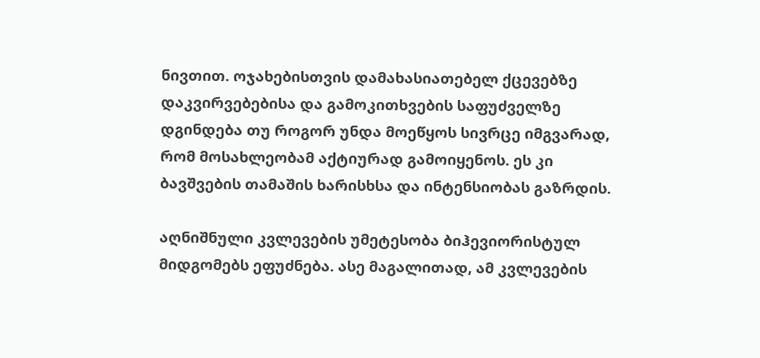ნივთით. ოჯახებისთვის დამახასიათებელ ქცევებზე დაკვირვებებისა და გამოკითხვების საფუძველზე დგინდება თუ როგორ უნდა მოეწყოს სივრცე იმგვარად, რომ მოსახლეობამ აქტიურად გამოიყენოს. ეს კი ბავშვების თამაშის ხარისხსა და ინტენსიობას გაზრდის.

აღნიშნული კვლევების უმეტესობა ბიჰევიორისტულ მიდგომებს ეფუძნება. ასე მაგალითად, ამ კვლევების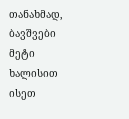თანახმად,  ბავშვები მეტი ხალისით ისეთ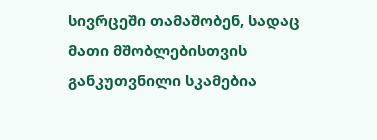სივრცეში თამაშობენ, სადაც მათი მშობლებისთვის  განკუთვნილი სკამებია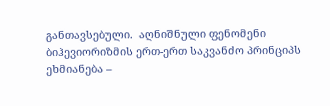განთავსებული.  აღნიშნული ფენომენი ბიჰევიორიზმის ერთ-ერთ საკვანძო პრინციპს ეხმიანება –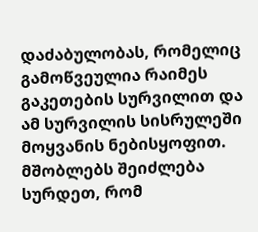დაძაბულობას, რომელიც გამოწვეულია რაიმეს გაკეთების სურვილით და ამ სურვილის სისრულეში მოყვანის ნებისყოფით.   მშობლებს შეიძლება სურდეთ, რომ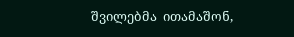შვილებმა  ითამაშონ,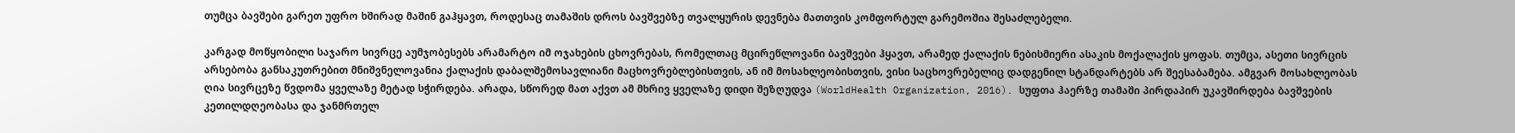თუმცა ბავშები გარეთ უფრო ხშირად მაშინ გაჰყავთ, როდესაც თამაშის დროს ბავშვებზე თვალყურის დევნება მათთვის კომფორტულ გარემოშია შესაძლებელი.

კარგად მოწყობილი საჯარო სივრცე აუმჯობესებს არამარტო იმ ოჯახების ცხოვრებას, რომელთაც მცირეწლოვანი ბავშვები ჰყავთ, არამედ ქალაქის ნებისმიერი ასაკის მოქალაქის ყოფას. თუმცა, ასეთი სივრცის არსებობა განსაკუთრებით მნიშვნელოვანია ქალაქის დაბალშემოსავლიანი მაცხოვრებლებისთვის, ან იმ მოსახლეობისთვის, ვისი საცხოვრებელიც დადგენილ სტანდარტებს არ შეესაბამება. ამგვარ მოსახლეობას ღია სივრცეზე წვდომა ყველაზე მეტად სჭირდება. არადა, სწორედ მათ აქვთ ამ მხრივ ყველაზე დიდი შეზღუდვა (WorldHealth Organization, 2016). სუფთა ჰაერზე თამაში პირდაპირ უკავშირდება ბავშვების კეთილდღეობასა და ჯანმრთელ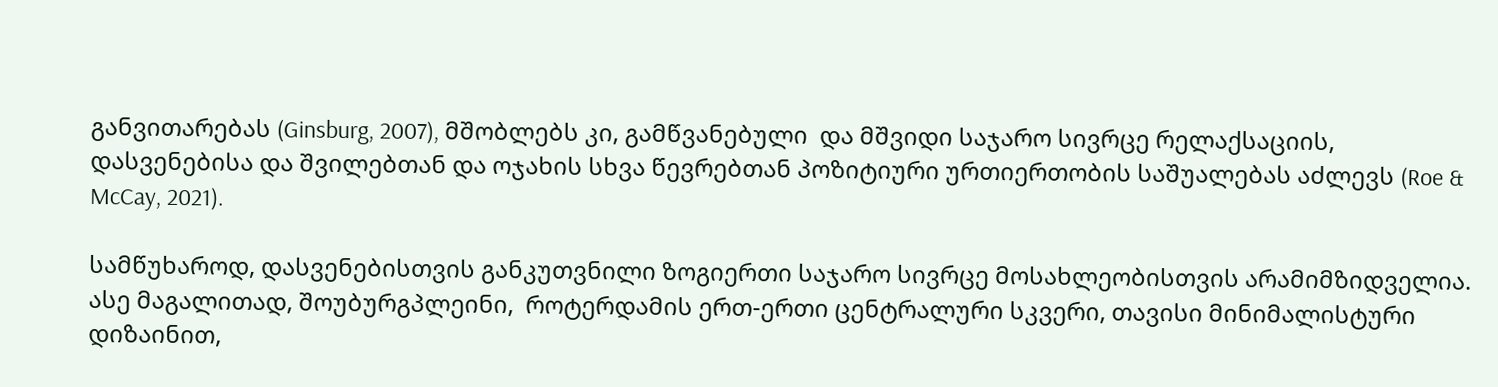განვითარებას (Ginsburg, 2007), მშობლებს კი, გამწვანებული  და მშვიდი საჯარო სივრცე რელაქსაციის, დასვენებისა და შვილებთან და ოჯახის სხვა წევრებთან პოზიტიური ურთიერთობის საშუალებას აძლევს (Roe & McCay, 2021).

სამწუხაროდ, დასვენებისთვის განკუთვნილი ზოგიერთი საჯარო სივრცე მოსახლეობისთვის არამიმზიდველია. ასე მაგალითად, შოუბურგპლეინი,  როტერდამის ერთ-ერთი ცენტრალური სკვერი, თავისი მინიმალისტური დიზაინით,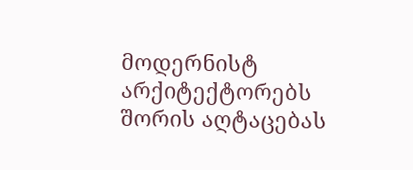მოდერნისტ არქიტექტორებს შორის აღტაცებას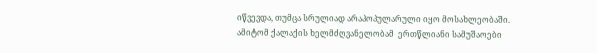იწვევდა, თუმცა სრულიად არაპოპულარული იყო მოსახლეობაში.  ამიტომ ქალაქის ხელმძღვანელობამ  ერთწლიანი სამუშაოები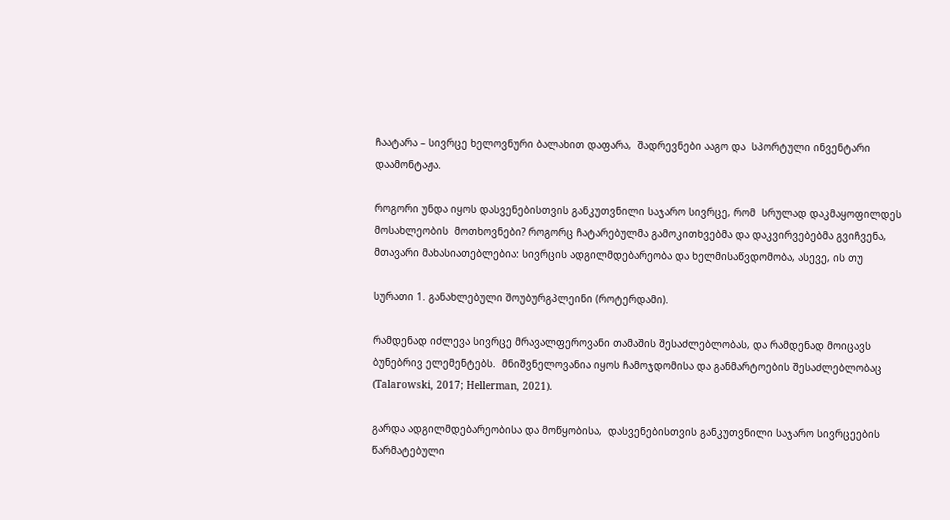ჩაატარა – სივრცე ხელოვნური ბალახით დაფარა,  შადრევნები ააგო და  სპორტული ინვენტარი დაამონტაჟა.

როგორი უნდა იყოს დასვენებისთვის განკუთვნილი საჯარო სივრცე, რომ  სრულად დაკმაყოფილდეს მოსახლეობის  მოთხოვნები? როგორც ჩატარებულმა გამოკითხვებმა და დაკვირვებებმა გვიჩვენა, მთავარი მახასიათებლებია: სივრცის ადგილმდებარეობა და ხელმისაწვდომობა, ასევე, ის თუ

სურათი 1. განახლებული შოუბურგპლეინი (როტერდამი).

რამდენად იძლევა სივრცე მრავალფეროვანი თამაშის შესაძლებლობას, და რამდენად მოიცავს ბუნებრივ ელემენტებს.  მნიშვნელოვანია იყოს ჩამოჯდომისა და განმარტოების შესაძლებლობაც (Talarowski, 2017; Hellerman, 2021).

გარდა ადგილმდებარეობისა და მოწყობისა,  დასვენებისთვის განკუთვნილი საჯარო სივრცეების წარმატებული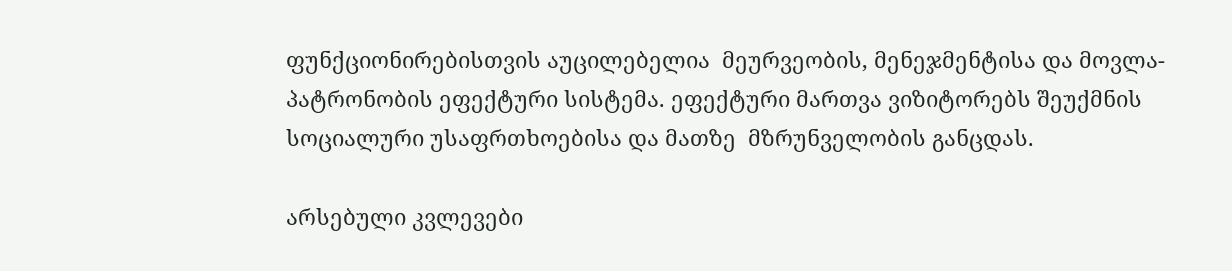ფუნქციონირებისთვის აუცილებელია  მეურვეობის, მენეჯმენტისა და მოვლა-პატრონობის ეფექტური სისტემა. ეფექტური მართვა ვიზიტორებს შეუქმნის სოციალური უსაფრთხოებისა და მათზე  მზრუნველობის განცდას.

არსებული კვლევები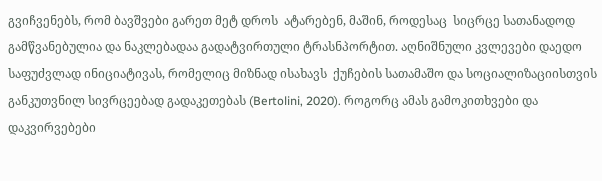გვიჩვენებს, რომ ბავშვები გარეთ მეტ დროს  ატარებენ, მაშინ, როდესაც  სიცრცე სათანადოდ გამწვანებულია და ნაკლებადაა გადატვირთული ტრასნპორტით. აღნიშნული კვლევები დაედო საფუძვლად ინიციატივას, რომელიც მიზნად ისახავს  ქუჩების სათამაშო და სოციალიზაციისთვის განკუთვნილ სივრცეებად გადაკეთებას (Bertolini, 2020). როგორც ამას გამოკითხვები და დაკვირვებები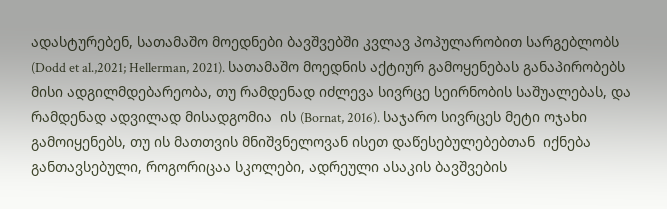ადასტურებენ, სათამაშო მოედნები ბავშვებში კვლავ პოპულარობით სარგებლობს (Dodd et al.,2021; Hellerman, 2021). სათამაშო მოედნის აქტიურ გამოყენებას განაპირობებს მისი ადგილმდებარეობა, თუ რამდენად იძლევა სივრცე სეირნობის საშუალებას, და რამდენად ადვილად მისადგომია  ის (Bornat, 2016). საჯარო სივრცეს მეტი ოჯახი გამოიყენებს, თუ ის მათთვის მნიშვნელოვან ისეთ დაწესებულებებთან  იქნება განთავსებული, როგორიცაა სკოლები, ადრეული ასაკის ბავშვების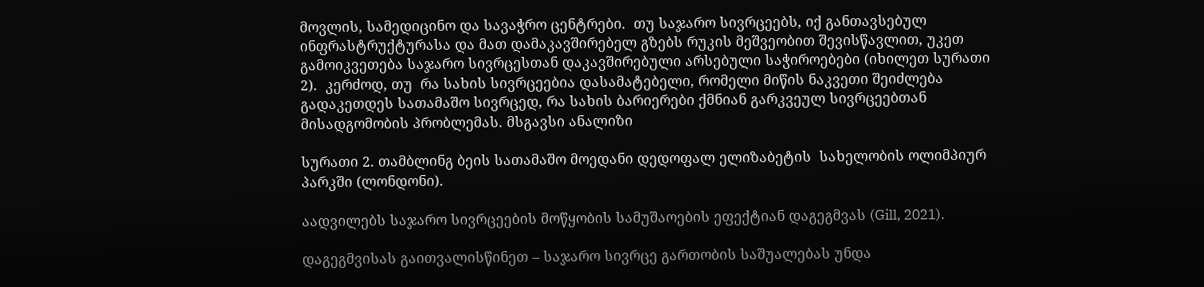მოვლის, სამედიცინო და სავაჭრო ცენტრები.  თუ საჯარო სივრცეებს, იქ განთავსებულ ინფრასტრუქტურასა და მათ დამაკავშირებელ გზებს რუკის მეშვეობით შევისწავლით, უკეთ გამოიკვეთება საჯარო სივრცესთან დაკავშირებული არსებული საჭიროებები (იხილეთ სურათი 2).  კერძოდ, თუ  რა სახის სივრცეებია დასამატებელი, რომელი მიწის ნაკვეთი შეიძლება გადაკეთდეს სათამაშო სივრცედ, რა სახის ბარიერები ქმნიან გარკვეულ სივრცეებთან მისადგომობის პრობლემას. მსგავსი ანალიზი

სურათი 2. თამბლინგ ბეის სათამაშო მოედანი დედოფალ ელიზაბეტის  სახელობის ოლიმპიურ პარკში (ლონდონი).

აადვილებს საჯარო სივრცეების მოწყობის სამუშაოების ეფექტიან დაგეგმვას (Gill, 2021).

დაგეგმვისას გაითვალისწინეთ – საჯარო სივრცე გართობის საშუალებას უნდა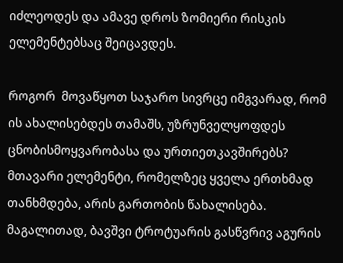იძლეოდეს და ამავე დროს ზომიერი რისკის ელემენტებსაც შეიცავდეს.

როგორ  მოვაწყოთ საჯარო სივრცე იმგვარად, რომ ის ახალისებდეს თამაშს, უზრუნველყოფდეს ცნობისმოყვარობასა და ურთიეთკავშირებს? მთავარი ელემენტი, რომელზეც ყველა ერთხმად თანხმდება, არის გართობის წახალისება. მაგალითად, ბავშვი ტროტუარის გასწვრივ აგურის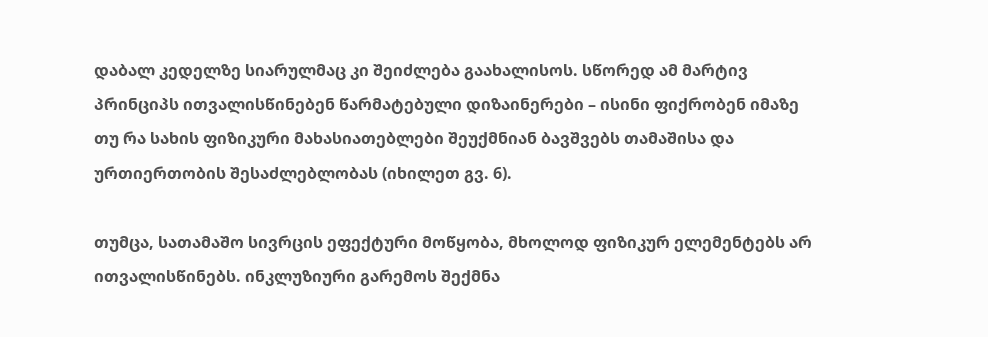დაბალ კედელზე სიარულმაც კი შეიძლება გაახალისოს. სწორედ ამ მარტივ პრინციპს ითვალისწინებენ წარმატებული დიზაინერები – ისინი ფიქრობენ იმაზე თუ რა სახის ფიზიკური მახასიათებლები შეუქმნიან ბავშვებს თამაშისა და ურთიერთობის შესაძლებლობას (იხილეთ გვ. 6).

თუმცა, სათამაშო სივრცის ეფექტური მოწყობა, მხოლოდ ფიზიკურ ელემენტებს არ ითვალისწინებს. ინკლუზიური გარემოს შექმნა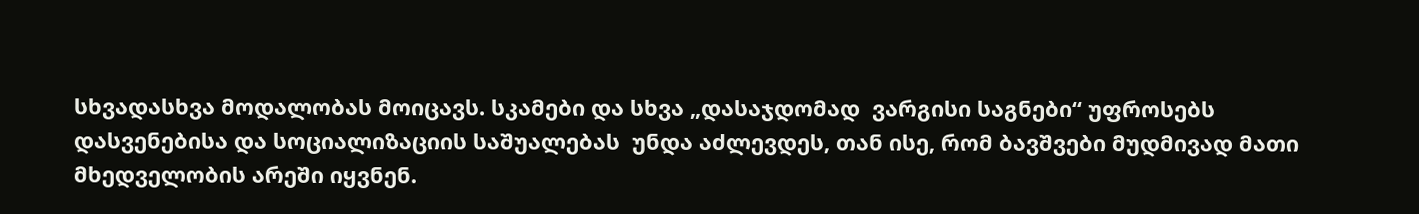სხვადასხვა მოდალობას მოიცავს. სკამები და სხვა „დასაჯდომად  ვარგისი საგნები“ უფროსებს დასვენებისა და სოციალიზაციის საშუალებას  უნდა აძლევდეს, თან ისე, რომ ბავშვები მუდმივად მათი მხედველობის არეში იყვნენ.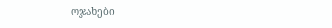ოჯახები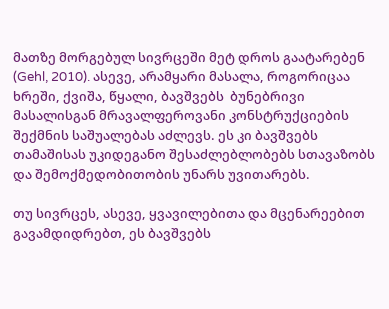მათზე მორგებულ სივრცეში მეტ დროს გაატარებენ (Gehl, 2010). ასევე, არამყარი მასალა, როგორიცაა ხრეში, ქვიშა, წყალი, ბავშვებს  ბუნებრივი მასალისგან მრავალფეროვანი კონსტრუქციების შექმნის საშუალებას აძლევს. ეს კი ბავშვებს თამაშისას უკიდეგანო შესაძლებლობებს სთავაზობს და შემოქმედობითობის უნარს უვითარებს.

თუ სივრცეს, ასევე, ყვავილებითა და მცენარეებით გავამდიდრებთ, ეს ბავშვებს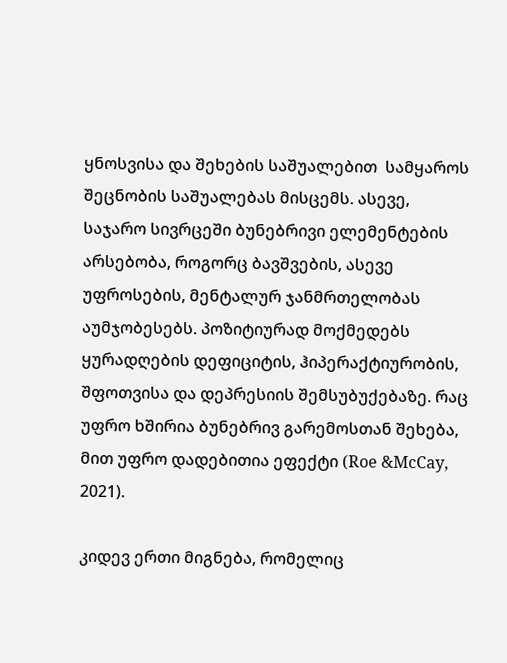ყნოსვისა და შეხების საშუალებით  სამყაროს შეცნობის საშუალებას მისცემს. ასევე,  საჯარო სივრცეში ბუნებრივი ელემენტების არსებობა, როგორც ბავშვების, ასევე უფროსების, მენტალურ ჯანმრთელობას აუმჯობესებს. პოზიტიურად მოქმედებს  ყურადღების დეფიციტის, ჰიპერაქტიურობის, შფოთვისა და დეპრესიის შემსუბუქებაზე. რაც უფრო ხშირია ბუნებრივ გარემოსთან შეხება, მით უფრო დადებითია ეფექტი (Roe &McCay, 2021).

კიდევ ერთი მიგნება, რომელიც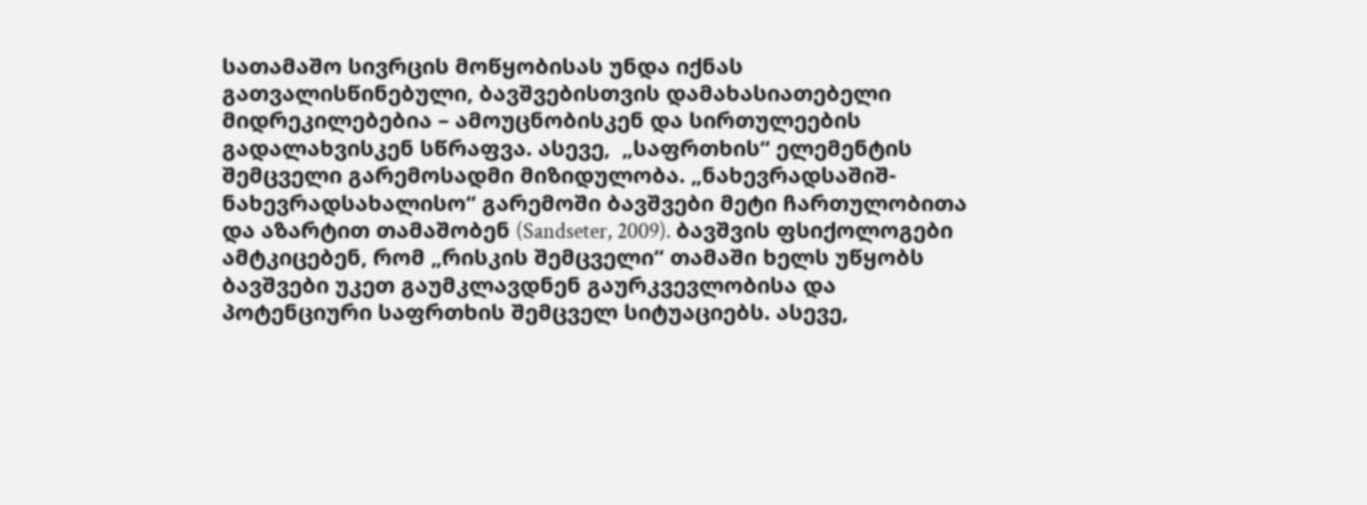სათამაშო სივრცის მოწყობისას უნდა იქნას გათვალისწინებული, ბავშვებისთვის დამახასიათებელი მიდრეკილებებია – ამოუცნობისკენ და სირთულეების  გადალახვისკენ სწრაფვა. ასევე,  „საფრთხის“ ელემენტის შემცველი გარემოსადმი მიზიდულობა. „ნახევრადსაშიშ-ნახევრადსახალისო“ გარემოში ბავშვები მეტი ჩართულობითა და აზარტით თამაშობენ (Sandseter, 2009). ბავშვის ფსიქოლოგები ამტკიცებენ, რომ „რისკის შემცველი“ თამაში ხელს უწყობს ბავშვები უკეთ გაუმკლავდნენ გაურკვევლობისა და პოტენციური საფრთხის შემცველ სიტუაციებს. ასევე,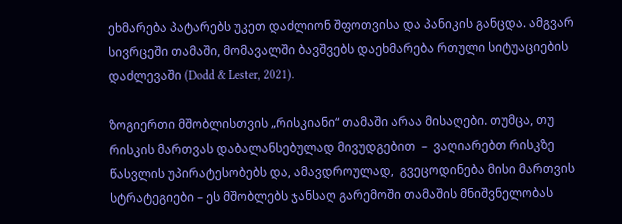ეხმარება პატარებს უკეთ დაძლიონ შფოთვისა და პანიკის განცდა. ამგვარ სივრცეში თამაში, მომავალში ბავშვებს დაეხმარება რთული სიტუაციების დაძლევაში (Dodd & Lester, 2021).

ზოგიერთი მშობლისთვის „რისკიანი“ თამაში არაა მისაღები. თუმცა, თუ რისკის მართვას დაბალანსებულად მივუდგებით  –  ვაღიარებთ რისკზე წასვლის უპირატესობებს და, ამავდროულად,  გვეცოდინება მისი მართვის სტრატეგიები – ეს მშობლებს ჯანსაღ გარემოში თამაშის მნიშვნელობას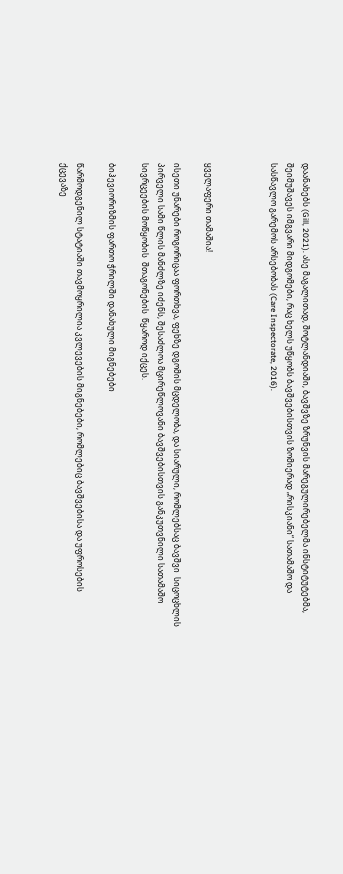დაანახებს (Gill, 2021). ასე მაგალითად, შოტლანდიაში, ბავშვზე ზრუნვის მარეგულირებელმა ინსტიტუტებმა, შეიმუშავეს იმგვარი მიდგომები, რაც ხელს უწყობს ბავშვებისთვის ზომიერად „რისკიანი“ სათამაშო და სასწავლო გარემოს არსებობას (Care Inspectorate, 2016).



ყველაფერი თამაშია!

ისეთი უნარები როგორიცაა ფორთხვა, ფეხზე დგომის მცდელობა, და სიარული, რომლებსაც ბავშვი  სიცოცხლის პირველი სამი წლის მანძლზე იძენს, შესაძლოა მცირეწლოვანი ბავშვებისთვის განკუთვნილი სათამაშო სივრცეების მოწყობის  შთაგონების  წყაროდ იქცეს.

ბიჰევიორიზმის ფართო ჭრილში დანახული მიგნებები

წარმოდგენილ სტატიაში თავმოყრილია კვლევების მიგნებები, რომლებიც ბავშვებისა და უფროსების  ქცევაზე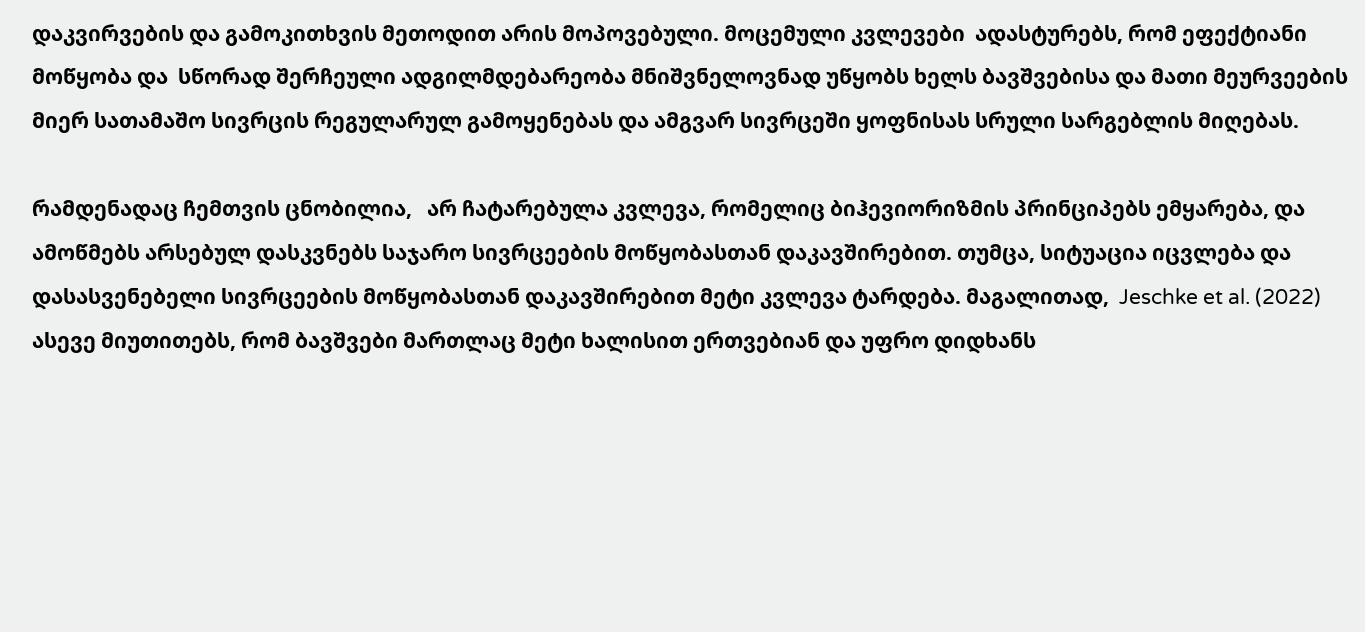დაკვირვების და გამოკითხვის მეთოდით არის მოპოვებული. მოცემული კვლევები  ადასტურებს, რომ ეფექტიანი მოწყობა და  სწორად შერჩეული ადგილმდებარეობა მნიშვნელოვნად უწყობს ხელს ბავშვებისა და მათი მეურვეების მიერ სათამაშო სივრცის რეგულარულ გამოყენებას და ამგვარ სივრცეში ყოფნისას სრული სარგებლის მიღებას.

რამდენადაც ჩემთვის ცნობილია,   არ ჩატარებულა კვლევა, რომელიც ბიჰევიორიზმის პრინციპებს ემყარება, და ამოწმებს არსებულ დასკვნებს საჯარო სივრცეების მოწყობასთან დაკავშირებით. თუმცა, სიტუაცია იცვლება და დასასვენებელი სივრცეების მოწყობასთან დაკავშირებით მეტი კვლევა ტარდება. მაგალითად,  Jeschke et al. (2022) ასევე მიუთითებს, რომ ბავშვები მართლაც მეტი ხალისით ერთვებიან და უფრო დიდხანს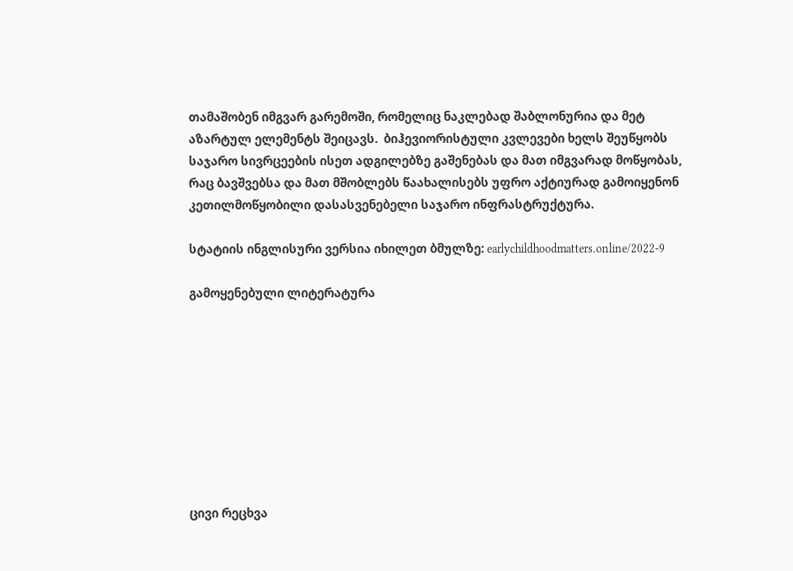თამაშობენ იმგვარ გარემოში, რომელიც ნაკლებად შაბლონურია და მეტ აზარტულ ელემენტს შეიცავს.  ბიჰევიორისტული კვლევები ხელს შეუწყობს საჯარო სივრცეების ისეთ ადგილებზე გაშენებას და მათ იმგვარად მოწყობას, რაც ბავშვებსა და მათ მშობლებს წაახალისებს უფრო აქტიურად გამოიყენონ კეთილმოწყობილი დასასვენებელი საჯარო ინფრასტრუქტურა.

სტატიის ინგლისური ვერსია იხილეთ ბმულზე: earlychildhoodmatters.online/2022-9

გამოყენებული ლიტერატურა









ცივი რეცხვა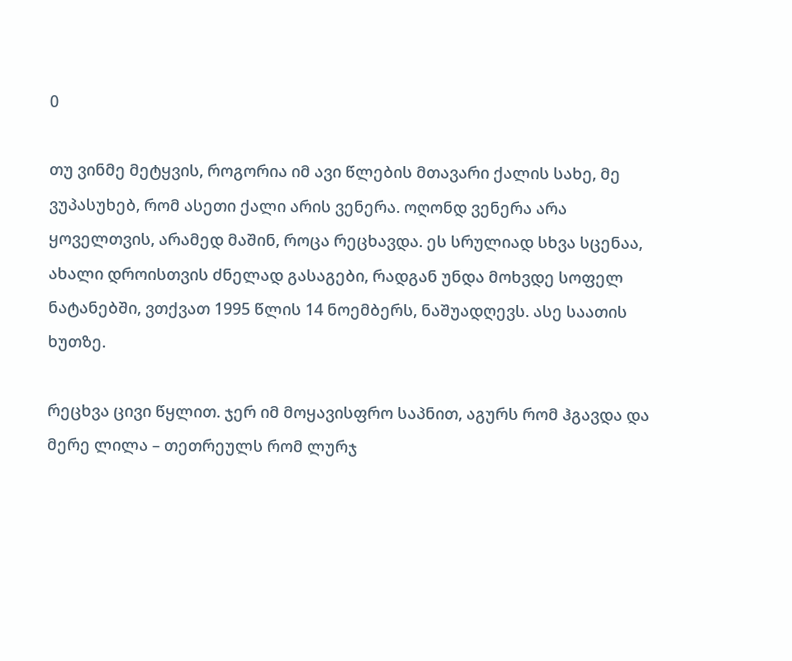0

თუ ვინმე მეტყვის, როგორია იმ ავი წლების მთავარი ქალის სახე, მე ვუპასუხებ, რომ ასეთი ქალი არის ვენერა. ოღონდ ვენერა არა ყოველთვის, არამედ მაშინ, როცა რეცხავდა. ეს სრულიად სხვა სცენაა, ახალი დროისთვის ძნელად გასაგები, რადგან უნდა მოხვდე სოფელ ნატანებში, ვთქვათ 1995 წლის 14 ნოემბერს, ნაშუადღევს. ასე საათის ხუთზე.

რეცხვა ცივი წყლით. ჯერ იმ მოყავისფრო საპნით, აგურს რომ ჰგავდა და მერე ლილა – თეთრეულს რომ ლურჯ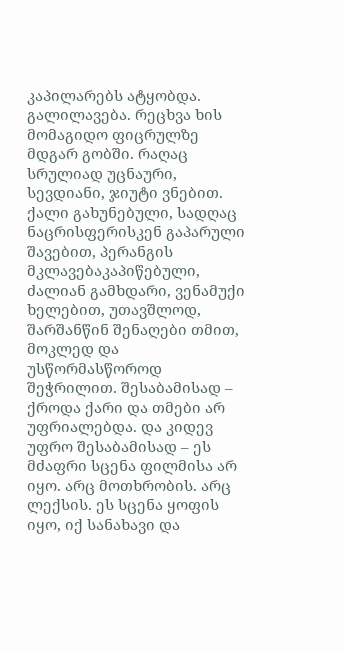კაპილარებს ატყობდა. გალილავება. რეცხვა ხის მომაგიდო ფიცრულზე მდგარ გობში. რაღაც სრულიად უცნაური, სევდიანი, ჯიუტი ვნებით. ქალი გახუნებული, სადღაც ნაცრისფერისკენ გაპარული შავებით, პერანგის მკლავებაკაპიწებული, ძალიან გამხდარი, ვენამუქი ხელებით, უთავშლოდ, შარშანწინ შენაღები თმით, მოკლედ და უსწორმასწოროდ შეჭრილით. შესაბამისად – ქროდა ქარი და თმები არ უფრიალებდა. და კიდევ უფრო შესაბამისად – ეს მძაფრი სცენა ფილმისა არ იყო. არც მოთხრობის. არც ლექსის. ეს სცენა ყოფის იყო, იქ სანახავი და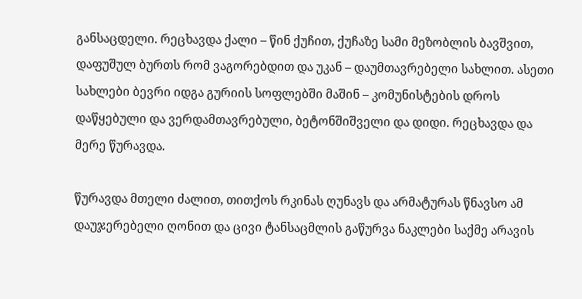განსაცდელი. რეცხავდა ქალი – წინ ქუჩით, ქუჩაზე სამი მეზობლის ბავშვით, დაფუშულ ბურთს რომ ვაგორებდით და უკან – დაუმთავრებელი სახლით. ასეთი სახლები ბევრი იდგა გურიის სოფლებში მაშინ – კომუნისტების დროს დაწყებული და ვერდამთავრებული, ბეტონშიშველი და დიდი. რეცხავდა და მერე წურავდა.

წურავდა მთელი ძალით, თითქოს რკინას ღუნავს და არმატურას წნავსო ამ დაუჯერებელი ღონით და ცივი ტანსაცმლის გაწურვა ნაკლები საქმე არავის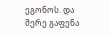ეგონოს. და მერე გაფენა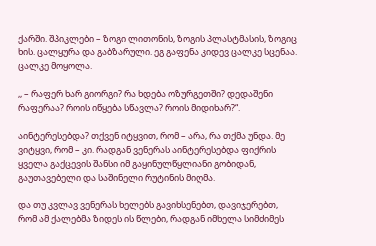ქარში. შპიკლები – ზოგი ლითონის, ზოგის პლასტმასის, ზოგიც ხის. ცალყურა და გაბზარული. ეგ გაფენა კიდევ ცალკე სცენაა. ცალკე მოყოლა.

,, – რაფერ ხარ გიორგი? რა ხდება ოზურგეთში? დედაშენი რაფერაა? როის იწყება სწავლა? როის მიდიხარ?“.

აინტერესებდა? თქვენ იტყვით, რომ – არა, რა თქმა უნდა. მე ვიტყვი, რომ – კი. რადგან ვენერას აინტერესებდა ფიქრის ყველა გაქცევის შანსი იმ გაყინულწყლიანი გობიდან, გაუთავებელი და საშინელი რუტინის მიღმა.

და თუ კვლავ ვენერას ხელებს გავიხსენებთ, დავიჯერებთ, რომ ამ ქალებმა ზიდეს ის წლები, რადგან იმხელა სიმძიმეს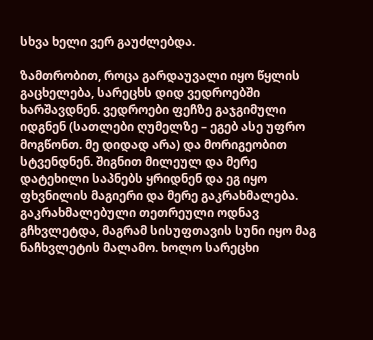სხვა ხელი ვერ გაუძლებდა.

ზამთრობით, როცა გარდაუვალი იყო წყლის გაცხელება, სარეცხს დიდ ვედროებში ხარშავდნენ. ვედროები ფეჩზე გაჯგიმული იდგნენ (სათლები ღუმელზე – ეგებ ასე უფრო მოგწონთ. მე დიდად არა) და მორიგეობით სტვენდნენ. შიგნით მილეულ და მერე დატეხილი საპნებს ყრიდნენ და ეგ იყო ფხვნილის მაგიერი და მერე გაკრახმალება. გაკრახმალებული თეთრეული ოდნავ გჩხვლეტდა, მაგრამ სისუფთავის სუნი იყო მაგ ნაჩხვლეტის მალამო. ხოლო სარეცხი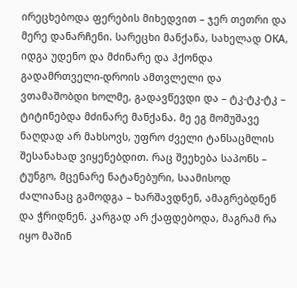ირეცხებოდა ფერების მიხედვით – ჯერ თეთრი და მერე დანარჩენი. სარეცხი მანქანა, სახელად ОКА, იდგა უდენო და მძინარე და ჰქონდა გადამრთველი-დროის ამთვლელი და ვთამაშობდი ხოლმე, გადავწევდი და – ტკ-ტკ-ტკ – ტიტინებდა მძინარე მანქანა. მე ეგ მომუშავე ნაღდად არ მახსოვს, უფრო ძველი ტანსაცმლის შესანახად ვიყენებდით. რაც შეეხება საპონს – ტუნგო, მცენარე ნატანებური, საამისოდ ძალიანაც გამოდგა – ხარშავდნენ, ამაგრებდნენ და ჭრიდნენ. კარგად არ ქაფდებოდა, მაგრამ რა იყო მაშინ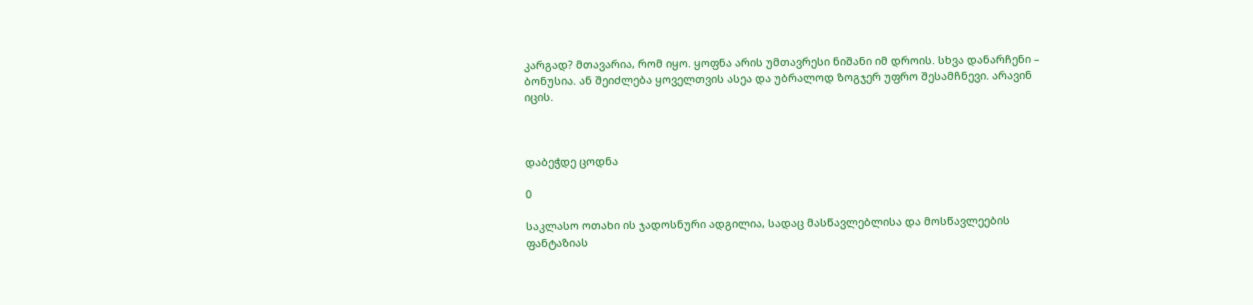კარგად? მთავარია, რომ იყო. ყოფნა არის უმთავრესი ნიშანი იმ დროის. სხვა დანარჩენი – ბონუსია. ან შეიძლება ყოველთვის ასეა და უბრალოდ ზოგჯერ უფრო შესამჩნევი. არავინ იცის.



დაბეჭდე ცოდნა

0

საკლასო ოთახი ის ჯადოსნური ადგილია, სადაც მასწავლებლისა და მოსწავლეების ფანტაზიას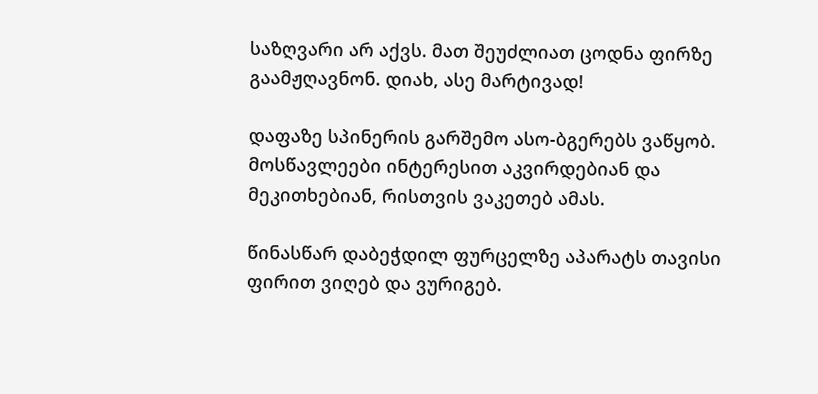საზღვარი არ აქვს. მათ შეუძლიათ ცოდნა ფირზე გაამჟღავნონ. დიახ, ასე მარტივად!

დაფაზე სპინერის გარშემო ასო-ბგერებს ვაწყობ. მოსწავლეები ინტერესით აკვირდებიან და მეკითხებიან, რისთვის ვაკეთებ ამას.

წინასწარ დაბეჭდილ ფურცელზე აპარატს თავისი ფირით ვიღებ და ვურიგებ.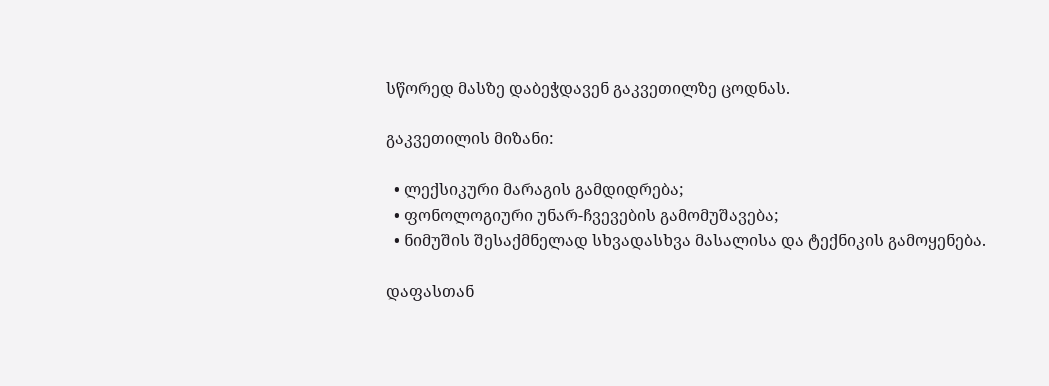სწორედ მასზე დაბეჭდავენ გაკვეთილზე ცოდნას.

გაკვეთილის მიზანი:

  • ლექსიკური მარაგის გამდიდრება;
  • ფონოლოგიური უნარ-ჩვევების გამომუშავება;
  • ნიმუშის შესაქმნელად სხვადასხვა მასალისა და ტექნიკის გამოყენება.

დაფასთან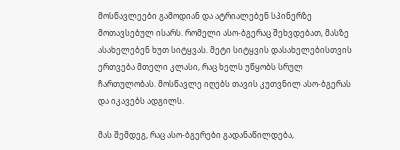მოსწავლეები გამოდიან და ატრიალებენ სპინერზე მოთავსებულ ისარს. რომელი ასო-ბგერაც შეხვდებათ, მასზე ასახელებენ ხუთ სიტყვას. მეტი სიტყვის დასახელებისთვის ერთვება მთელი კლასი, რაც ხელს უწყობს სრულ ჩართულობას. მოსწავლე იღებს თავის კუთვნილ ასო-ბგერას და იკავებს ადგილს.

მას შემდეგ, რაც ასო-ბგერები გადანაწილდება,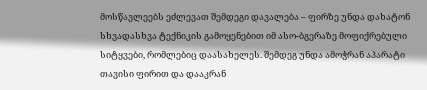მოსწავლეებს ეძლევათ შემდეგი დავალება – ფირზე უნდა დახატონ სხვადასხვა ტექნიკის გამოყენებით იმ ასო-ბგერაზე მოფიქრებული სიტყვები, რომლებიც დაასახელეს. შემდეგ უნდა ამოჭრან აპარატი თავისი ფირით და დააკრან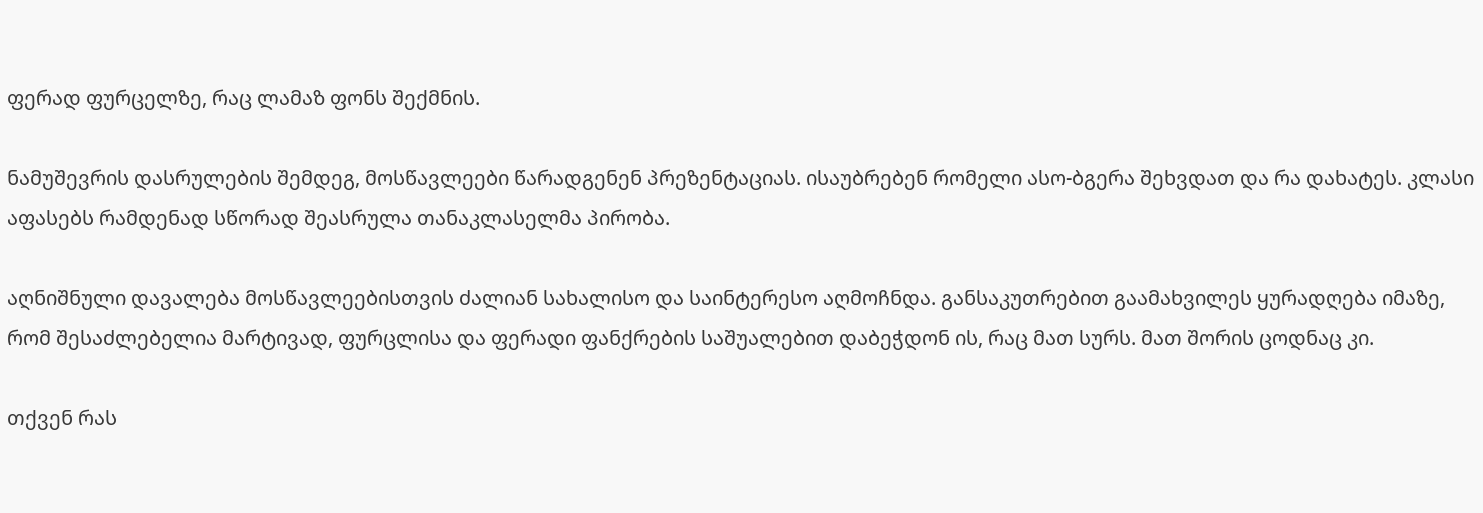ფერად ფურცელზე, რაც ლამაზ ფონს შექმნის.

ნამუშევრის დასრულების შემდეგ, მოსწავლეები წარადგენენ პრეზენტაციას. ისაუბრებენ რომელი ასო-ბგერა შეხვდათ და რა დახატეს. კლასი აფასებს რამდენად სწორად შეასრულა თანაკლასელმა პირობა.

აღნიშნული დავალება მოსწავლეებისთვის ძალიან სახალისო და საინტერესო აღმოჩნდა. განსაკუთრებით გაამახვილეს ყურადღება იმაზე, რომ შესაძლებელია მარტივად, ფურცლისა და ფერადი ფანქრების საშუალებით დაბეჭდონ ის, რაც მათ სურს. მათ შორის ცოდნაც კი.

თქვენ რას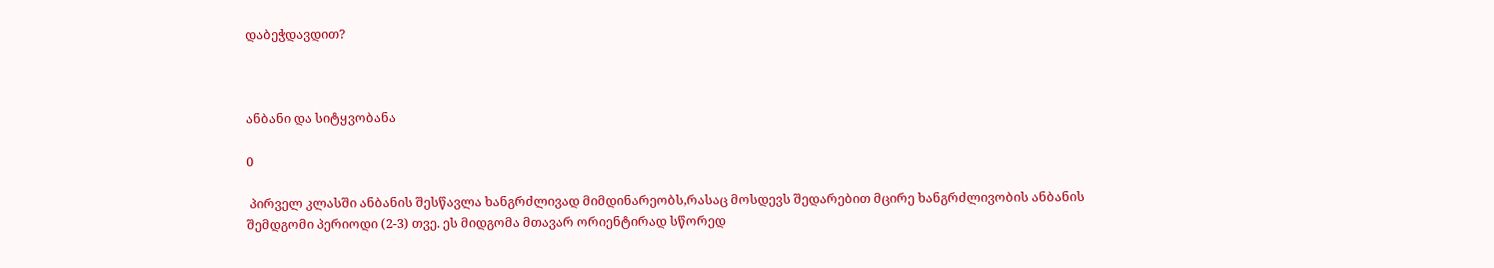დაბეჭდავდით?



ანბანი და სიტყვობანა

0

 პირველ კლასში ანბანის შესწავლა ხანგრძლივად მიმდინარეობს,რასაც მოსდევს შედარებით მცირე ხანგრძლივობის ანბანის შემდგომი პერიოდი (2-3) თვე. ეს მიდგომა მთავარ ორიენტირად სწორედ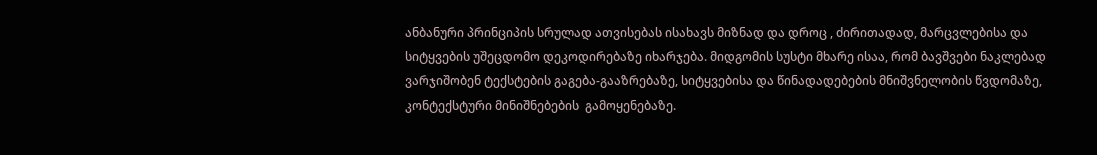ანბანური პრინციპის სრულად ათვისებას ისახავს მიზნად და დროც , ძირითადად, მარცვლებისა და სიტყვების უშეცდომო დეკოდირებაზე იხარჯება. მიდგომის სუსტი მხარე ისაა, რომ ბავშვები ნაკლებად ვარჯიშობენ ტექსტების გაგება-გააზრებაზე, სიტყვებისა და წინადადებების მნიშვნელობის წვდომაზე, კონტექსტური მინიშნებების  გამოყენებაზე.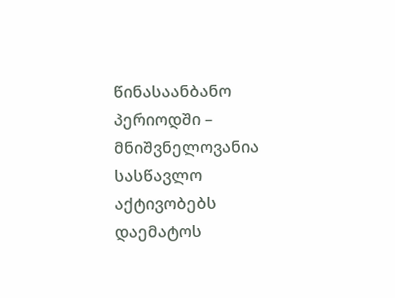წინასაანბანო პერიოდში – მნიშვნელოვანია სასწავლო აქტივობებს დაემატოს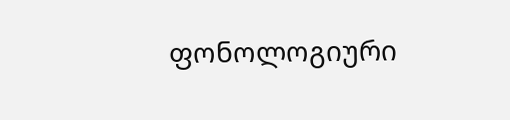ფონოლოგიური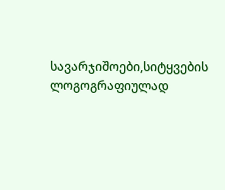სავარჯიშოები,სიტყვების ლოგოგრაფიულად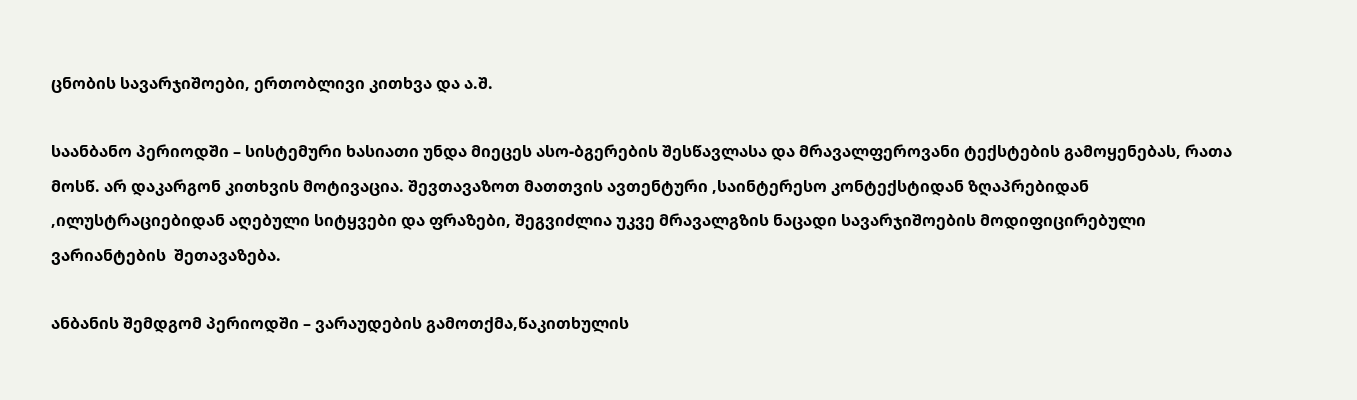ცნობის სავარჯიშოები, ერთობლივი კითხვა და ა.შ.

საანბანო პერიოდში – სისტემური ხასიათი უნდა მიეცეს ასო-ბგერების შესწავლასა და მრავალფეროვანი ტექსტების გამოყენებას, რათა მოსწ. არ დაკარგონ კითხვის მოტივაცია. შევთავაზოთ მათთვის ავთენტური ,საინტერესო კონტექსტიდან ზღაპრებიდან ,ილუსტრაციებიდან აღებული სიტყვები და ფრაზები, შეგვიძლია უკვე მრავალგზის ნაცადი სავარჯიშოების მოდიფიცირებული ვარიანტების  შეთავაზება.

ანბანის შემდგომ პერიოდში – ვარაუდების გამოთქმა,წაკითხულის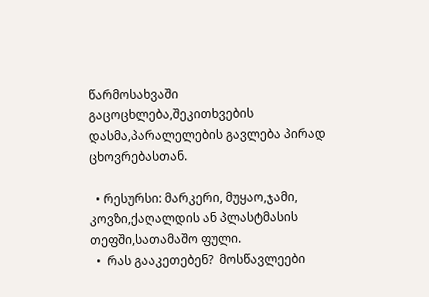წარმოსახვაში გაცოცხლება,შეკითხვების დასმა,პარალელების გავლება პირად ცხოვრებასთან.

  • რესურსი: მარკერი, მუყაო,ჯამი, კოვზი,ქაღალდის ან პლასტმასის თეფში,სათამაშო ფული.
  •  რას გააკეთებენ?  მოსწავლეები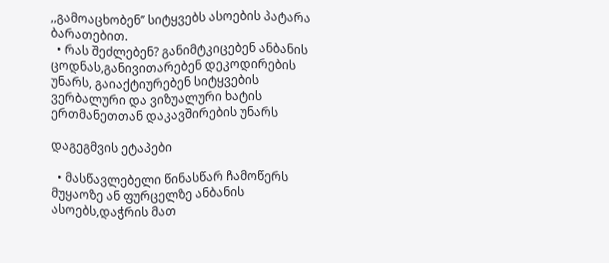,,გამოაცხობენ’’ სიტყვებს ასოების პატარა ბარათებით.
  • რას შეძლებენ? განიმტკიცებენ ანბანის ცოდნას,განივითარებენ დეკოდირების უნარს, გაიაქტიურებენ სიტყვების ვერბალური და ვიზუალური ხატის ერთმანეთთან დაკავშირების უნარს

დაგეგმვის ეტაპები

  • მასწავლებელი წინასწარ ჩამოწერს მუყაოზე ან ფურცელზე ანბანის ასოებს,დაჭრის მათ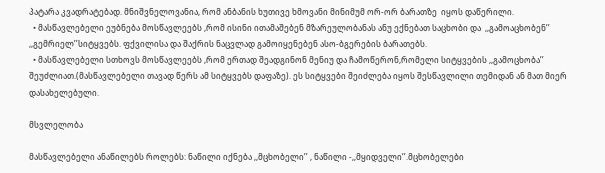პატარა კვადრატებად. მნიშვნელოვანია, რომ ანბანის ხუთივე ხმოვანი მინიმუმ ორ-ორ ბარათზე  იყოს დაწერილი.
  • მასწავლებელი ეუბნება მოსწავლეებს ,რომ ისინი ითამაშებენ მზარეულობანას ანუ ექნებათ საცხობი და  ,,გამოაცხობენ’’ ,,გემრიელ’’სიტყვებს. ფქვილისა და შაქრის ნაცვლად გამოიყენებენ ასო-ბგერების ბარათებს.
  • მასწავლებელი სთხოვს მოსწავლეებს ,რომ ერთად შეადგინონ მენიუ და ჩამოწერონ,რომელი სიტყვების ,,გამოცხობა’’ შეუძლიათ.(მასწავლებელი თავად წერს ამ სიტყვებს დაფაზე). ეს სიტყვები შეიძლება იყოს შესწავლილი თემიდან ან მათ მიერ დასახელებული.

მსვლელობა

მასწავლებელი ანაწილებს როლებს: ნაწილი იქნება ,,მცხობელი’’ , ნაწილი -,,მყიდველი’’.მცხობელები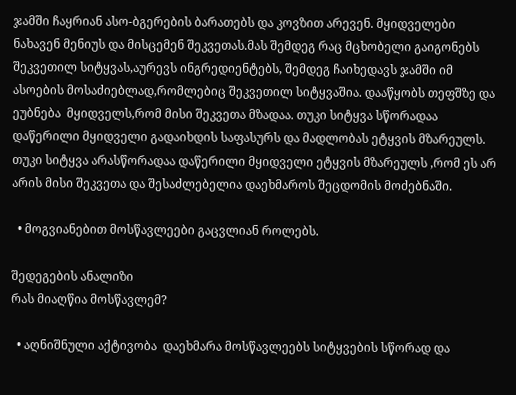ჯამში ჩაყრიან ასო-ბგერების ბარათებს და კოვზით არევენ. მყიდველები ნახავენ მენიუს და მისცემენ შეკვეთას.მას შემდეგ რაც მცხობელი გაიგონებს შეკვეთილ სიტყვას,აურევს ინგრედიენტებს, შემდეგ ჩაიხედავს ჯამში იმ ასოების მოსაძიებლად,რომლებიც შეკვეთილ სიტყვაშია. დააწყობს თეფშზე და ეუბნება  მყიდველს,რომ მისი შეკვეთა მზადაა. თუკი სიტყვა სწორადაა დაწერილი მყიდველი გადაიხდის საფასურს და მადლობას ეტყვის მზარეულს. თუკი სიტყვა არასწორადაა დაწერილი მყიდველი ეტყვის მზარეულს ,რომ ეს არ არის მისი შეკვეთა და შესაძლებელია დაეხმაროს შეცდომის მოძებნაში.

  • მოგვიანებით მოსწავლეები გაცვლიან როლებს.

შედეგების ანალიზი
რას მიაღწია მოსწავლემ?

  • აღნიშნული აქტივობა  დაეხმარა მოსწავლეებს სიტყვების სწორად და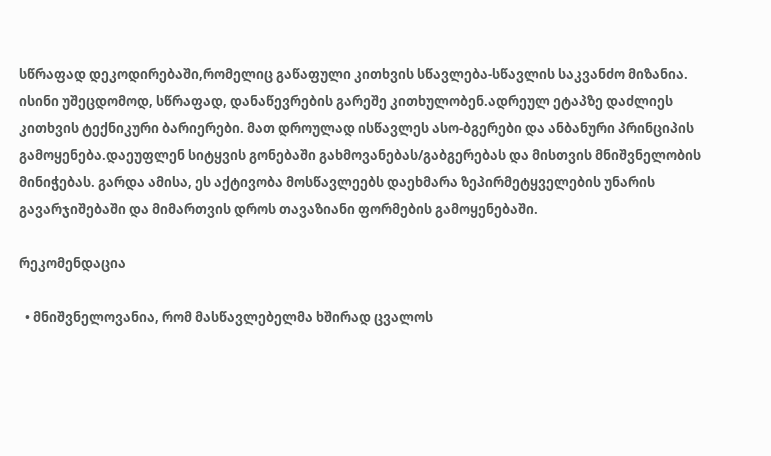სწრაფად დეკოდირებაში,რომელიც გაწაფული კითხვის სწავლება-სწავლის საკვანძო მიზანია. ისინი უშეცდომოდ, სწრაფად, დანაწევრების გარეშე კითხულობენ.ადრეულ ეტაპზე დაძლიეს კითხვის ტექნიკური ბარიერები. მათ დროულად ისწავლეს ასო-ბგერები და ანბანური პრინციპის გამოყენება.დაეუფლენ სიტყვის გონებაში გახმოვანებას/გაბგერებას და მისთვის მნიშვნელობის მინიჭებას. გარდა ამისა, ეს აქტივობა მოსწავლეებს დაეხმარა ზეპირმეტყველების უნარის გავარჯიშებაში და მიმართვის დროს თავაზიანი ფორმების გამოყენებაში.

რეკომენდაცია

  • მნიშვნელოვანია, რომ მასწავლებელმა ხშირად ცვალოს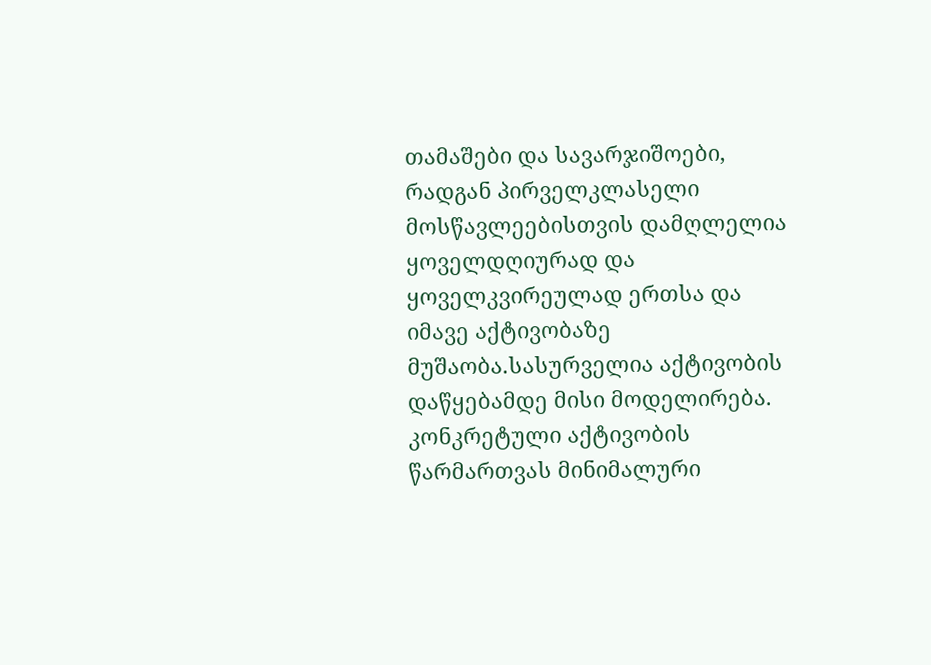თამაშები და სავარჯიშოები, რადგან პირველკლასელი მოსწავლეებისთვის დამღლელია ყოველდღიურად და ყოველკვირეულად ერთსა და იმავე აქტივობაზე მუშაობა.სასურველია აქტივობის დაწყებამდე მისი მოდელირება. კონკრეტული აქტივობის წარმართვას მინიმალური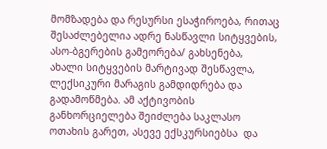მომზადება და რესურსი ესაჭიროება, რითაც შესაძლებელია ადრე ნასწავლი სიტყვების, ასო-ბგერების გამეორება/ გახსენება,  ახალი სიტყვების მარტივად შესწავლა, ლექსიკური მარაგის გამდიდრება და გადამოწმება. ამ აქტივობის განხორციელება შეიძლება საკლასო ოთახის გარეთ, ასევე ექსკურსიებსა  და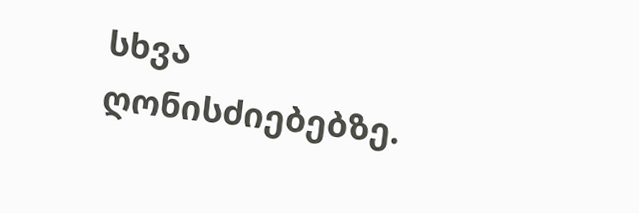სხვა ღონისძიებებზე.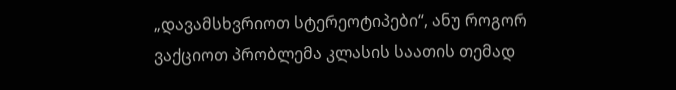„დავამსხვრიოთ სტერეოტიპები“, ანუ როგორ ვაქციოთ პრობლემა კლასის საათის თემად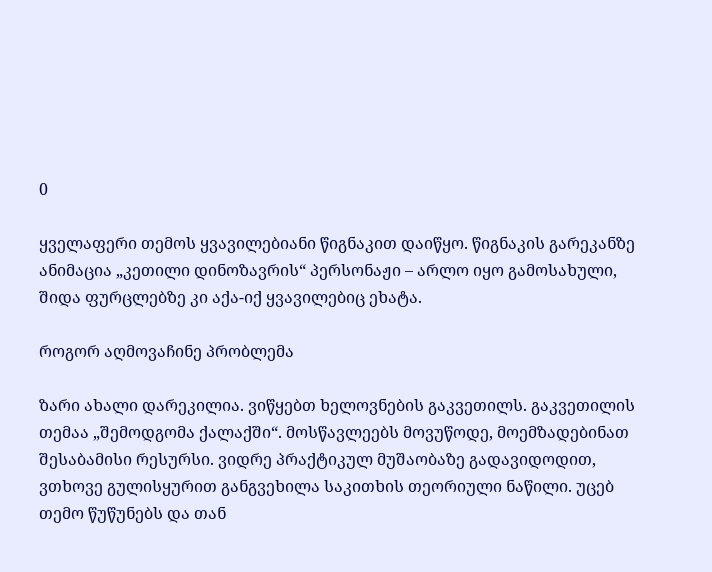0

ყველაფერი თემოს ყვავილებიანი წიგნაკით დაიწყო. წიგნაკის გარეკანზე ანიმაცია „კეთილი დინოზავრის“ პერსონაჟი – არლო იყო გამოსახული, შიდა ფურცლებზე კი აქა-იქ ყვავილებიც ეხატა.

როგორ აღმოვაჩინე პრობლემა

ზარი ახალი დარეკილია. ვიწყებთ ხელოვნების გაკვეთილს. გაკვეთილის თემაა „შემოდგომა ქალაქში“. მოსწავლეებს მოვუწოდე, მოემზადებინათ შესაბამისი რესურსი. ვიდრე პრაქტიკულ მუშაობაზე გადავიდოდით, ვთხოვე გულისყურით განგვეხილა საკითხის თეორიული ნაწილი. უცებ თემო წუწუნებს და თან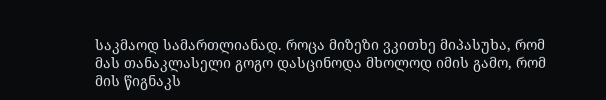საკმაოდ სამართლიანად. როცა მიზეზი ვკითხე მიპასუხა, რომ მას თანაკლასელი გოგო დასცინოდა მხოლოდ იმის გამო, რომ მის წიგნაკს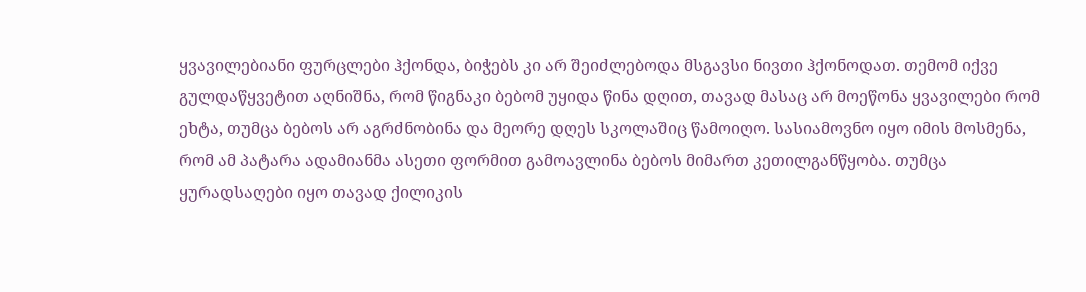ყვავილებიანი ფურცლები ჰქონდა, ბიჭებს კი არ შეიძლებოდა მსგავსი ნივთი ჰქონოდათ. თემომ იქვე გულდაწყვეტით აღნიშნა, რომ წიგნაკი ბებომ უყიდა წინა დღით, თავად მასაც არ მოეწონა ყვავილები რომ ეხტა, თუმცა ბებოს არ აგრძნობინა და მეორე დღეს სკოლაშიც წამოიღო. სასიამოვნო იყო იმის მოსმენა, რომ ამ პატარა ადამიანმა ასეთი ფორმით გამოავლინა ბებოს მიმართ კეთილგანწყობა. თუმცა ყურადსაღები იყო თავად ქილიკის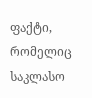ფაქტი, რომელიც საკლასო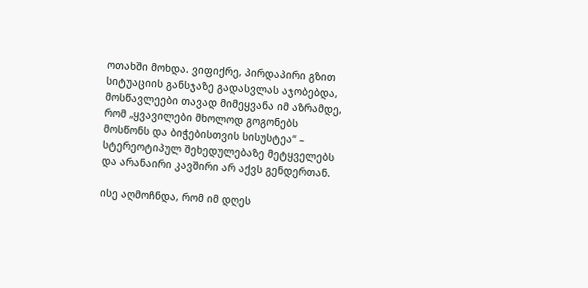ოთახში მოხდა. ვიფიქრე, პირდაპირი გზით სიტუაციის განსჯაზე გადასვლას აჯობებდა, მოსწავლეები თავად მიმეყვანა იმ აზრამდე, რომ „ყვავილები მხოლოდ გოგონებს მოსწონს და ბიჭებისთვის სისუსტეა“ – სტერეოტიპულ შეხედულებაზე მეტყველებს და არანაირი კავშირი არ აქვს გენდერთან.

ისე აღმოჩნდა, რომ იმ დღეს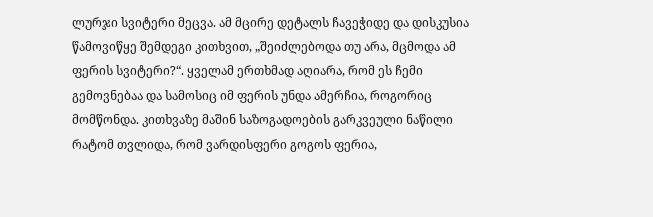ლურჯი სვიტერი მეცვა. ამ მცირე დეტალს ჩავეჭიდე და დისკუსია წამოვიწყე შემდეგი კითხვით, „შეიძლებოდა თუ არა, მცმოდა ამ ფერის სვიტერი?“. ყველამ ერთხმად აღიარა, რომ ეს ჩემი გემოვნებაა და სამოსიც იმ ფერის უნდა ამერჩია, როგორიც მომწონდა. კითხვაზე მაშინ საზოგადოების გარკვეული ნაწილი რატომ თვლიდა, რომ ვარდისფერი გოგოს ფერია,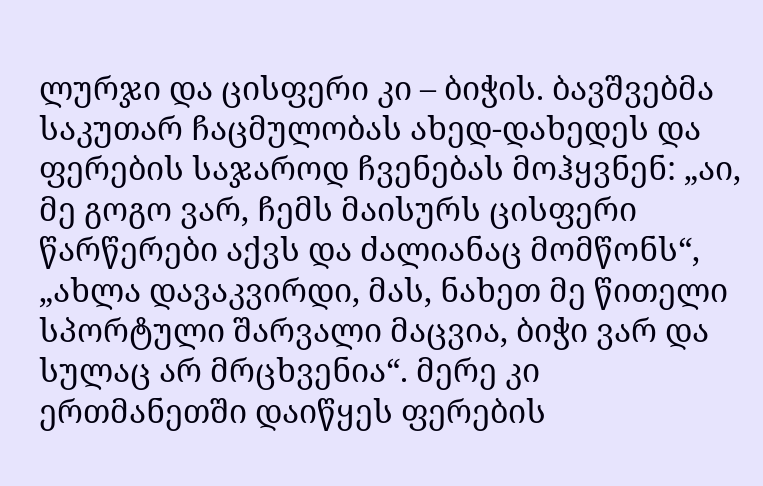ლურჯი და ცისფერი კი – ბიჭის. ბავშვებმა საკუთარ ჩაცმულობას ახედ-დახედეს და ფერების საჯაროდ ჩვენებას მოჰყვნენ: „აი, მე გოგო ვარ, ჩემს მაისურს ცისფერი წარწერები აქვს და ძალიანაც მომწონს“, „ახლა დავაკვირდი, მას, ნახეთ მე წითელი სპორტული შარვალი მაცვია, ბიჭი ვარ და სულაც არ მრცხვენია“. მერე კი ერთმანეთში დაიწყეს ფერების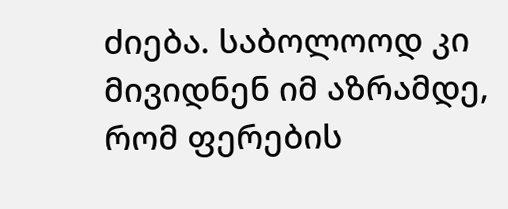ძიება. საბოლოოდ კი მივიდნენ იმ აზრამდე, რომ ფერების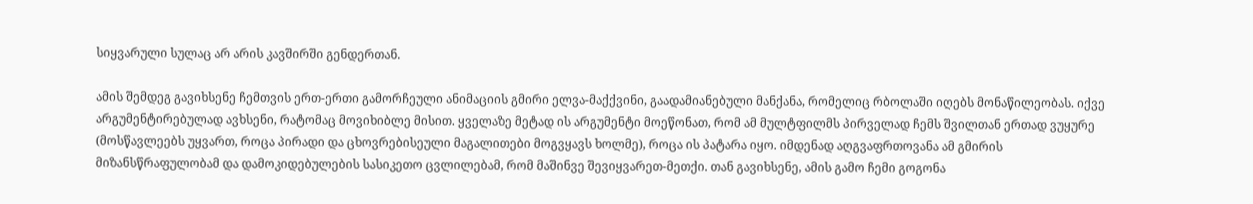სიყვარული სულაც არ არის კავშირში გენდერთან.

ამის შემდეგ გავიხსენე ჩემთვის ერთ-ერთი გამორჩეული ანიმაციის გმირი ელვა-მაქქვინი, გაადამიანებული მანქანა, რომელიც რბოლაში იღებს მონაწილეობას. იქვე არგუმენტირებულად ავხსენი, რატომაც მოვიხიბლე მისით. ყველაზე მეტად ის არგუმენტი მოეწონათ, რომ ამ მულტფილმს პირველად ჩემს შვილთან ერთად ვუყურე (მოსწავლეებს უყვართ, როცა პირადი და ცხოვრებისეული მაგალითები მოგვყავს ხოლმე), როცა ის პატარა იყო. იმდენად აღგვაფრთოვანა ამ გმირის მიზანსწრაფულობამ და დამოკიდებულების სასიკეთო ცვლილებამ, რომ მაშინვე შევიყვარეთ-მეთქი. თან გავიხსენე, ამის გამო ჩემი გოგონა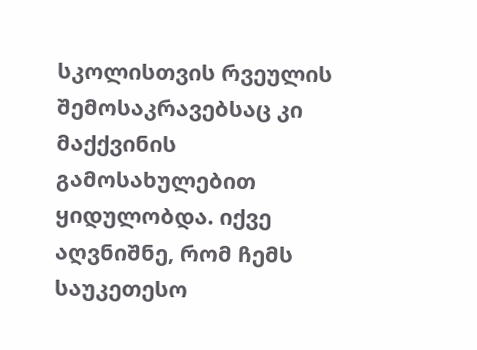სკოლისთვის რვეულის შემოსაკრავებსაც კი მაქქვინის გამოსახულებით ყიდულობდა. იქვე აღვნიშნე, რომ ჩემს საუკეთესო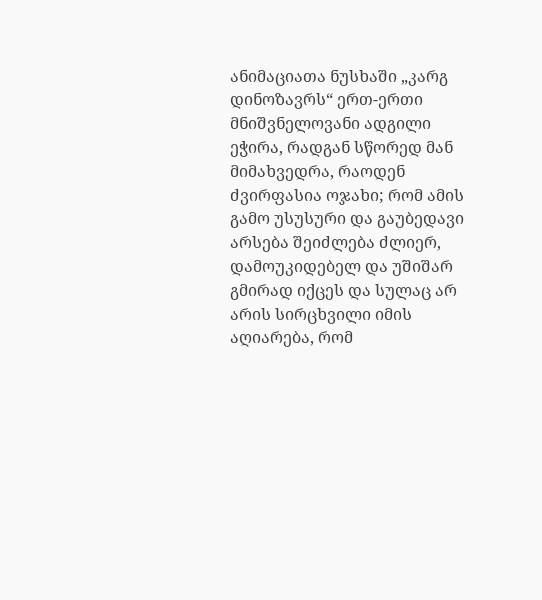ანიმაციათა ნუსხაში „კარგ დინოზავრს“ ერთ-ერთი მნიშვნელოვანი ადგილი ეჭირა, რადგან სწორედ მან მიმახვედრა, რაოდენ ძვირფასია ოჯახი; რომ ამის გამო უსუსური და გაუბედავი არსება შეიძლება ძლიერ, დამოუკიდებელ და უშიშარ გმირად იქცეს და სულაც არ არის სირცხვილი იმის აღიარება, რომ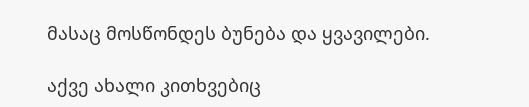მასაც მოსწონდეს ბუნება და ყვავილები.

აქვე ახალი კითხვებიც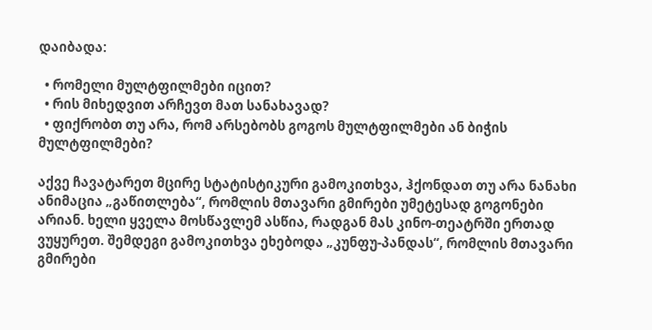დაიბადა:

  • რომელი მულტფილმები იცით?
  • რის მიხედვით არჩევთ მათ სანახავად?
  • ფიქრობთ თუ არა, რომ არსებობს გოგოს მულტფილმები ან ბიჭის მულტფილმები?

აქვე ჩავატარეთ მცირე სტატისტიკური გამოკითხვა, ჰქონდათ თუ არა ნანახი ანიმაცია „გაწითლება“, რომლის მთავარი გმირები უმეტესად გოგონები არიან. ხელი ყველა მოსწავლემ ასწია, რადგან მას კინო-თეატრში ერთად ვუყურეთ. შემდეგი გამოკითხვა ეხებოდა „კუნფუ-პანდას“, რომლის მთავარი გმირები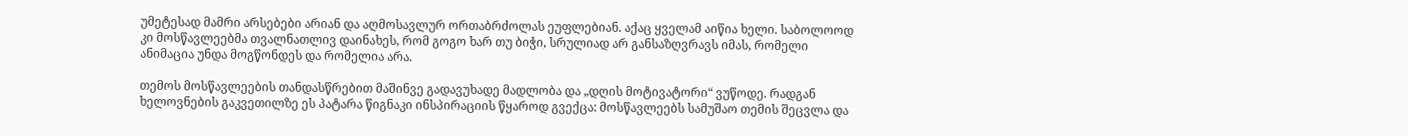უმეტესად მამრი არსებები არიან და აღმოსავლურ ორთაბრძოლას ეუფლებიან. აქაც ყველამ აიწია ხელი. საბოლოოდ კი მოსწავლეებმა თვალნათლივ დაინახეს, რომ გოგო ხარ თუ ბიჭი, სრულიად არ განსაზღვრავს იმას, რომელი ანიმაცია უნდა მოგწონდეს და რომელია არა.

თემოს მოსწავლეების თანდასწრებით მაშინვე გადავუხადე მადლობა და „დღის მოტივატორი“ ვუწოდე. რადგან ხელოვნების გაკვეთილზე ეს პატარა წიგნაკი ინსპირაციის წყაროდ გვექცა: მოსწავლეებს სამუშაო თემის შეცვლა და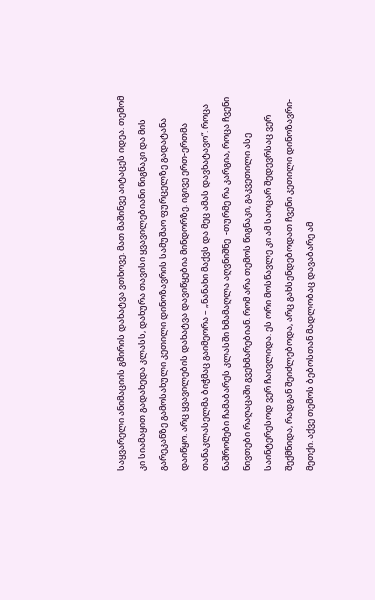საყვარელი ანიმაციის გმირის დახატვა ვთხოვე. მათ მაშინვე აიტაცეს იდეა. თემომ კი სიამაყით გადახედა კლასს, დახურა თავისი ყვავილებიანი წიგნაკი და მის გარეკანზე გამოსახული კეთილი დინოზავრის სამუშაო ფურცელზე გადატანა დაიწყო. არც ყვავილების დახატვა დავიწყებია მინდორზე. იგივე ერთ-ერთმა თანაკლასელმა ბიჭმაც გაიმეორა – „ნანახი მაქვს და მეც ამას დავხატავო“. როცა ნაშრომები ჩამაბარეს კლასში ხმამაღლა აღვნიშნე  -თურმე რა კარგია, როცა ჩვენი ნივთები რაღაცაში გვეხმარებიან. რომ არა თემოს წიგნაკი, გაკვეთილი ასე საინტერესოდ ვერ ჩაივლიდა. ეს ორი მოსწავლე კი ამ საოცარ შედევრსაც ვერ შექმნიდა, რადგან შეიძლებოდა, არც გახსენდებოდათ ჩვენი კეთილი დინოზავრი-მეთქი. აქვე თემოს ბებოსთან მადლობაც დავაბარე ამ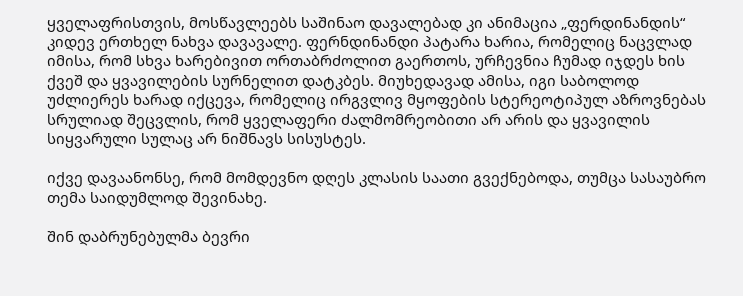ყველაფრისთვის, მოსწავლეებს საშინაო დავალებად კი ანიმაცია „ფერდინანდის“ კიდევ ერთხელ ნახვა დავავალე. ფერნდინანდი პატარა ხარია, რომელიც ნაცვლად იმისა, რომ სხვა ხარებივით ორთაბრძოლით გაერთოს, ურჩევნია ჩუმად იჯდეს ხის ქვეშ და ყვავილების სურნელით დატკბეს. მიუხედავად ამისა, იგი საბოლოდ უძლიერეს ხარად იქცევა, რომელიც ირგვლივ მყოფების სტერეოტიპულ აზროვნებას სრულიად შეცვლის, რომ ყველაფერი ძალმომრეობითი არ არის და ყვავილის სიყვარული სულაც არ ნიშნავს სისუსტეს.

იქვე დავაანონსე, რომ მომდევნო დღეს კლასის საათი გვექნებოდა, თუმცა სასაუბრო თემა საიდუმლოდ შევინახე.

შინ დაბრუნებულმა ბევრი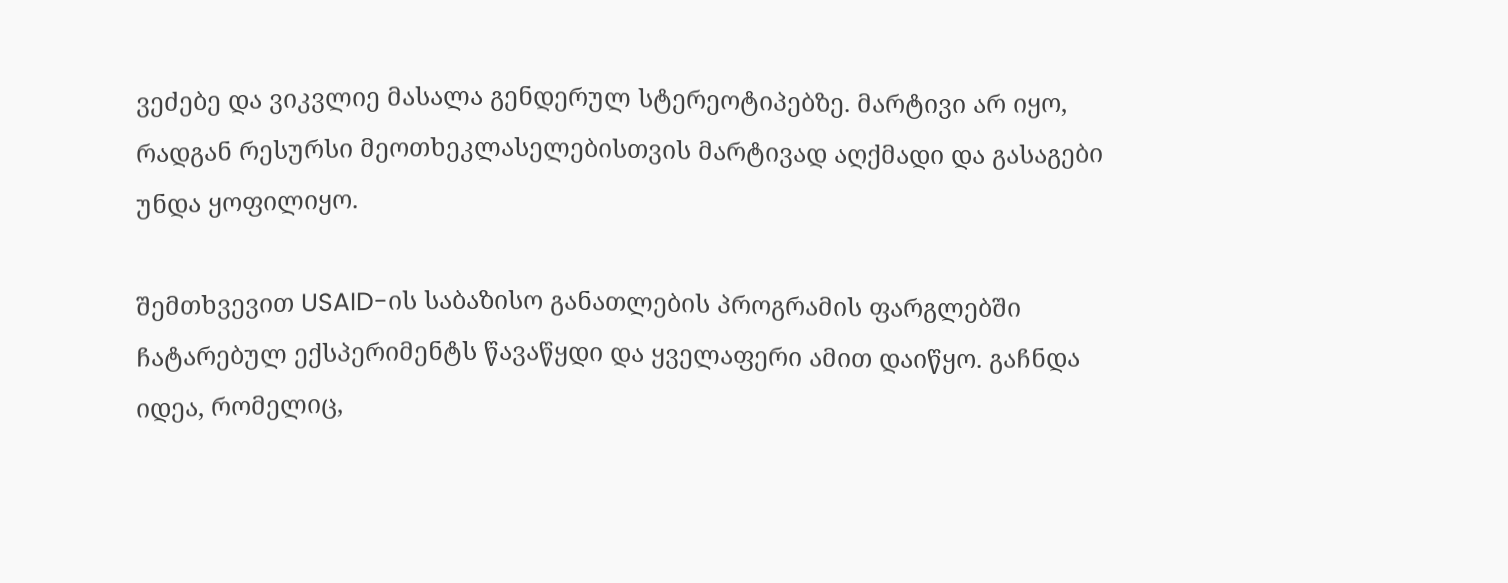ვეძებე და ვიკვლიე მასალა გენდერულ სტერეოტიპებზე. მარტივი არ იყო, რადგან რესურსი მეოთხეკლასელებისთვის მარტივად აღქმადი და გასაგები უნდა ყოფილიყო.

შემთხვევით USAID-ის საბაზისო განათლების პროგრამის ფარგლებში ჩატარებულ ექსპერიმენტს წავაწყდი და ყველაფერი ამით დაიწყო. გაჩნდა იდეა, რომელიც,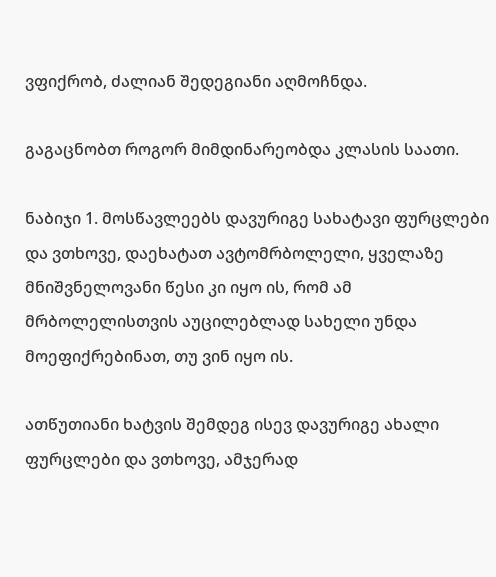ვფიქრობ, ძალიან შედეგიანი აღმოჩნდა.

გაგაცნობთ როგორ მიმდინარეობდა კლასის საათი.

ნაბიჯი 1. მოსწავლეებს დავურიგე სახატავი ფურცლები და ვთხოვე, დაეხატათ ავტომრბოლელი, ყველაზე მნიშვნელოვანი წესი კი იყო ის, რომ ამ მრბოლელისთვის აუცილებლად სახელი უნდა მოეფიქრებინათ, თუ ვინ იყო ის.

ათწუთიანი ხატვის შემდეგ ისევ დავურიგე ახალი ფურცლები და ვთხოვე, ამჯერად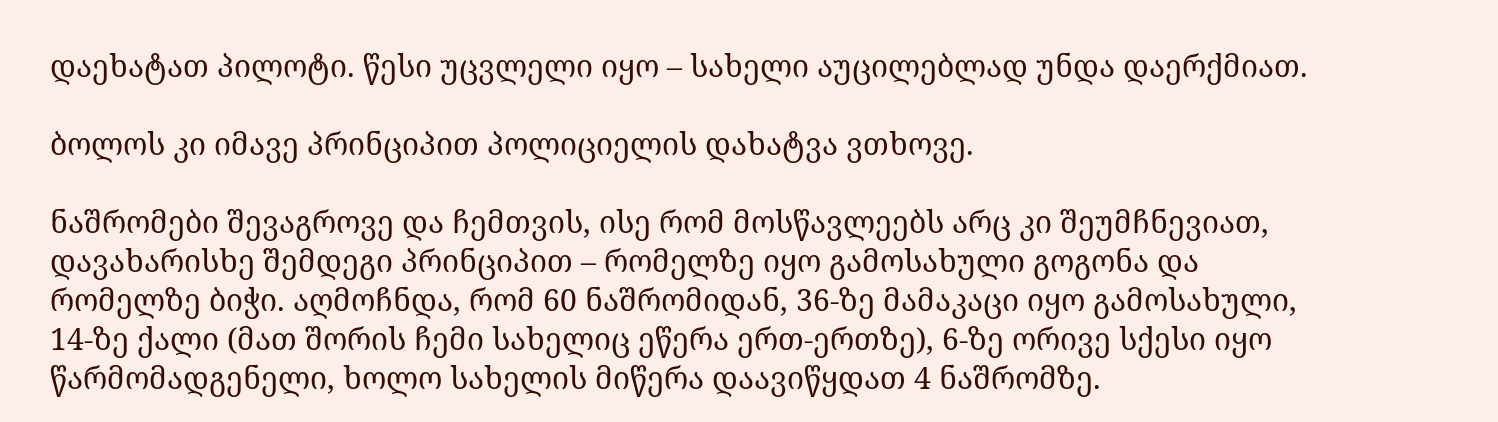დაეხატათ პილოტი. წესი უცვლელი იყო – სახელი აუცილებლად უნდა დაერქმიათ.

ბოლოს კი იმავე პრინციპით პოლიციელის დახატვა ვთხოვე.

ნაშრომები შევაგროვე და ჩემთვის, ისე რომ მოსწავლეებს არც კი შეუმჩნევიათ, დავახარისხე შემდეგი პრინციპით – რომელზე იყო გამოსახული გოგონა და რომელზე ბიჭი. აღმოჩნდა, რომ 60 ნაშრომიდან, 36-ზე მამაკაცი იყო გამოსახული, 14-ზე ქალი (მათ შორის ჩემი სახელიც ეწერა ერთ-ერთზე), 6-ზე ორივე სქესი იყო წარმომადგენელი, ხოლო სახელის მიწერა დაავიწყდათ 4 ნაშრომზე.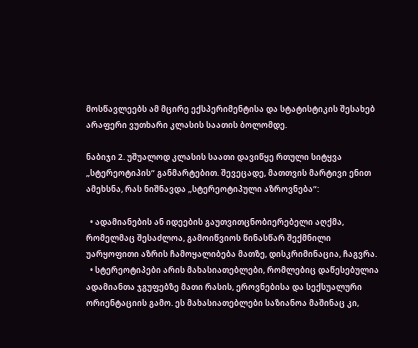მოსწავლეებს ამ მცირე ექსპერიმენტისა და სტატისტიკის შესახებ არაფერი ვუთხარი კლასის საათის ბოლომდე.

ნაბიჯი 2. უშუალოდ კლასის საათი დავიწყე რთული სიტყვა „სტერეოტიპის“ განმარტებით. შევეცადე, მათთვის მარტივი ენით ამეხსნა, რას ნიშნავდა „სტერეოტიპული აზროვნება“:

  • ადამიანების ან იდეების გაუთვითცნობიერებელი აღქმა, რომელმაც შესაძლოა, გამოიწვიოს წინასწარ შექმნილი უარყოფითი აზრის ჩამოყალიბება მათზე, დისკრიმინაცია, ჩაგვრა.
  • სტერეოტიპები არის მახასიათებლები, რომლებიც დაწესებულია ადამიანთა ჯგუფებზე მათი რასის, ეროვნებისა და სექსუალური ორიენტაციის გამო. ეს მახასიათებლები საზიანოა მაშინაც კი,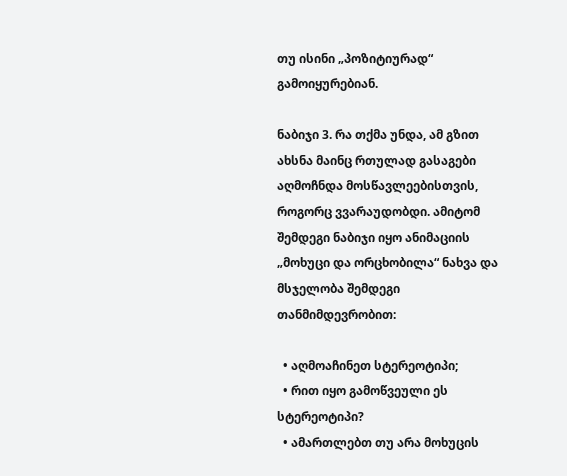თუ ისინი „პოზიტიურად“ გამოიყურებიან.

ნაბიჯი 3. რა თქმა უნდა, ამ გზით ახსნა მაინც რთულად გასაგები აღმოჩნდა მოსწავლეებისთვის, როგორც ვვარაუდობდი. ამიტომ შემდეგი ნაბიჯი იყო ანიმაციის „მოხუცი და ორცხობილა“ ნახვა და მსჯელობა შემდეგი თანმიმდევრობით:

  • აღმოაჩინეთ სტერეოტიპი;
  • რით იყო გამოწვეული ეს სტერეოტიპი?
  • ამართლებთ თუ არა მოხუცის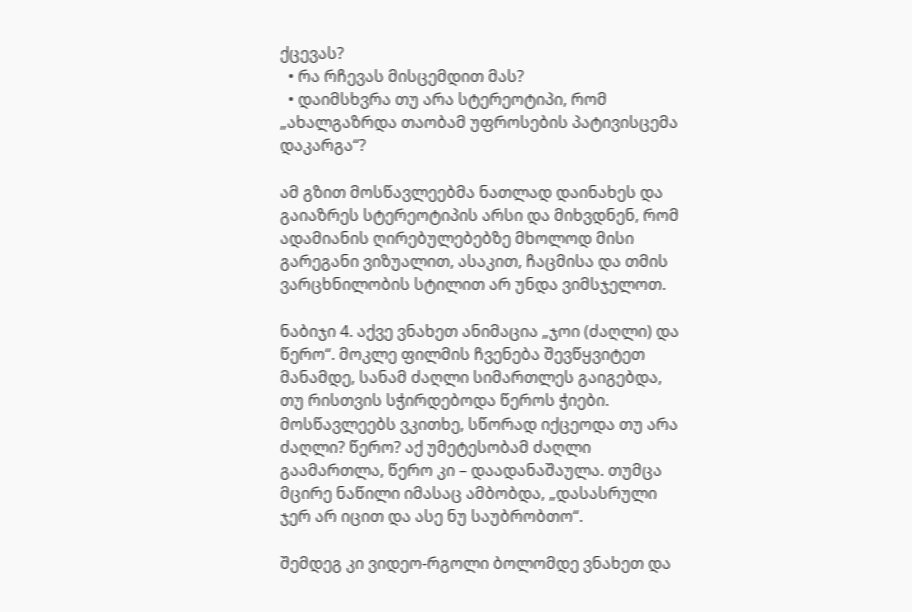ქცევას?
  • რა რჩევას მისცემდით მას?
  • დაიმსხვრა თუ არა სტერეოტიპი, რომ „ახალგაზრდა თაობამ უფროსების პატივისცემა დაკარგა“?

ამ გზით მოსწავლეებმა ნათლად დაინახეს და გაიაზრეს სტერეოტიპის არსი და მიხვდნენ, რომ ადამიანის ღირებულებებზე მხოლოდ მისი გარეგანი ვიზუალით, ასაკით, ჩაცმისა და თმის ვარცხნილობის სტილით არ უნდა ვიმსჯელოთ.

ნაბიჯი 4. აქვე ვნახეთ ანიმაცია „ჯოი (ძაღლი) და წერო“. მოკლე ფილმის ჩვენება შევწყვიტეთ მანამდე, სანამ ძაღლი სიმართლეს გაიგებდა, თუ რისთვის სჭირდებოდა წეროს ჭიები. მოსწავლეებს ვკითხე, სწორად იქცეოდა თუ არა ძაღლი? წერო? აქ უმეტესობამ ძაღლი გაამართლა, წერო კი – დაადანაშაულა. თუმცა მცირე ნაწილი იმასაც ამბობდა, „დასასრული ჯერ არ იცით და ასე ნუ საუბრობთო“.

შემდეგ კი ვიდეო-რგოლი ბოლომდე ვნახეთ და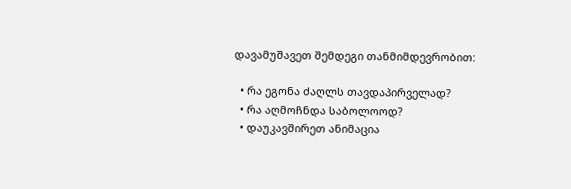დავამუშავეთ შემდეგი თანმიმდევრობით:

  • რა ეგონა ძაღლს თავდაპირველად?
  • რა აღმოჩნდა საბოლოოდ?
  • დაუკავშირეთ ანიმაცია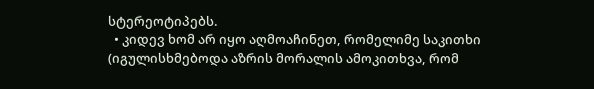სტერეოტიპებს.
  • კიდევ ხომ არ იყო აღმოაჩინეთ, რომელიმე საკითხი (იგულისხმებოდა აზრის მორალის ამოკითხვა, რომ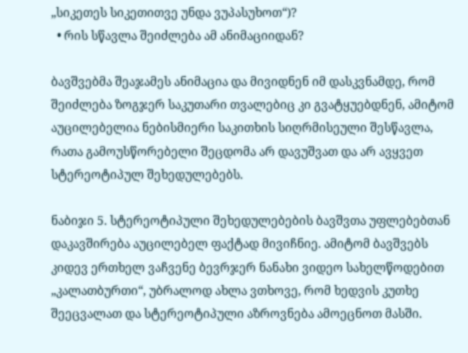„სიკეთეს სიკეთითვე უნდა ვუპასუხოთ“)?
  • რის სწავლა შეიძლება ამ ანიმაციიდან?

ბავშვებმა შეაჯამეს ანიმაცია და მივიდნენ იმ დასკვნამდე, რომ შეიძლება ზოგჯერ საკუთარი თვალებიც კი გვატყუებდნენ, ამიტომ აუცილებელია ნებისმიერი საკითხის სიღრმისეული შესწავლა, რათა გამოუსწორებელი შეცდომა არ დავუშვათ და არ ავყვეთ სტერეოტიპულ შეხედულებებს.

ნაბიჯი 5. სტერეოტიპული შეხედულებების ბავშვთა უფლებებთან დაკავშირება აუცილებელ ფაქტად მივიჩნიე. ამიტომ ბავშვებს კიდევ ერთხელ ვაჩვენე ბევრჯერ ნანახი ვიდეო სახელწოდებით „კალათბურთი“, უბრალოდ ახლა ვთხოვე, რომ ხედვის კუთხე შეეცვალათ და სტერეოტიპული აზროვნება ამოეცნოთ მასში.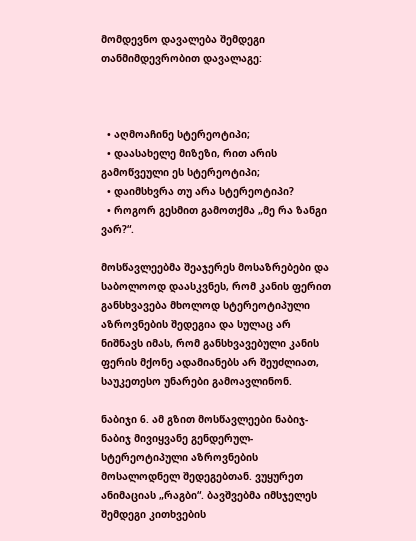მომდევნო დავალება შემდეგი თანმიმდევრობით დავალაგე:



  • აღმოაჩინე სტერეოტიპი;
  • დაასახელე მიზეზი, რით არის გამოწვეული ეს სტერეოტიპი;
  • დაიმსხვრა თუ არა სტერეოტიპი?
  • როგორ გესმით გამოთქმა „მე რა ზანგი ვარ?“.

მოსწავლეებმა შეაჯერეს მოსაზრებები და საბოლოოდ დაასკვნეს, რომ კანის ფერით განსხვავება მხოლოდ სტერეოტიპული აზროვნების შედეგია და სულაც არ ნიშნავს იმას, რომ განსხვავებული კანის ფერის მქონე ადამიანებს არ შეუძლიათ, საუკეთესო უნარები გამოავლინონ.

ნაბიჯი 6. ამ გზით მოსწავლეები ნაბიჯ-ნაბიჯ მივიყვანე გენდერულ-სტერეოტიპული აზროვნების მოსალოდნელ შედეგებთან. ვუყურეთ ანიმაციას „რაგბი“. ბავშვებმა იმსჯელეს შემდეგი კითხვების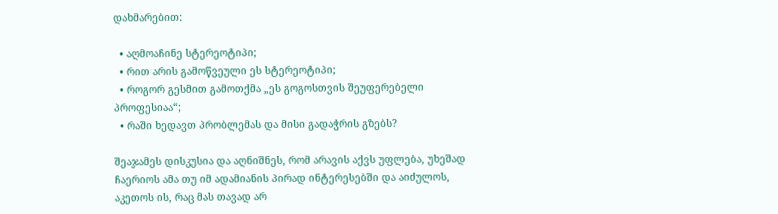დახმარებით:

  • აღმოაჩინე სტერეოტიპი;
  • რით არის გამოწვეული ეს სტერეოტიპი;
  • როგორ გესმით გამოთქმა „ეს გოგოსთვის შეუფერებელი პროფესიაა“;
  • რაში ხედავთ პრობლემას და მისი გადაჭრის გზებს?

შეაჯამეს დისკუსია და აღნიშნეს, რომ არავის აქვს უფლება, უხეშად ჩაერიოს ამა თუ იმ ადამიანის პირად ინტერესებში და აიძულოს, აკეთოს ის, რაც მას თავად არ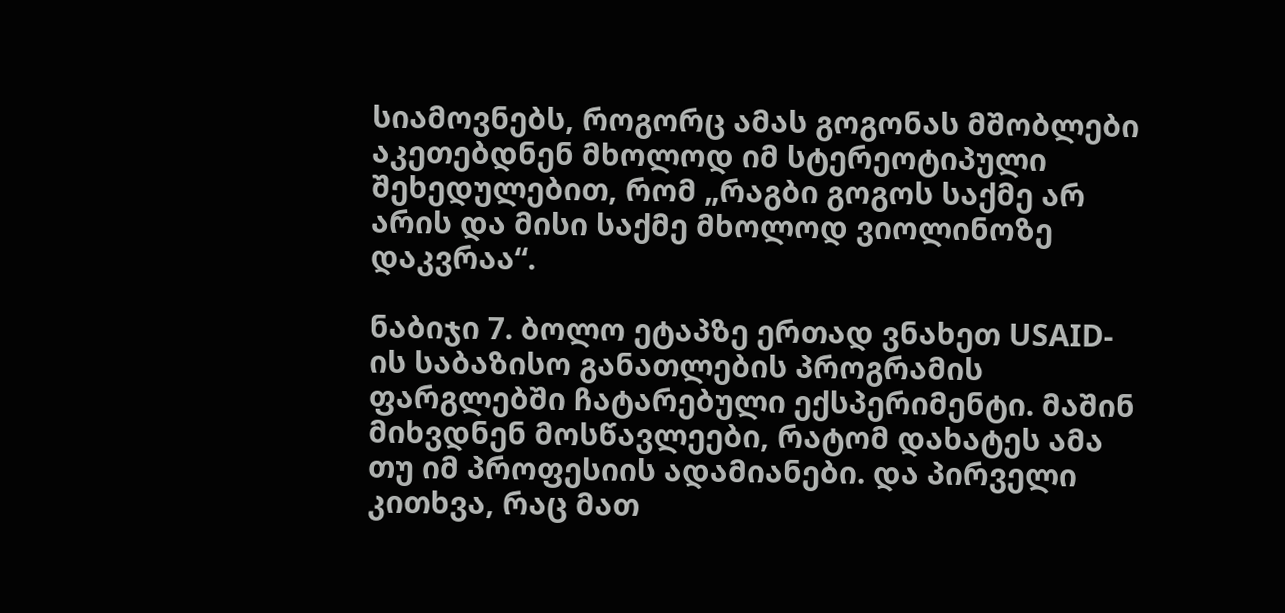სიამოვნებს, როგორც ამას გოგონას მშობლები აკეთებდნენ მხოლოდ იმ სტერეოტიპული შეხედულებით, რომ „რაგბი გოგოს საქმე არ არის და მისი საქმე მხოლოდ ვიოლინოზე დაკვრაა“.

ნაბიჯი 7. ბოლო ეტაპზე ერთად ვნახეთ USAID-ის საბაზისო განათლების პროგრამის ფარგლებში ჩატარებული ექსპერიმენტი. მაშინ მიხვდნენ მოსწავლეები, რატომ დახატეს ამა თუ იმ პროფესიის ადამიანები. და პირველი კითხვა, რაც მათ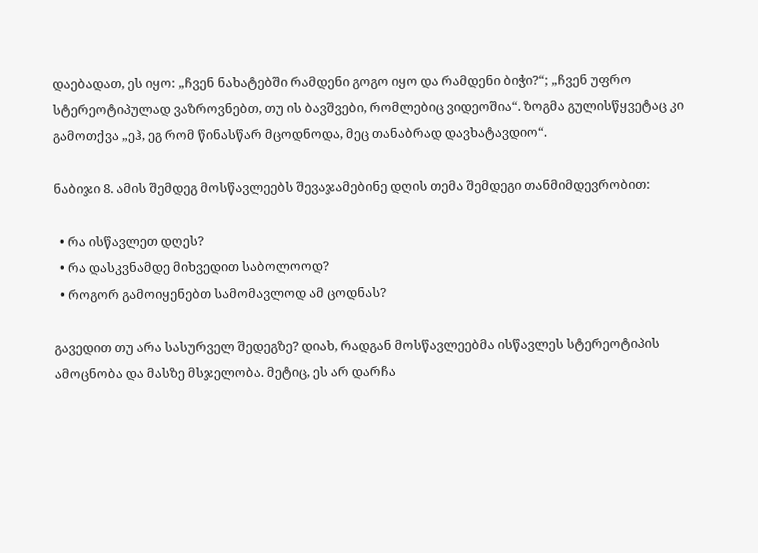დაებადათ, ეს იყო: „ჩვენ ნახატებში რამდენი გოგო იყო და რამდენი ბიჭი?“; „ჩვენ უფრო სტერეოტიპულად ვაზროვნებთ, თუ ის ბავშვები, რომლებიც ვიდეოშია“. ზოგმა გულისწყვეტაც კი გამოთქვა „ეჰ, ეგ რომ წინასწარ მცოდნოდა, მეც თანაბრად დავხატავდიო“.

ნაბიჯი 8. ამის შემდეგ მოსწავლეებს შევაჯამებინე დღის თემა შემდეგი თანმიმდევრობით:

  • რა ისწავლეთ დღეს?
  • რა დასკვნამდე მიხვედით საბოლოოდ?
  • როგორ გამოიყენებთ სამომავლოდ ამ ცოდნას?

გავედით თუ არა სასურველ შედეგზე? დიახ, რადგან მოსწავლეებმა ისწავლეს სტერეოტიპის ამოცნობა და მასზე მსჯელობა. მეტიც, ეს არ დარჩა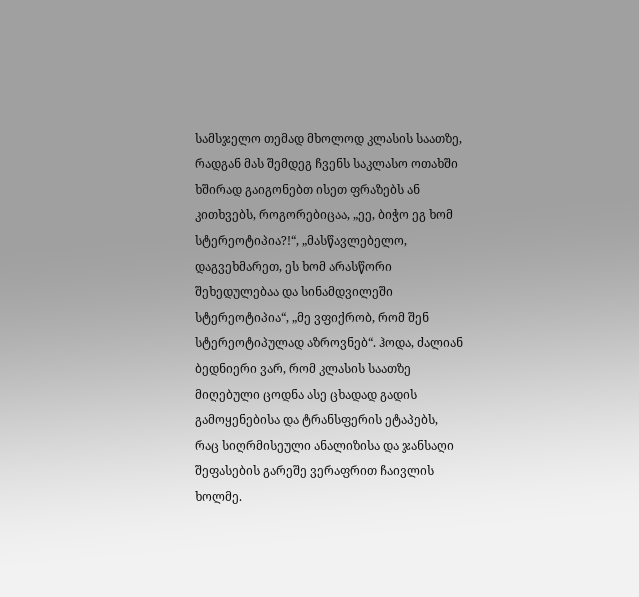სამსჯელო თემად მხოლოდ კლასის საათზე, რადგან მას შემდეგ ჩვენს საკლასო ოთახში ხშირად გაიგონებთ ისეთ ფრაზებს ან კითხვებს, როგორებიცაა, „ეე, ბიჭო ეგ ხომ სტერეოტიპია?!“, „მასწავლებელო, დაგვეხმარეთ, ეს ხომ არასწორი შეხედულებაა და სინამდვილეში სტერეოტიპია“, „მე ვფიქრობ, რომ შენ სტერეოტიპულად აზროვნებ“. ჰოდა, ძალიან ბედნიერი ვარ, რომ კლასის საათზე მიღებული ცოდნა ასე ცხადად გადის გამოყენებისა და ტრანსფერის ეტაპებს, რაც სიღრმისეული ანალიზისა და ჯანსაღი შეფასების გარეშე ვერაფრით ჩაივლის ხოლმე.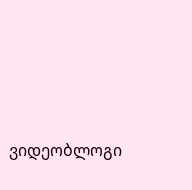ვიდეობლოგი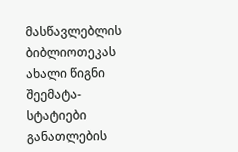მასწავლებლის ბიბლიოთეკას ახალი წიგნი შეემატა- სტატიები განათლების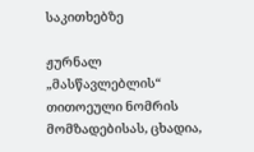საკითხებზე

ჟურნალ „მასწავლებლის“ თითოეული ნომრის მომზადებისას, ცხადია,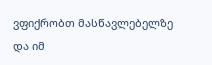ვფიქრობთ მასწავლებელზე და იმ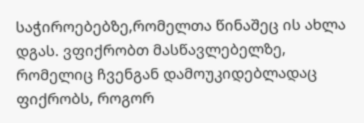საჭიროებებზე,რომელთა წინაშეც ის ახლა დგას. ვფიქრობთ მასწავლებელზე, რომელიც ჩვენგან დამოუკიდებლადაც ფიქრობს, როგორ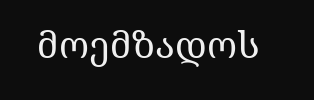მოემზადოს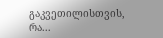გაკვეთილისთვის, რა...